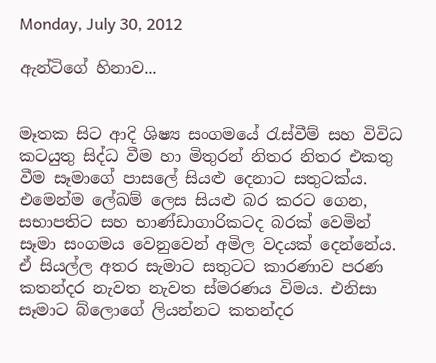Monday, July 30, 2012

ඇන්ටිගේ හිනාව...


මෑතක සිට ආදි ශිෂ්‍ය සංගමයේ රැස්වීම් සහ විවිධ කටයුතු සිද්ධ වීම හා මිතුරන් නිතර නිතර එකතු වීම සෑමාගේ පාසලේ සියළු දෙනාට සතුටක්ය. එමෙන්ම ලේඛම් ලෙස සියළු බර කරට ගෙන, සභාපතිට සහ භාණ්ඩාගාරිකටද බරක් වෙමින් සෑමා සංගමය වෙනුවෙන් අමිල වදයක් දෙන්නේය. ඒ සියල්ල අතර සැමාට සතුටට කාරණාව පරණ කතන්දර නැවත නැවත ස්මරණය විමය. එනිසා සෑමාට බ්ලොගේ ලියන්නට කතන්දර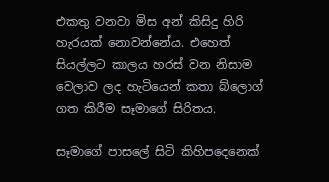එකතු වනවා මිස අන් කිසිදු හිරි හැරයක් නොවන්නේය. එහෙත් සියල්ලට කාලය හරස් වන නිසාම වෙලාව ලද හැටියෙන් කතා බ්ලොග් ගත කිරීම සෑමාගේ සිරිතය.

සෑමාගේ පාසලේ සිටි කිහිපදෙනෙක්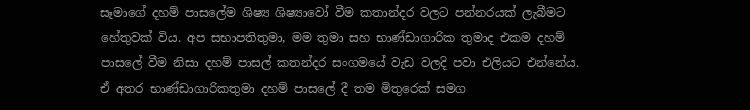සෑමාගේ දහම් පාසලේම ශිෂ්‍ය ශිෂ්‍යාවෝ වීම කතාන්දර වලට පන්නරයක් ලැබීමට හේතුවක් විය. අප සභාපතිතුමා, මම තුමා සහ භාණ්ඩාගාරික තුමාද එකම දහම් පාසලේ වීම නිසා දහම් පාසල් කතන්දර සංගමයේ වැඩ වලදි පවා එලියට එන්නේය. ඒ අතර භාණ්ඩාගාරිකතුමා දහම් පාසලේ දී තම මිතුරෙක් සමග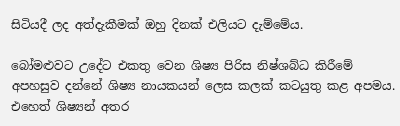සිටියදී ලද අත්දැකීමක් ඔහු දිනක් එලියට දැම්මේය.

බෝමළුවට උදේට එකතු වෙන ශිෂ්‍ය පිරිස නිෂ්ශබ්ධ කිරීමේ අපහසුව දන්නේ ශිෂ්‍ය නායකයන් ලෙස කලක් කටයුතු කළ අපමය. එහෙත් ශිෂ්‍යන් අතර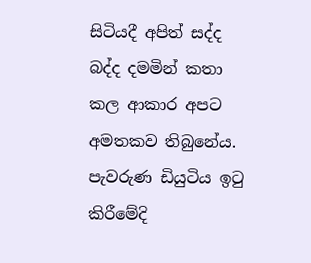සිටියදී අපිත් සද්ද බද්ද දමමින් කතා කල ආකාර අපට අමතකව තිබුනේය. පැවරුණ ඩියුටිය ඉටු කිරීමේදි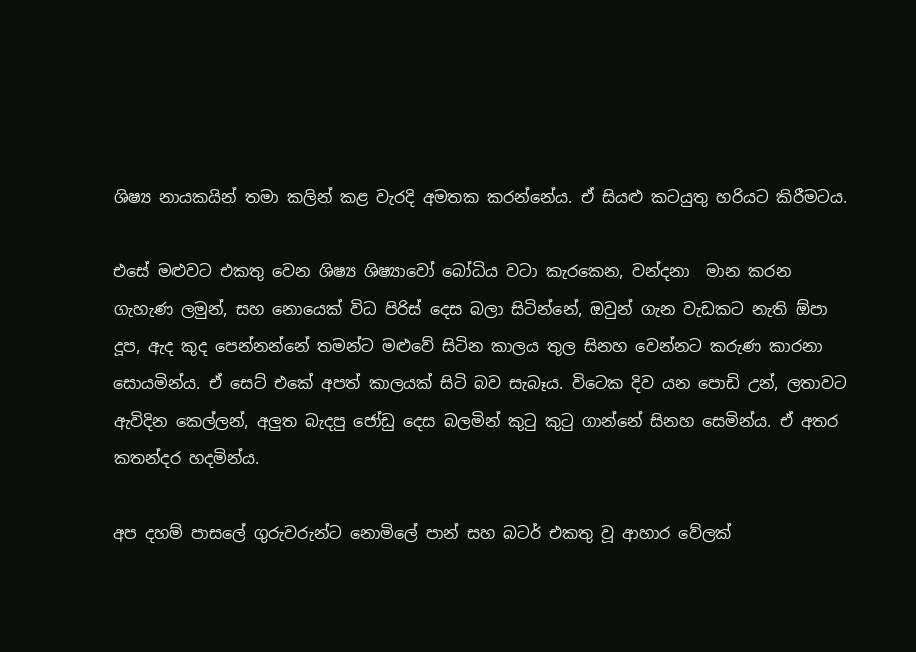ශිෂ්‍ය නායකයින් තමා කලින් කළ වැරදි අමතක කරන්නේය. ඒ සියළු කටයුතු හරියට කිරීමටය.

එසේ මළුවට එකතු වෙන ශිෂ්‍ය ශිෂ්‍යාවෝ බෝධිය වටා කැරකෙන, වන්දනා  මාන කරන ගැහැණ ලමුන්, සහ නොයෙක් විධ පිරිස් දෙස බලා සිටින්නේ, ඔවුන් ගැන වැඩකට නැති ඕපා දූප, ඇද කුද පෙන්නන්නේ තමන්ට මළුවේ සිටින කාලය තුල සිනහ වෙන්නට කරුණ කාරනා සොයමින්ය. ඒ සෙට් එකේ අපත් කාලයක් සිටි බව සැබෑය. විටෙක දිව යන පොඩි උන්, ලතාවට ඇවිදින කෙල්ලන්, අලුත බැදපු ජෝඩු දෙස බලමින් කුටු කුටු ගාන්නේ සිනහ සෙමින්ය. ඒ අතර කතන්දර හදමින්ය.

අප දහම් පාසලේ ගුරුවරුන්ට නොමිලේ පාන් සහ බටර් එකතු වූ ආහාර වේලක්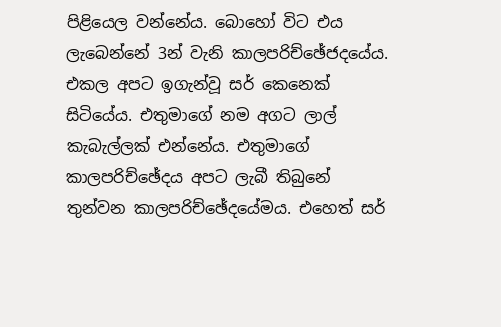පිළියෙල වන්නේය. බොහෝ විට එය ලැබෙන්නේ 3න් වැනි කාලපරිච්ඡේජදයේය. එකල අපට ඉගැන්වූ සර් කෙනෙක් සිටියේය. එතුමාගේ නම අගට ලාල් කැබැල්ලක් එන්නේය. එතුමාගේ කාලපරිච්ඡේදය අපට ලැබී තිබුනේ තුන්වන කාලපරිච්ඡේදයේමය. එහෙත් සර්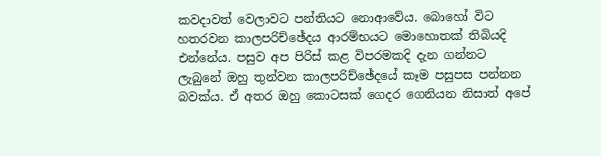කවදාවත් වෙලාවට පන්තියට නොආවේය. බොහෝ විට හතරවන කාලපරිච්ඡේදය ආරම්භයට මොහොතක් තිබියදි එන්නේය. පසුව අප පිරිස් කළ විපරමකදි දැන ගන්නට ලැබුනේ ඔහු තුන්වන කාලපරිච්ඡේදයේ කෑම පසුපස පන්නන බවක්ය. ඒ අතර ඔහු කොටසක් ගෙදර ගෙනියන නිසාත් අපේ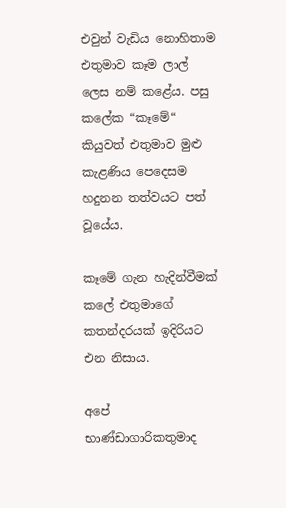එවුන් වැඩිය නොහිතාම එතුමාව කෑම ලාල් ලෙස නම් කළේය. පසු කලේක “කෑමේ“ කියුවත් එතුමාව මුළු කැළණිය පෙදෙසම හදුනන තත්වයට පත් වූයේය.

කෑමේ ගැන හැදින්වීමක් කලේ එතුමාගේ කතන්දරයක් ඉදිරියට එන නිසාය.

අපේ භාණ්ඩාගාරිකතුමාද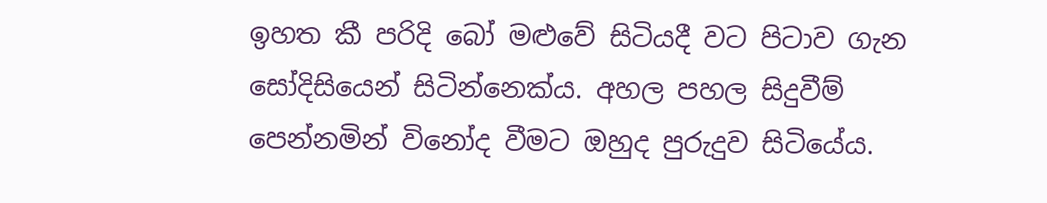ඉහත කී පරිදි බෝ මළුවේ සිටියදී වට පිටාව ගැන සෝදිසියෙන් සිටින්නෙක්ය. අහල පහල සිදුවීම් පෙන්නමින් විනෝද වීමට ඔහුද පුරුදුව සිටියේය.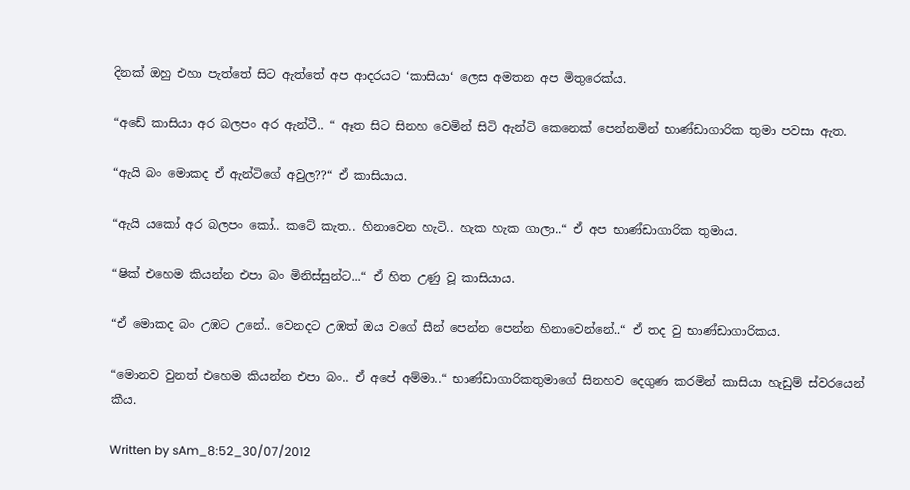දිනක් ඔහු එහා පැත්තේ සිට ඇත්තේ අප ආදරයට ‘කාසියා‘ ලෙස අමතන අප මිතුරෙක්ය.

“අඩේ කාසියා අර බලපං අර ඇන්ටී.. “ ඈත සිට සිනහ වෙමින් සිටි ඇන්ටි කෙනෙක් පෙන්නමින් භාණ්ඩාගාරික තුමා පවසා ඇත.

“ඇයි බං මොකද ඒ ඇන්ටිගේ අවුල??“ ඒ කාසියාය.

“ඇයි යකෝ අර බලපං කෝ.. කටේ කැත.. හිනාවෙන හැටි.. හැක හැක ගාලා..“ ඒ අප භාණ්ඩාගාරික තුමාය.

“ෂික් එහෙම කියන්න එපා බං මිනිස්සුන්ට...“ ඒ හිත උණු වූ කාසියාය.

“ඒ මොකද බං උඹට උනේ.. වෙනදට උඹත් ඔය වගේ සීන් පෙන්න පෙන්න හිනාවෙන්නේ..“ ඒ තද වු භාණ්ඩාගාරිකය.

“මොනව වුනත් එහෙම කියන්න එපා බං.. ඒ අපේ අම්මා..“ භාණ්ඩාගාරිකතුමාගේ සිනහව දෙගුණ කරමින් කාසියා හැඩුම් ස්වරයෙන් කීය.

Written by sAm_8:52_30/07/2012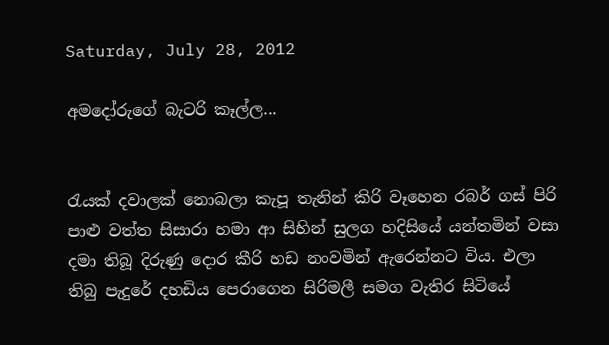Saturday, July 28, 2012

අමදෝරුගේ බැටරි කෑල්ල...


රැයක් දවාලක් නොබලා කැපූ තැනින් කිරි වෑහෙන රබර් ගස් පිරි පාළු වත්ත සිසාරා හමා ආ සිහින් සුලග හදිසියේ යන්තමින් වසා දමා තිබූ දිරුණු දොර කීරි හඩ නංවමින් ඇරෙන්නට විය. එලා තිබු පැදුරේ දහඩිය පෙරාගෙන සිරිමලී සමග වැතිර සිටියේ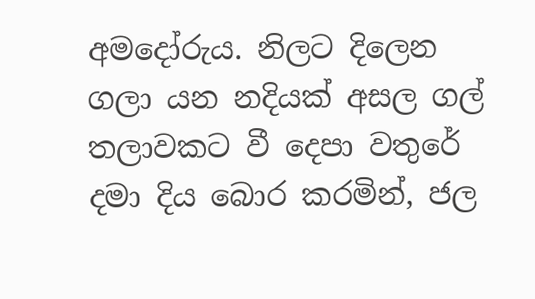අමදෝරුය. නිලට දිලෙන ගලා යන නදියක් අසල ගල් තලාවකට වී දෙපා වතුරේ දමා දිය බොර කරමින්, ජල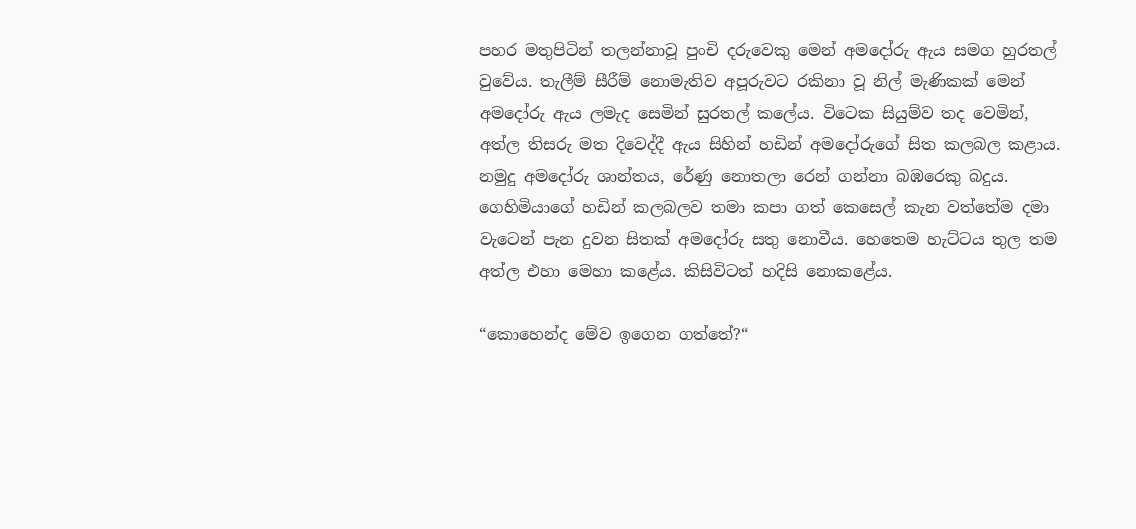පහර මතුපිටින් තලන්නාවූ පුංචි දරුවෙකු මෙන් අමදෝරු ඇය සමග හුරතල් වුවේය. තැලීම් සීරීම් නොමැතිව අපූරුවට රකිනා වූ නිල් මැණිකක් මෙන් අමදෝරු ඇය ලමැද සෙමින් සුරතල් කලේය. විටෙක සියුම්ව තද වෙමින්, අත්ල තිසරු මත දිවෙද්දී ඇය සිහින් හඩින් අමදෝරුගේ සිත කලබල කළාය. නමුදු අමදෝරු ශාන්තය, රේණු නොතලා රෙන් ගන්නා බඹරෙකු බදුය. ගෙහිමියාගේ හඩින් කලබලව තමා කපා ගත් කෙසෙල් කැන වත්තේම දමා වැටෙන් පැන දුවන සිතක් අමදෝරු සතු නොවීය. හෙතෙම හැට්ටය තුල තම අත්ල එහා මෙහා කළේය. කිසිවිටත් හදිසි නොකළේය.

“කොහෙන්ද මේව ඉගෙන ගත්තේ?“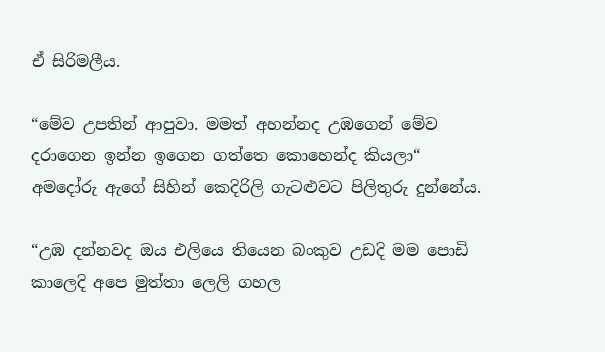ඒ සිරිමලීය.

“මේව උපතින් ආපුවා. මමත් අහන්නද උඹගෙන් මේව දරාගෙන ඉන්න ඉගෙන ගත්තෙ කොහෙන්ද කියලා“ අමදෝරු ඇගේ සිහින් කෙදිරිලි ගැටළුවට පිලිතුරු දුන්නේය.

“උඹ දන්නවද ඔය එලියෙ තියෙන බංකුව උඩදි මම පොඩි කාලෙදි අපෙ මුත්තා ලෙලි ගහල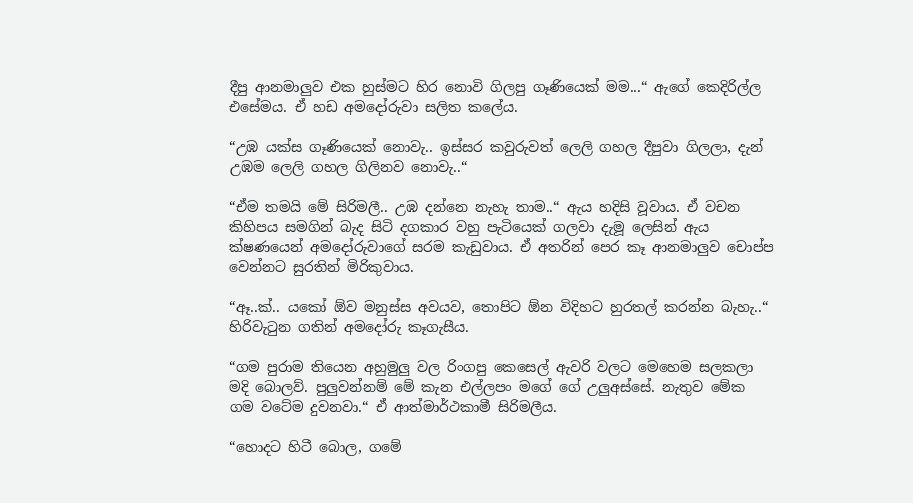දීපු ආනමාලුව එක හුස්මට හිර නොවි ගිලපු ගෑණියෙක් මම...“ ඇගේ කෙදිරිල්ල එසේමය. ඒ හඩ අමදෝරුවා සලිත කලේය.

“උඹ යක්ස ගෑණියෙක් නොවැ.. ඉස්සර කවුරුවත් ලෙලි ගහල දීපුවා ගිලලා, දැන් උඹම ලෙලි ගහල ගිලිනව නොවැ..“

“ඒම තමයි මේ සිරිමලී.. උඹ දන්නෙ නැහැ තාම..“ ඇය හදිසි වූවාය. ඒ වචන කිහිපය සමගින් බැද සිටි දගකාර වහු පැටියෙක් ගලවා දැමූ ලෙසින් ඇය ක්ෂණයෙන් අමදෝරුවාගේ සරම කැඩුවාය. ඒ අතරින් පෙර කෑ ආනමාලුව චොප්ප වෙන්නට සුරතින් මිරිකුවාය.

“ඈ..ක්.. යකෝ ඕව මනුස්ස අවයව, තොපිට ඕන විදිහට හුරතල් කරන්න බැහැ..“ හිරිවැටුන ගතින් අමදෝරු කෑගැසීය.

“ගම පුරාම තියෙන අහුමුලු වල රිංගපු කෙසෙල් ඇවරි වලට මෙහෙම සලකලා මදි බොලව්. පුලුවන්නම් මේ කැන එල්ලපං මගේ ගේ උලුඅස්සේ. නැතුව මේක ගම වටේම දුවනවා.“ ඒ ආත්මාර්ථකාමී සිරිමලීය.

“හොදට හිටී බොල, ගමේ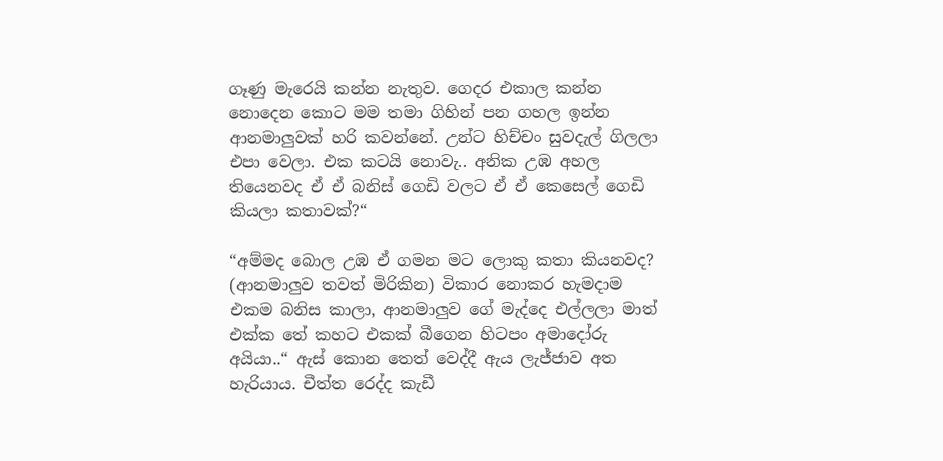ගෑණු මැරෙයි කන්න නැතුව. ගෙදර එකාල කන්න නොදෙන කොට මම තමා ගිහින් පන ගහල ඉන්න ආනමාලුවක් හරි කවන්නේ. උන්ට හිච්චං සුවදැල් ගිලලා එපා වෙලා. එක කටයි නොවැ.. අනික උඹ අහල තියෙනවද ඒ ඒ බනිස් ගෙඩි වලට ඒ ඒ කෙසෙල් ගෙඩි කියලා කතාවක්?“

“අම්මද බොල උඹ ඒ ගමන මට ලොකු කතා කියනවද? (ආනමාලුව තවත් මිරිකින) විකාර නොකර හැමදාම එකම බනිස කාලා, ආනමාලුව ගේ මැද්දෙ එල්ලලා මාත් එක්ක තේ කහට එකක් බීගෙන හිටපං අමාදෝරු අයියා..“ ඇස් කොන තෙත් වෙද්දී ඇය ලැජ්ජාව අත හැරියාය. චීත්ත රෙද්ද කැඩී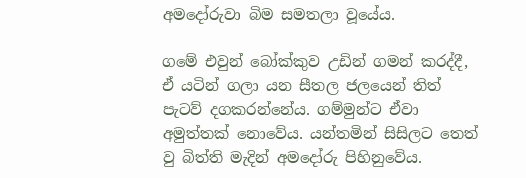අමදෝරුවා බිම සමතලා වූයේය.

ගමේ එවුන් බෝක්කුව උඩින් ගමන් කරද්දී, ඒ යටින් ගලා යන සීතල ජලයෙන් තිත් පැටව් දගකරන්නේය. ගම්මුන්ට ඒවා අමුත්තක් නොවේය. යන්තමින් සිසිලට තෙත් වු බිත්ති මැදින් අමදෝරු පිහිනුවේය.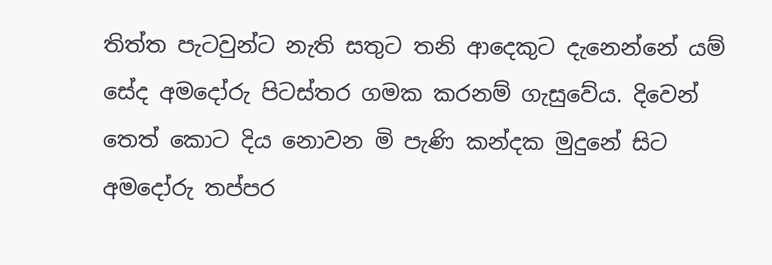තිත්ත පැටවුන්ට නැති සතුට තනි ආදෙකුට දැනෙන්නේ යම් සේද අමදෝරු පිටස්තර ගමක කරනම් ගැසුවේය. දිවෙන් තෙත් කොට දිය නොවන මි පැණි කන්දක මුදුනේ සිට අමදෝරු තප්පර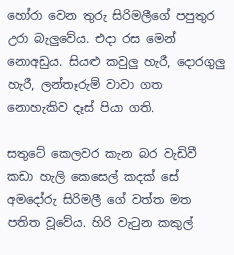හෝරා වෙන තුරු සිරිමලීගේ පපුතුර  උරා බැලුවේය. එදා රස මෙන් නොඅඩුය. සියළු කවුලු හැරී, දොරගුලු හැරී, ලන්තෑරුම් වාවා ගත නොහැකිව දෑස් පියා ගති.

සතුටේ කෙලවර කැන බර වැඩිවී කඩා හැලි කෙසෙල් කදක් සේ අමදෝරු සිරිමලී ගේ වත්ත මත පතිත වූවේය. හිරි වැටුන කකුල්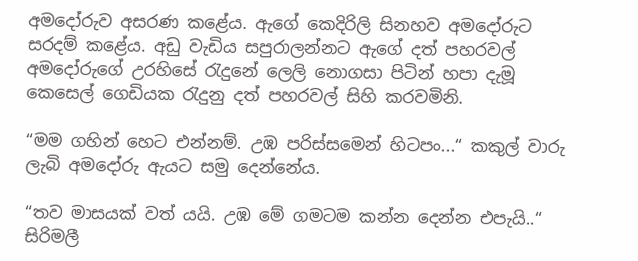අමදෝරුව අසරණ කළේය. ඇගේ කෙදිරිලි සිනහව අමදෝරුට සරදම් කළේය. අඩු වැඩිය සපුරාලන්නට ඇගේ දත් පහරවල් අමදෝරුගේ උරහිසේ රැදුනේ ලෙලි නොගසා පිටින් හපා දැමූ කෙසෙල් ගෙඩියක රැදුනු දත් පහරවල් සිහි කරවමිනි.

“මම ගහින් හෙට එන්නම්. උඹ පරිස්සමෙන් හිටපං...“ කකුල් වාරු ලැබි අමදෝරු ඇයට සමු දෙන්නේය.

“තව මාසයක් වත් යයි. උඹ මේ ගමටම කන්න දෙන්න එපැයි..“ සිරිමලී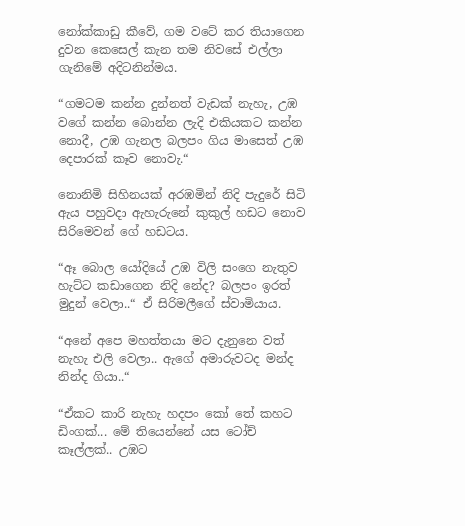නෝක්කාඩු කීවේ, ගම වටේ කර තියාගෙන දුවන කෙසෙල් කැන තම නිවසේ එල්ලා ගැනිමේ අදිටනින්මය.

“ගමටම කන්න දුන්නත් වැඩක් නැහැ, උඹ වගේ කන්න බොන්න ලැදි එකියකට කන්න නොදී, උඹ ගැනල බලපං ගිය මාසෙත් උඹ දෙපාරක් කෑව නොවැ.“

නොනිමි සිහිනයක් අරඹමින් නිදි පැදුරේ සිටි ඇය පහුවදා ඇහැරුනේ කුකුල් හඩට නොව සිරිමෙවන් ගේ හඩටය.

“ඈ බොල යෝදියේ උඹ විලි සංගෙ නැතුව හැට්ට කඩාගෙන නිදි නේද? බලපං ඉරත් මුදුන් වෙලා..“ ඒ සිරිමලීගේ ස්වාමියාය.

“අනේ අපෙ මහත්තයා මට දැනුනෙ වත් නැහැ එලි වෙලා.. ඇගේ අමාරුවටද මන්ද නින්ද ගියා..“

“ඒකට කාරි නැහැ හදපං කෝ තේ කහට ඩිංගක්... මේ තියෙන්නේ යස ටෝච් කෑල්ලක්.. උඹට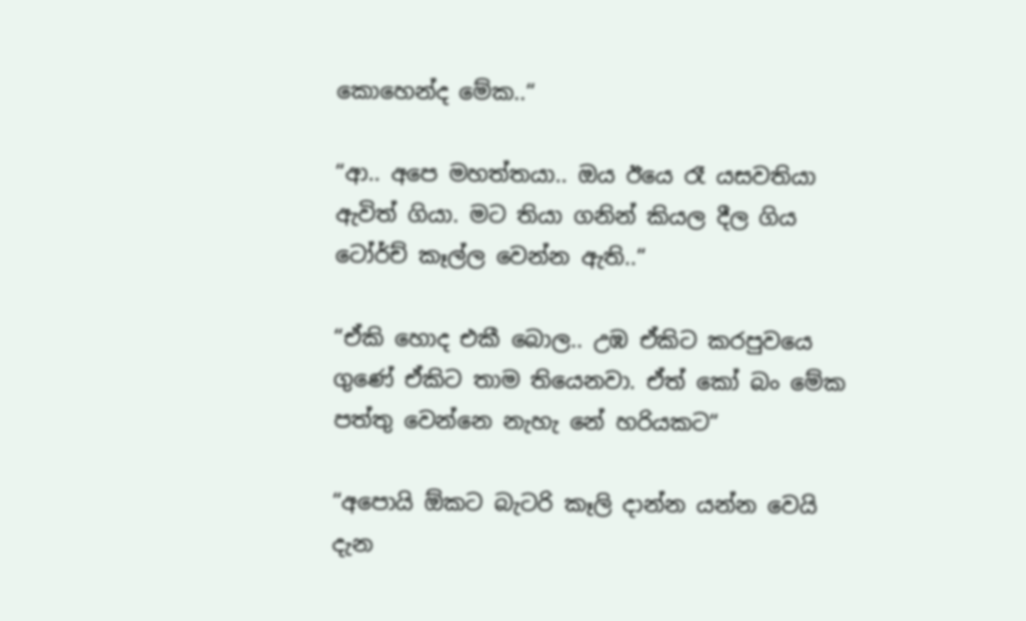කොහෙන්ද මේක..“

“ආ.. අපෙ මහත්තයා.. ඔය ඊයෙ රෑ යසවතියා ඇවිත් ගියා. මට තියා ගනින් කියල දීල ගිය ටෝර්ච් කෑල්ල වෙන්න ඇති..“

“ඒකි හොද එකී බොල.. උඹ ඒකිට කරපුවයෙ ගුණේ ඒකිට තාම තියෙනවා. ඒත් කෝ බං මේක පත්තු වෙන්නෙ නැහැ නේ හරියකට“

“අපොයි ඕකට බැටරි කෑලි දාන්න යන්න වෙයි දැන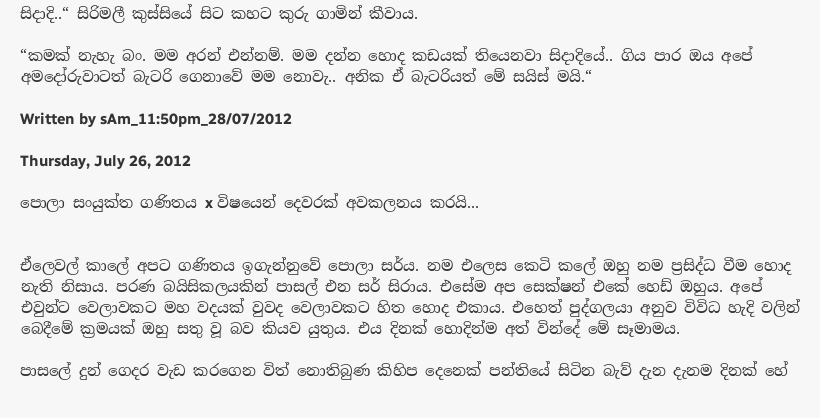සිදාදි..“ සිරිමලී කුස්සියේ සිට කහට කුරු ගාමින් කීවාය.

“කමක් නැහැ බං. මම අරන් එන්නම්. මම දන්න හොද කඩයක් තියෙනවා සිදාදියේ.. ගිය පාර ඔය අපේ අමදෝරුවාටත් බැටරි ගෙනාවේ මම නොවැ.. අනික ඒ බැටරියත් මේ සයිස් මයි.“

Written by sAm_11:50pm_28/07/2012

Thursday, July 26, 2012

පොලා සංයුක්ත ගණිතය x විෂයෙන් දෙවරක් අවකලනය කරයි...


ඒලෙවල් කාලේ අපට ගණිතය ඉගැන්නුවේ පොලා සර්ය. නම එලෙස කෙටි කලේ ඔහු නම ප්‍රසිද්ධ වීම හොද නැති නිසාය. පරණ බයිසිකලයකින් පාසල් එන සර් සිරාය. එසේම අප සෙක්ෂන් එකේ හෙඩ් ඔහුය. අපේ එවුන්ට වෙලාවකට මහ වදයක් වුවද වෙලාවකට හිත හොද එකාය. එහෙත් පුද්ගලයා අනුව විවිධ හැදි වලින් බෙදීමේ ක්‍රමයක් ඔහු සතු වූ බව කියව යුතුය. එය දිනක් හොදින්ම අත් වින්දේ මේ සෑමාමය.

පාසලේ දුන් ගෙදර වැඩ කරගෙන විත් නොතිබුණ කිහිප දෙනෙක් පන්තියේ සිටින බැව් දැන දැනම දිනක් හේ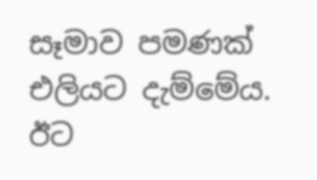සෑමාව පමණක් එලියට දැම්මේය. ඊට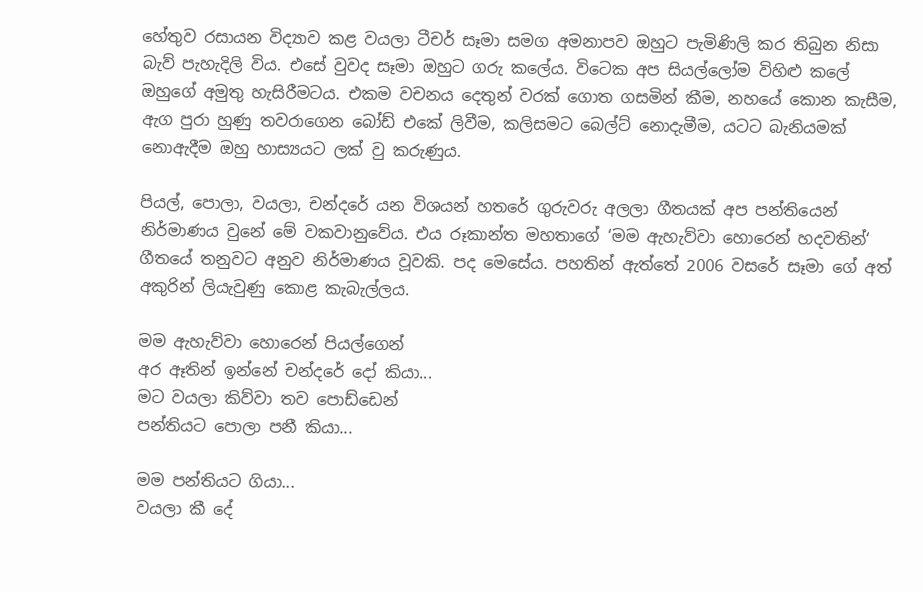හේතුව රසායන විද්‍යාව කළ වයලා ටීචර් සෑමා සමග අමනාපව ඔහුට පැමිණිලි කර තිබුන නිසා බැව් පැහැදිලි විය. එසේ වුවද සෑමා ඔහුට ගරු කලේය. විටෙක අප සියල්ලෝම විහිළු කලේ ඔහුගේ අමුතු හැසිරීමටය. එකම වචනය දෙතුන් වරක් ගොත ගසමින් කීම, නහයේ කොන කැසීම, ඇග පුරා හුණු තවරාගෙන බෝඩ් එකේ ලිවීම, කලිසමට බෙල්ට් නොදැමීම, යටට බැනියමක් නොඇදීම ඔහු හාස්‍යයට ලක් වු කරුණුය.

පියල්, පොලා, වයලා, චන්දරේ යන විශයන් හතරේ ගුරුවරු අලලා ගීතයක් අප පන්තියෙන් නිර්මාණය වුනේ මේ වකවානුවේය. එය රූකාන්ත මහතාගේ ‘මම ඇහැව්වා හොරෙන් හදවතින්‘ ගීතයේ තනුවට අනුව නිර්මාණය වූවකි. පද මෙසේය. පහතින් ඇත්තේ 2006 වසරේ සෑමා ගේ අත් අකුරින් ලියැවුණු කොළ කැබැල්ලය.

මම ඇහැව්වා හොරෙන් පියල්ගෙන්
අර ඈතින් ඉන්නේ චන්දරේ දෝ කියා...
මට වයලා කිව්වා තව පොඩ්ඩෙන්
පන්තියට පොලා පනී කියා...

මම පන්තියට ගියා...
වයලා කී දේ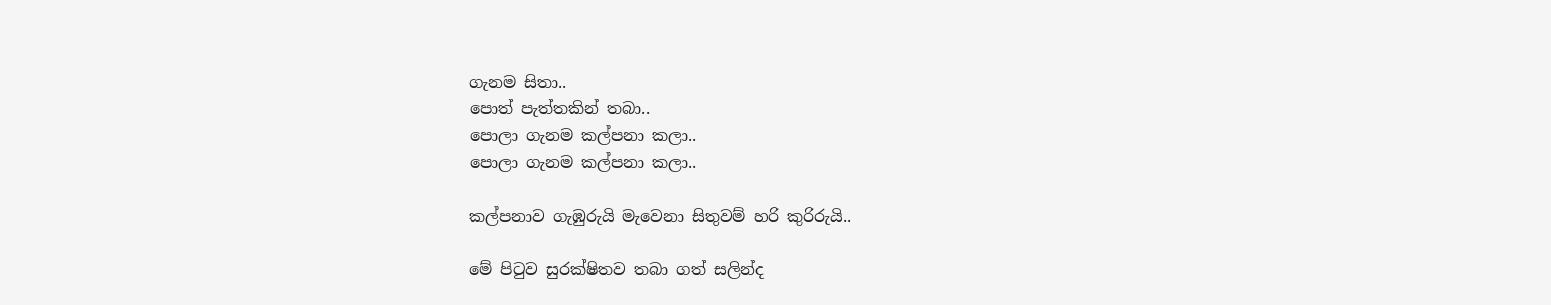ගැනම සිතා..
පොත් පැත්තකින් තබා..
පොලා ගැනම කල්පනා කලා..
පොලා ගැනම කල්පනා කලා..

කල්පනාව ගැඹුරුයි මැවෙනා සිතුවම් හරි කුරිරුයි..

මේ පිටුව සුරක්ෂිතව තබා ගත් සලින්ද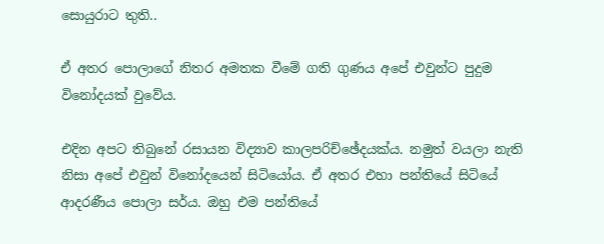සොයුරාට තුති..

ඒ අතර පොලාගේ නිතර අමතක වීමේ ගති ගුණය අපේ එවුන්ට පුදුම විනෝදයක් වුවේය.

එදින අපට තිබුනේ රසායන විද්‍යාව කාලපරිච්ඡේදයක්ය. නමුත් වයලා නැති නිසා අපේ එවුන් විනෝදයෙන් සිටියෝය. ඒ අතර එහා පන්තියේ සිටියේ ආදරණීය පොලා සර්ය. ඔහු එම පන්තියේ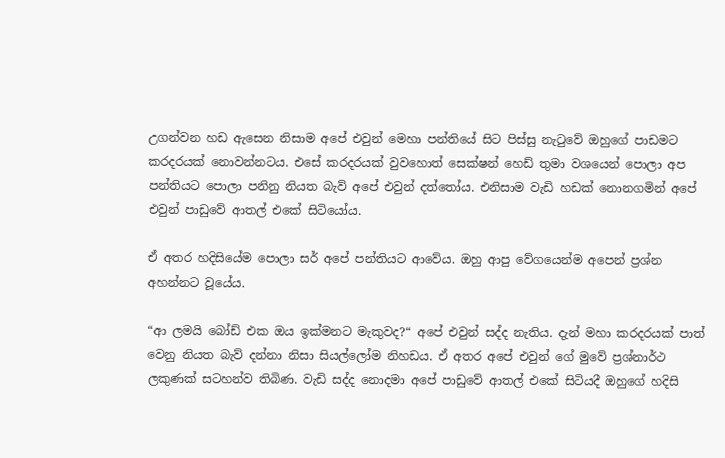උගන්වන හඩ ඇසෙන නිසාම අපේ එවුන් මෙහා පන්තියේ සිට පිස්සු නැටුවේ ඔහුගේ පාඩමට කරදරයක් නොවන්නටය. එසේ කරදරයක් වුවහොත් සෙක්ෂන් හෙඩ් තුමා වශයෙන් පොලා අප පන්තියට පොලා පනිනු නියත බැව් අපේ එවුන් දත්තෝය. එනිසාම වැඩි හඩක් නොනගමින් අපේ එවුන් පාඩුවේ ආතල් එකේ සිටියෝය.

ඒ අතර හදිසියේම පොලා සර් අපේ පන්තියට ආවේය. ඔහු ආපු වේගයෙන්ම අපෙන් ප්‍රශ්න අහන්නට වූයේය.

“ආ ලමයි බෝඩ් එක ඔය ඉක්මනට මැකුවද?“ අපේ එවුන් සද්ද නැතිය. දැන් මහා කරදරයක් පාත් වෙනු නියත බැව් දන්නා නිසා සියල්ලෝම නිහඩය. ඒ අතර අපේ එවුන් ගේ මුවේ ප්‍රශ්නාර්ථ ලකුණක් සටහන්ව තිබිණ. වැඩි සද්ද නොදමා අපේ පාඩුවේ ආතල් එකේ සිටියදී ඔහුගේ හදිසි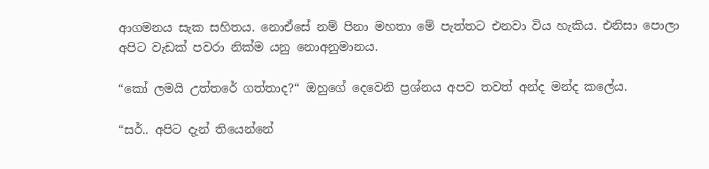ආගමනය සැක සහිතය. නොඒසේ නම් පිනා මහතා මේ පැත්තට එනවා විය හැකිය. එනිසා පොලා අපිට වැඩක් පවරා නික්ම යනු නොඅනුමානය.

“කෝ ලමයි උත්තරේ ගත්තාද?“ ඔහුගේ දෙවෙනි ප්‍රශ්නය අපව තවත් අන්ද මන්ද කලේය.

“සර්.. අපිට දැන් තියෙන්නේ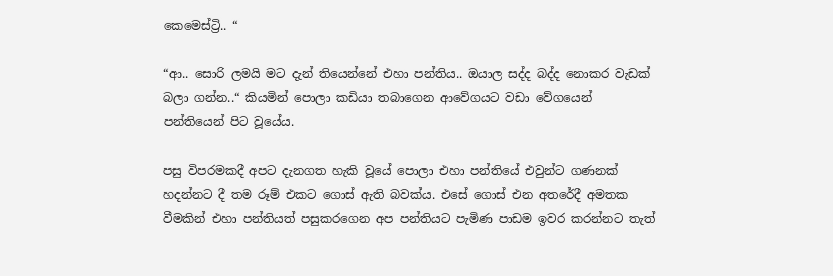කෙමෙස්ට්‍රි.. “

“ආ.. සොරි ලමයි මට දැන් තියෙන්නේ එහා පන්තිය.. ඔයාල සද්ද බද්ද නොකර වැඩක් බලා ගන්න..“ කියමින් පොලා කඩියා තබාගෙන ආවේගයට වඩා වේගයෙන් පන්තියෙන් පිට වූයේය.

පසු විපරමකදී අපට දැනගත හැකි වූයේ පොලා එහා පන්තියේ එවුන්ට ගණනක් හදන්නට දී තම රූම් එකට ගොස් ඇති බවක්ය. එසේ ගොස් එන අතරේදී අමතක වීමකින් එහා පන්තියත් පසුකරගෙන අප පන්තියට පැමිණ පාඩම ඉවර කරන්නට තැත්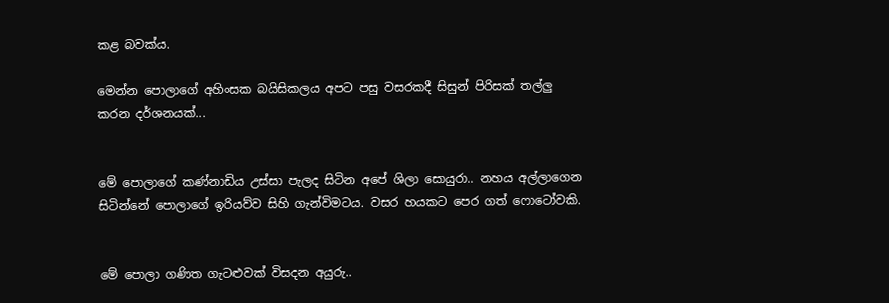කළ බවක්ය.

මෙන්න පොලාගේ අහිංසක බයිසිකලය අපට පසු වසරකදී සිසුන් පිරිසක් තල්ලු කරන දර්ශනයක්...


මේ පොලාගේ කණ්නාඩිය උස්සා පැලද සිටින අපේ ශිලා සොයුරා.. නහය අල්ලාගෙන සිටින්නේ පොලාගේ ඉරියව්ව සිහි ගැන්විමටය. වසර හයකට පෙර ගත් ෆොටෝවකි.


මේ පොලා ගණිත ගැටළුවක් විසදන අයුරු..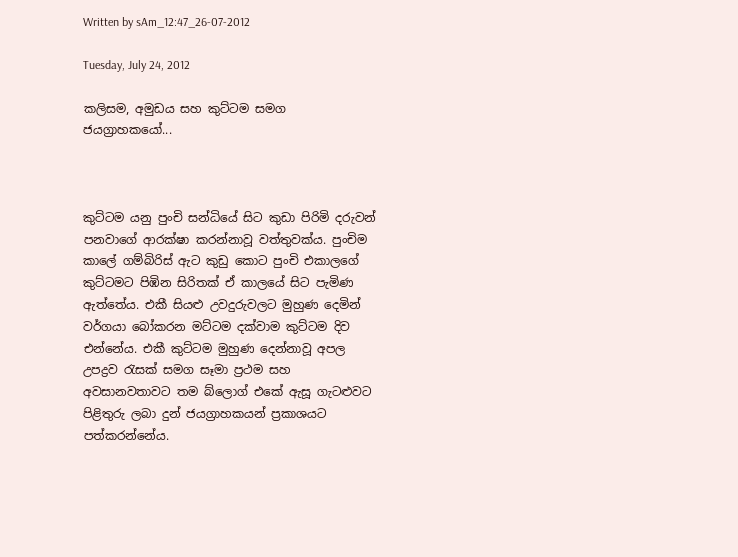Written by sAm_12:47_26-07-2012

Tuesday, July 24, 2012

කලිසම, අමුඩය සහ කුට්ටම සමග ජයග්‍රාහකයෝ...



කුට්ටම යනු පුංචි සන්ධියේ සිට කුඩා පිරිමි දරුවන් පනවාගේ ආරක්ෂා කරන්නාවූ වත්තුවක්ය. පුංචිම කාලේ ගම්බිරිස් ඇට කුඩු කොට පුංචි එකාලගේ කුට්ටමට පිඹින සිරිතක් ඒ කාලයේ සිට පැමිණ ඇත්තේය. එකී සියළු උවදුරුවලට මුහුණ දෙමින් වර්ගයා බෝකරන මට්ටම දක්වාම කුට්ටම දිව එන්නේය. එකී කුට්ටම මුහුණ දෙන්නාවූ අපල උපද්‍රව රැසක් සමග සෑමා ප්‍රථම සහ අවසානවතාවට තම බ්ලොග් එකේ ඇසූ ගැටළුවට පිළිතුරු ලබා දුන් ජයග්‍රාහකයන් ප්‍රකාශයට පත්කරන්නේය.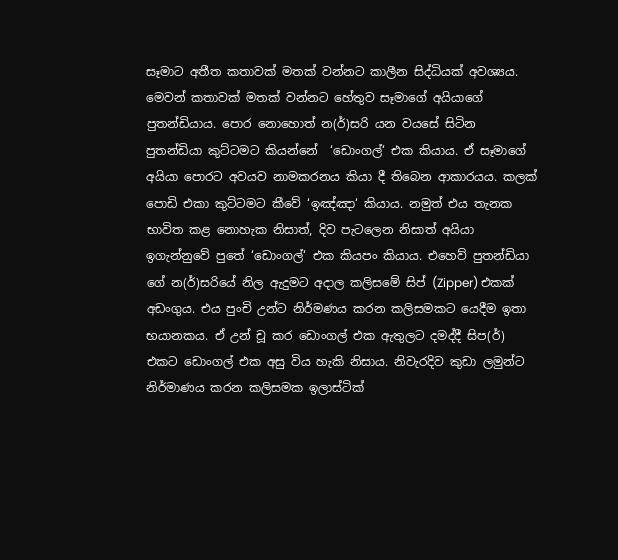සෑමාට අතීත කතාවක් මතක් වන්නට කාලීන සිද්ධියක් අවශ්‍යය. මෙවන් කතාවක් මතක් වන්නට හේතුව සෑමාගේ අයියාගේ පුතන්ඩියාය. පොර නොහොත් න(ර්)සරි යන වයසේ සිටින පුතන්ඩියා කුට්ටමට කියන්නේ  ‘ඩොංගල්‘ එක කියාය. ඒ සෑමාගේ අයියා පොරට අවයව නාමකරනය කියා දී තිබෙන ආකාරයය. කලක් පොඩි එකා කුට්ටමට කීවේ ‘ඉඤ්ඤා‘ කියාය. නමුත් එය තැනක භාවිත කළ නොහැක නිසාත්, දිව පැටලෙන නිසාත් අයියා ඉගැන්නුවේ පුතේ ‘ඩොංගල්‘ එක කියපං කියාය. එහෙව් පුතන්ඩියා ගේ න(ර්)සරියේ නිල ඇදුමට අදාල කලිසමේ සිප් (Zipper) එකක් අඩංගුය. එය පුංචි උන්ට නිර්මණය කරන කලිසමකට යෙදීම ඉතා භයානකය. ඒ උන් චූ කර ඩොංගල් එක ඇතුලට දමද්දී සිප(ර්) එකට ඩොංගල් එක අසු විය හැකි නිසාය. නිවැරදිව කුඩා ලමුන්ට නිර්මාණය කරන කලිසමක ඉලාස්ටික්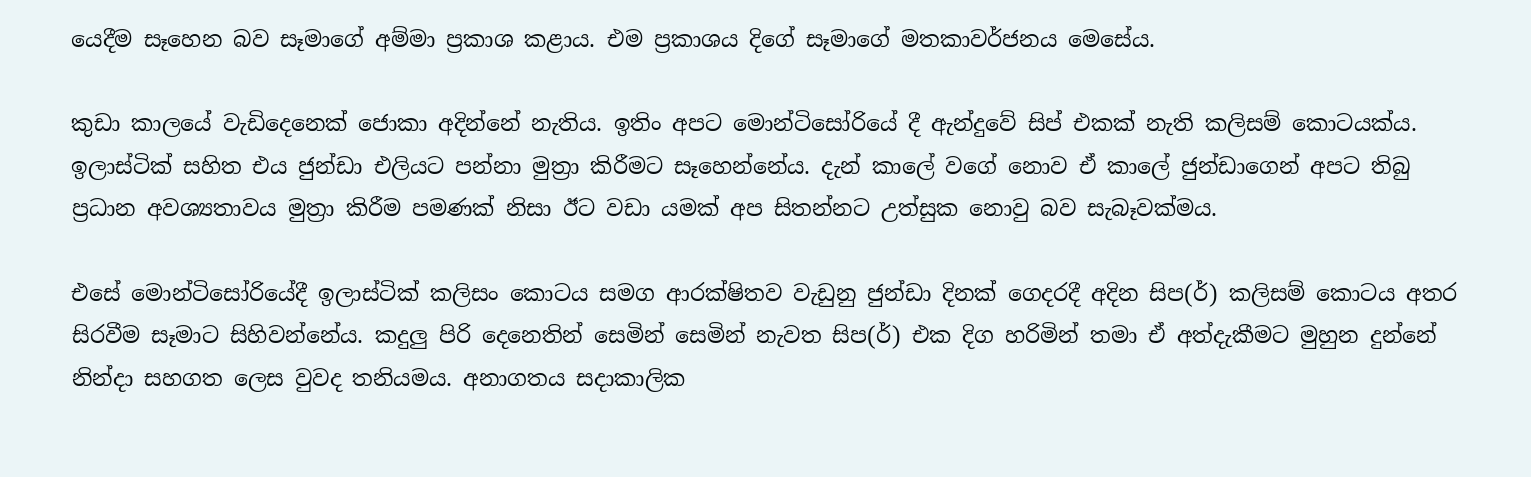යෙදීම සෑහෙන බව සෑමාගේ අම්මා ප්‍රකාශ කළාය. එම ප්‍රකාශය දිගේ සෑමාගේ මතකාවර්ජනය මෙසේය.

කුඩා කාලයේ වැඩිදෙනෙක් ජොකා අදින්නේ නැතිය. ඉතිං අපට මොන්ටිසෝරියේ දී ඇන්දුවේ සිප් එකක් නැති කලිසම් කොටයක්ය. ඉලාස්ටික් සහිත එය ජුන්ඩා එලියට පන්නා මුත්‍රා කිරීමට සෑහෙන්නේය. දැන් කාලේ වගේ නොව ඒ කාලේ ජුන්ඩාගෙන් අපට තිබු ප්‍රධාන අවශ්‍යතාවය මුත්‍රා කිරීම පමණක් නිසා ඊට වඩා යමක් අප සිතන්නට උත්සුක නොවු බව සැබෑවක්මය.

එසේ මොන්ටිසෝරියේදී ඉලාස්ටික් කලිසං කොටය සමග ආරක්ෂිතව වැඩුනු ජුන්ඩා දිනක් ගෙදරදී අදින සිප(ර්) කලිසම් කොටය අතර සිරවීම සෑමාට සිහිවන්නේය. කදුලු පිරි දෙනෙතින් සෙමින් සෙමින් නැවත සිප(ර්) එක දිග හරිමින් තමා ඒ අත්දැකීමට මුහුන දුන්නේ නින්දා සහගත ලෙස වුවද තනියමය. අනාගතය සදාකාලික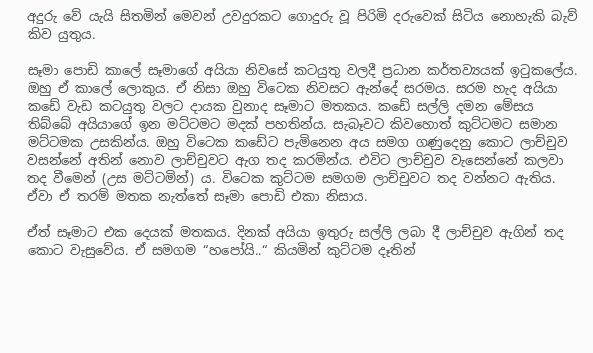අදුරු වේ යැයි සිතමින් මෙවන් උවදුරකට ගොදුරු වූ පිරිමි දරුවෙක් සිටිය නොහැකි බැව් කිව යුතුය.

සෑමා පොඩි කාලේ සෑමාගේ අයියා නිවසේ කටයුතු වලදී ප්‍රධාන කර්තව්‍යයක් ඉටුකලේය. ඔහු ඒ කාලේ ලොකුය. ඒ නිසා ඔහු විටෙක නිවසට ඇන්දේ සරමය. සරම හැද අයියා කඩේ වැඩ කටයුතු වලට දායක වුනාද සෑමාට මතකය. කඩේ සල්ලි දමන මේසය තිබ්බේ අයියාගේ ඉන මට්ටමට මදක් පහතින්ය. සැබෑවට කිවහොත් කුට්ටමට සමාන මට්ටමක උසකින්ය. ඔහු විටෙක කඩේට පැමිනෙන අය සමග ගණුදෙනු කොට ලාච්චුව වසන්නේ අතින් නොව ලාච්චුවට ඇග තද කරමින්ය. එවිට ලාච්චුව වැසෙන්නේ කලවා තද වීමෙන් (උස මට්ටමින්) ය. විටෙක කුට්ටම සමගම ලාච්චුවට තද වන්නට ඇතිය. ඒවා ඒ තරම් මතක නැත්තේ සෑමා පොඩි එකා නිසාය.

ඒත් සෑමාට එක දෙයක් මතකය. දිනක් අයියා ඉතුරු සල්ලි ලබා දී ලාච්චුව ඇගින් තද කොට වැසුවේය. ඒ සමගම “හපෝයි..“ කියමින් කුට්ටම දෑතින්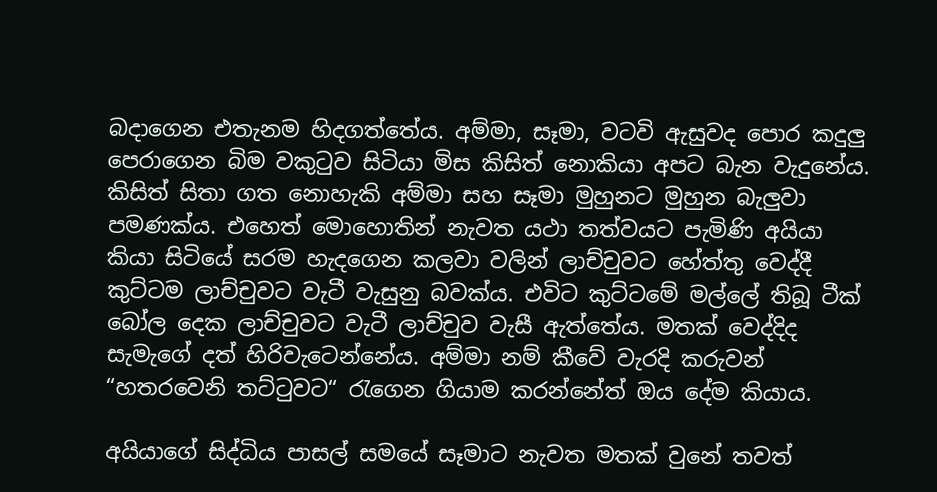බදාගෙන එතැනම හිදගත්තේය. අම්මා, සෑමා, වටවි ඇසුවද පොර කදුලු පෙරාගෙන බිම වකුටුව සිටියා මිස කිසිත් නොකියා අපට බැන වැදුනේය. කිසිත් සිතා ගත නොහැකි අම්මා සහ සෑමා මුහුනට මුහුන බැලුවා පමණක්ය. එහෙත් මොහොතින් නැවත යථා තත්වයට පැමිණි අයියා කියා සිටියේ සරම හැදගෙන කලවා වලින් ලාච්චුවට හේත්තු වෙද්දී කුට්ටම ලාච්චුවට වැටී වැසුනු බවක්ය. එවිට කුට්ටමේ මල්ලේ තිබූ ටීක් බෝල දෙක ලාච්චුවට වැටී ලාච්චුව වැසී ඇත්තේය. මතක් වෙද්දිද සැමැගේ දත් හිරිවැටෙන්නේය. අම්මා නම් කීවේ වැරදි කරුවන් “හතරවෙනි තට්ටුවට“ රැගෙන ගියාම කරන්නේත් ඔය දේම කියාය.

අයියාගේ සිද්ධිය පාසල් සමයේ සෑමාට නැවත මතක් වුනේ තවත්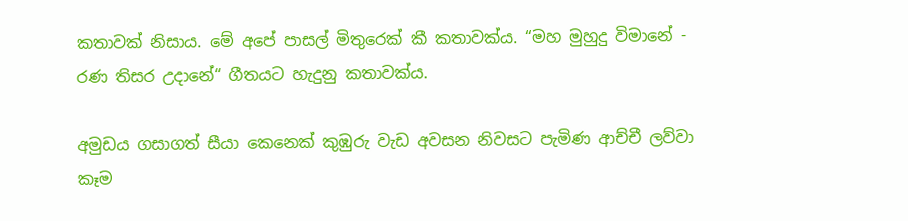කතාවක් නිසාය. මේ අපේ පාසල් මිතුරෙක් කී කතාවක්ය. “මහ මුහුදු විමානේ - රණ තිසර උදානේ“ ගීතයට හැදුනු කතාවක්ය.

අමුඩය ගසාගත් සීයා කෙනෙක් කුඹුරු වැඩ අවසන නිවසට පැමිණ ආච්චී ලව්වා කෑම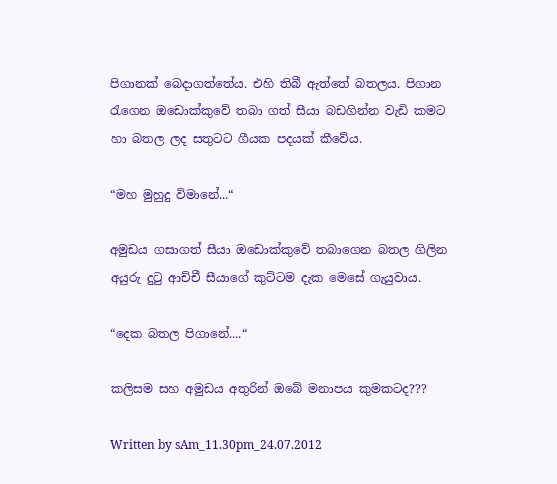පිගානක් බෙදාගත්තේය. එහි තිබී ඇත්තේ බතලය. පිගාන රැගෙන ඔඩොක්කුවේ තබා ගත් සීයා බඩගින්න වැඩි කමට හා බතල ලද සතුටට ගීයක පදයක් කීවේය.

“මහ මුහුදු විමානේ...“

අමුඩය ගසාගත් සීයා ඔඩොක්කුවේ තබාගෙන බතල ගිලින අයුරු දුටු ආච්චී සීයාගේ කුට්ටම දැක මෙසේ ගැයුවාය.

“දෙක බතල පිගානේ....“

කලිසම සහ අමුඩය අතුරින් ඔබේ මනාපය කුමකටද???

Written by sAm_11.30pm_24.07.2012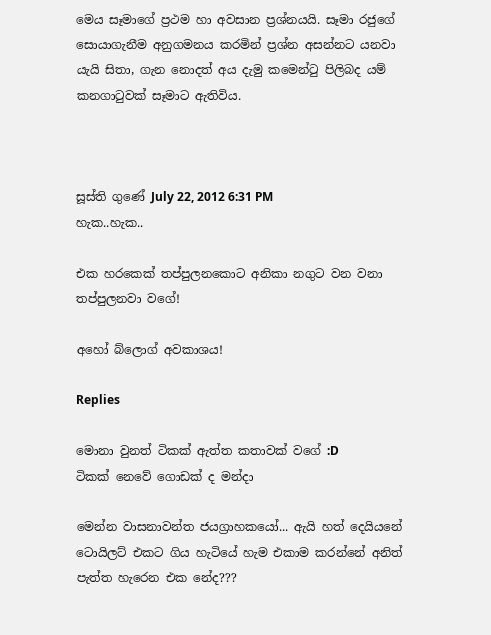මෙය සෑමාගේ ප්‍රථම හා අවසාන ප්‍රශ්නයයි. සෑමා රජුගේ සොයාගැනීම අනුගමනය කරමින් ප්‍රශ්න අසන්නට යනවා යැයි සිතා, ගැන නොදත් අය දැමු කමෙන්ටු පිලිබද යම් කනගාටුවක් සෑමාට ඇතිවිය.



සූස්ති ගුණේ July 22, 2012 6:31 PM
හැක..හැක..

එක හරකෙක් තප්පුලනකොට අනිකා නගුට වන වනා තප්පුලනවා වගේ!

අහෝ බ්ලොග් අවකාශය!

Replies

මොනා වුනත් ටිකක් ඇත්ත කතාවක් වගේ :D
ටිකක් නෙවේ ගොඩක් ද මන්දා

මෙන්න වාසනාවන්ත ජයග්‍රාහකයෝ... ඇයි හත් දෙයියනේ ටොයිලට් එකට ගිය හැටියේ හැම එකාම කරන්නේ අනිත් පැත්ත හැරෙන එක නේද???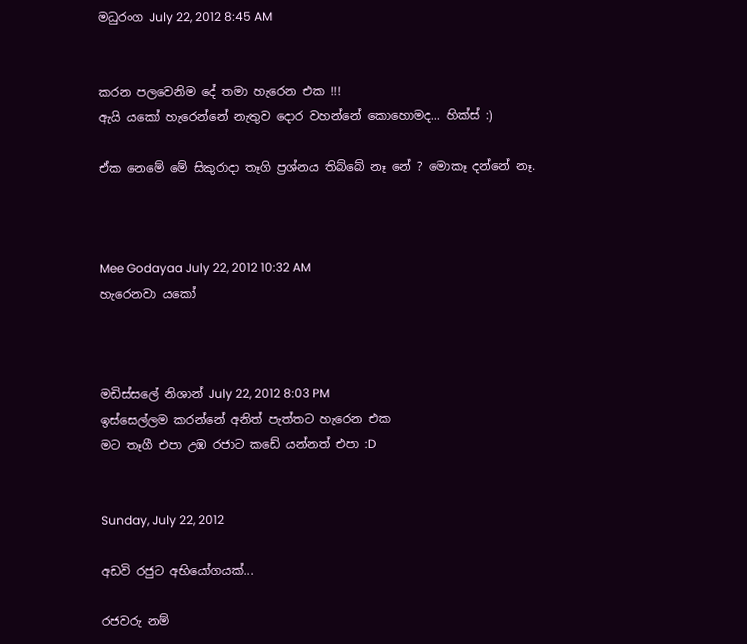මධුරංග July 22, 2012 8:45 AM


කරන පලවෙනිම දේ තමා හැරෙන එක !!!
ඇයි යකෝ හැරෙන්නේ නැතුව දොර වහන්නේ කොහොමද... හික්ස් :)

ඒක නෙමේ මේ සිකුරාදා තෑගි ප්‍රශ්නය තිබ්බේ නෑ නේ ? මොකෑ දන්නේ නෑ.



Mee Godayaa July 22, 2012 10:32 AM
හැරෙනවා යකෝ



මඩිස්සලේ නිශාන් July 22, 2012 8:03 PM
ඉස්සෙල්ලම කරන්නේ අනිත් පැත්තට හැරෙන එක
මට තෑගී එපා උඹ රජාට කඩේ යන්නත් එපා :D


Sunday, July 22, 2012

අඩවි රජුට අභියෝගයක්...

රජවරු නම්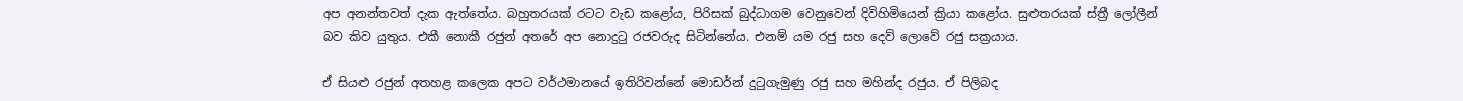අප අනන්තවත් දැක ඇත්තේය. බහුතරයක් රටට වැඩ කළෝය, පිරිසක් බුද්ධාගම වෙනුවෙන් දිවිහිමියෙන් ක්‍රියා කළෝය. සුළුතරයක් ස්ත්‍රී ලෝලීන් බව කිව යුතුය. එකී නොකී රජුන් අතරේ අප නොදුටු රජවරුද සිටින්නේය. එනම් යම රජු සහ දෙව් ලොවේ රජු සක්‍රයාය.

ඒ සියළු රජුන් අතහළ කලෙක අපට වර්ථමානයේ ඉතිරිවන්නේ මොඩර්න් දුටුගැමුණු රජු සහ මහින්ද රජුය. ඒ පිලිබද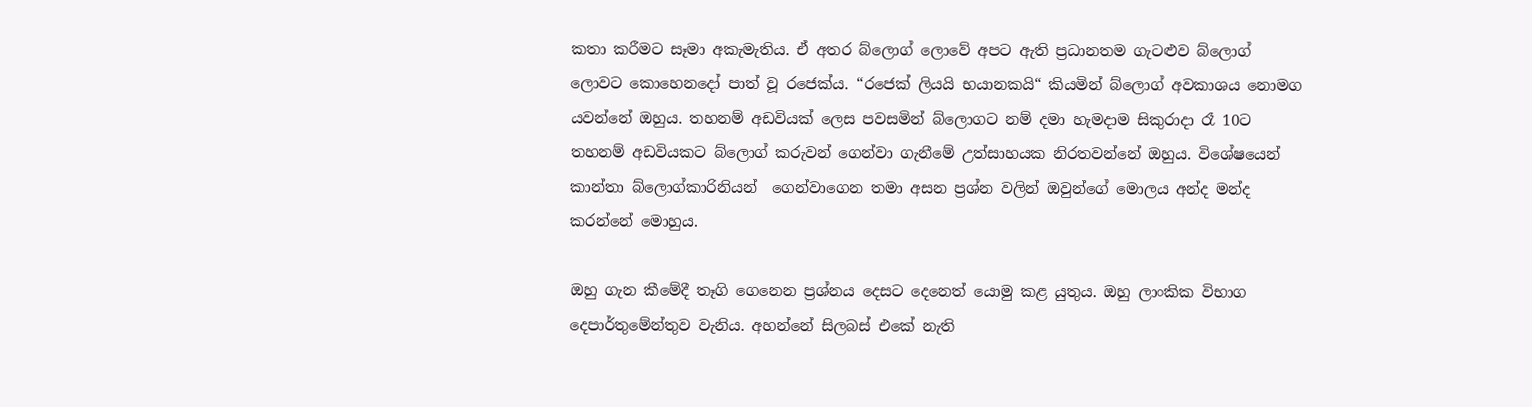කතා කරීමට සෑමා අකැමැතිය. ඒ අතර බ්ලොග් ලොවේ අපට ඇති ප්‍රධානතම ගැටළුව බ්ලොග් ලොවට කොහෙනදෝ පාත් වූ රජෙක්ය. “රජෙක් ලියයි භයානකයි“ කියමින් බ්ලොග් අවකාශය නොමග යවන්නේ ඔහුය. තහනම් අඩවියක් ලෙස පවසමින් බ්ලොගට නම් දමා හැමදාම සිකුරාදා රෑ 10ට තහනම් අඩවියකට බ්ලොග් කරුවන් ගෙන්වා ගැනීමේ උත්සාහයක නිරතවන්නේ ඔහුය. විශේෂයෙන් කාන්තා බ්ලොග්කාරිනියන්  ගෙන්වාගෙන තමා අසන ප්‍රශ්න වලින් ඔවුන්ගේ මොලය අන්ද මන්ද කරන්නේ මොහුය.

ඔහු ගැන කීමේදී තෑගි ගෙනෙන ප්‍රශ්නය දෙසට දෙනෙත් යොමු කළ යුතුය. ඔහු ලාංකික විභාග දෙපාර්තුමේන්තුව වැනිය. අහන්නේ සිලබස් එකේ නැති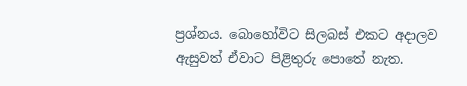ප්‍රශ්නය. බොහෝවිට සිලබස් එකට අදාලව ඇසුවත් ඒවාට පිළිතුරු පොතේ නැත.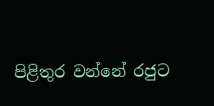පිළිතුර වන්නේ රජුට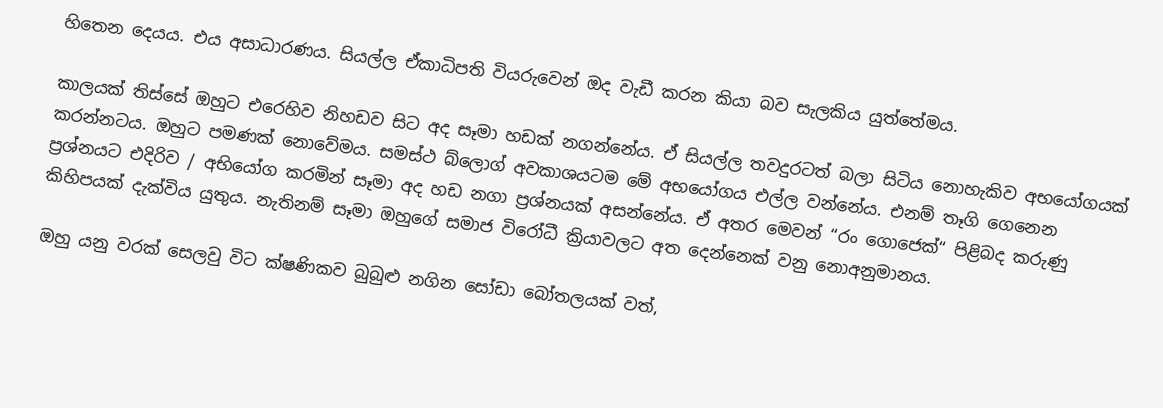හිතෙන දෙයය. එය අසාධාරණය. සියල්ල ඒකාධිපති වියරුවෙන් ඔද වැඩී කරන කියා බව සැලකිය යුත්තේමය.

කාලයක් තිස්සේ ඔහුට එරෙහිව නිහඩව සිට අද සෑමා හඩක් නගන්නේය. ඒ සියල්ල තවදුරටත් බලා සිටිය නොහැකිව අභයෝගයක් කරන්නටය. ඔහුට පමණක් නොවේමය. සමස්ථ බ්ලොග් අවකාශයටම මේ අභයෝගය එල්ල වන්නේය. එනම් තෑගි ගෙනෙන ප්‍රශ්නයට එදිරිව / අභියෝග කරමින් සෑමා අද හඩ නගා ප්‍රශ්නයක් අසන්නේය. ඒ අතර මෙවන් “රං ගොජෙක්“ පිළිබද කරුණු කිහිපයක් දැක්විය යුතුය. නැතිනම් සෑමා ඔහුගේ සමාජ විරෝධී ක්‍රියාවලට අත දෙන්නෙක් වනු නොඅනුමානය.

ඔහු යනු වරක් සෙලවු විට ක්ෂණිකව බුබුළු නගින සෝඩා බෝතලයක් වත්,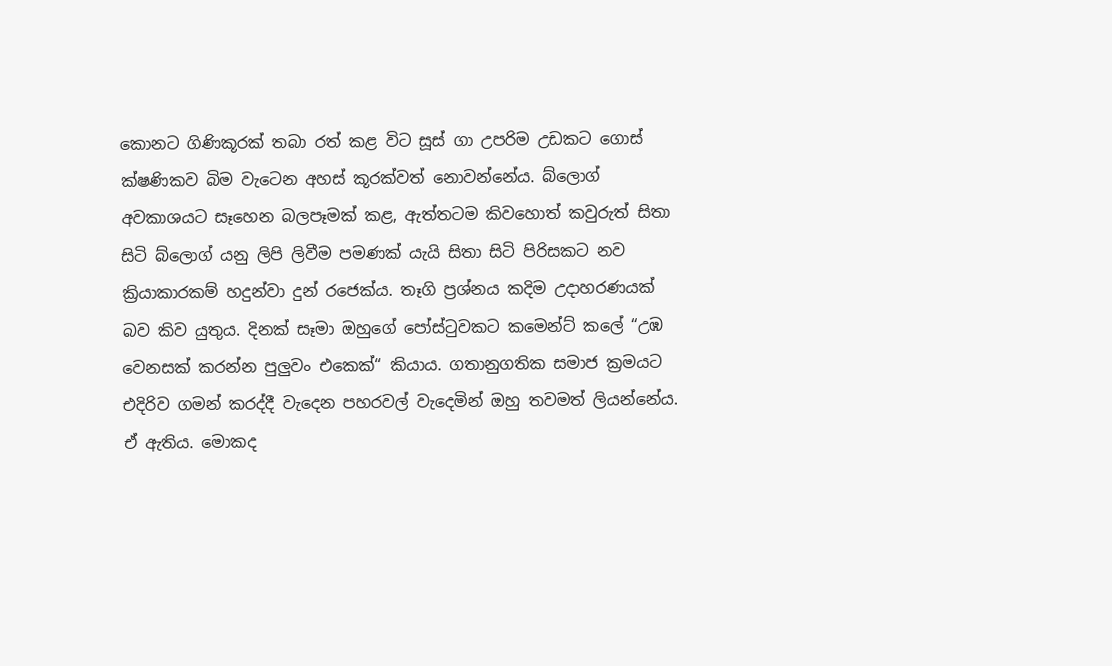කොනට ගිණිකූරක් තබා රත් කළ විට සූස් ගා උපරිම උඩකට ගොස් ක්ෂණිකව බිම වැටෙන අහස් කූරක්වත් නොවන්නේය. බ්ලොග් අවකාශයට සෑහෙන බලපෑමක් කළ, ඇත්තටම කිවහොත් කවුරුත් සිතා සිටි බ්ලොග් යනු ලිපි ලිවීම පමණක් යැයි සිතා සිටි පිරිසකට නව ක්‍රියාකාරකම් හදුන්වා දුන් රජෙක්ය. තෑගි ප්‍රශ්නය කදිම උදාහරණයක් බව කිව යුතුය. දිනක් සෑමා ඔහුගේ පෝස්ටුවකට කමෙන්ට් කලේ “උඹ වෙනසක් කරන්න පුලුවං එකෙක්“ කියාය. ගතානුගතික සමාජ ක්‍රමයට එදිරිව ගමන් කරද්දී වැදෙන පහරවල් වැදෙමින් ඔහු තවමත් ලියන්නේය. ඒ ඇතිය. මොකද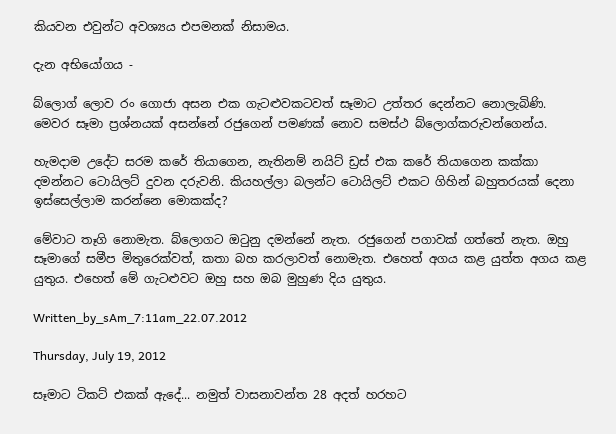කියවන එවුන්ට අවශ්‍යය එපමනක් නිසාමය.

දැන අභියෝගය -

බ්ලොග් ලොව රං ගොජා අසන එක ගැටළුවකටවත් සෑමාට උත්තර දෙන්නට නොලැබිණි. මෙවර සෑමා ප්‍රශ්නයක් අසන්නේ රජුගෙන් පමණක් නොව සමස්ථ බ්ලොග්කරුවන්ගෙන්ය.

හැමදාම උදේට සරම කරේ තියාගෙන, නැතිනම් නයිට් ඩ්‍රස් එක කරේ තියාගෙන කක්කා දමන්නට ටොයිලට් දුවන දරුවනි. කියහල්ලා බලන්ට ටොයිලට් එකට ගිහින් බහුතරයක් දෙනා ඉස්සෙල්ලාම කරන්නෙ මොකක්ද?

මේවාට තෑගි නොමැත. බ්ලොගට ඔටුනු දමන්නේ නැත. රජුගෙන් පගාවක් ගත්තේ නැත. ඔහු සෑමාගේ සමීප මිතුරෙක්වත්, කතා බහ කරලාවත් නොමැත. එහෙත් අගය කළ යුත්ත අගය කළ යුතුය. එහෙත් මේ ගැටළුවට ඔහු සහ ඔබ මුහුණ දිය යුතුය.

Written_by_sAm_7:11am_22.07.2012

Thursday, July 19, 2012

සෑමාට ටිකට් එකක් ඇදේ... නමුත් වාසනාවන්ත 28 අදත් හරහට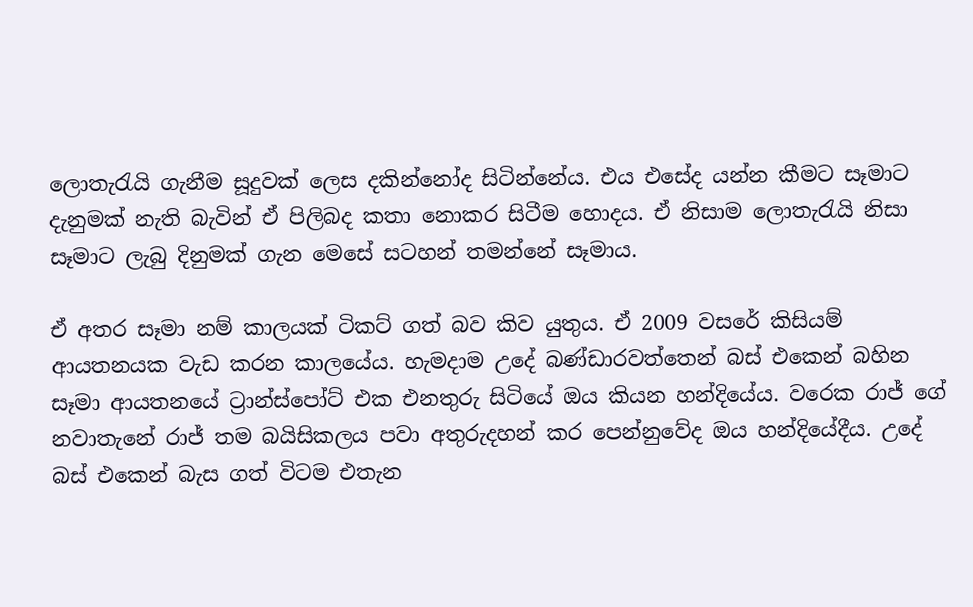ලොතැරැයි ගැනීම සූදුවක් ලෙස දකින්නෝද සිටින්නේය. එය එසේද යන්න කීමට සෑමාට දැනුමක් නැති බැවින් ඒ පිලිබද කතා නොකර සිටීම හොදය. ඒ නිසාම ලොතැරැයි නිසා සෑමාට ලැබු දිනුමක් ගැන මෙසේ සටහන් තමන්නේ සෑමාය.

ඒ අතර සෑමා නම් කාලයක් ටිකට් ගත් බව කිව යුතුය. ඒ 2009 වසරේ කිසියම් ආයතනයක වැඩ කරන කාලයේය. හැමදාම උදේ බණ්ඩාරවත්තෙන් බස් එකෙන් බහින සෑමා ආයතනයේ ට්‍රාන්ස්පෝට් එක එනතුරු සිටියේ ඔය කියන හන්දියේය. වරෙක රාජ් ගේ නවාතැනේ රාජ් තම බයිසිකලය පවා අතුරුදහන් කර පෙන්නුවේද ඔය හන්දියේදීය. උදේ බස් එකෙන් බැස ගත් විටම එතැන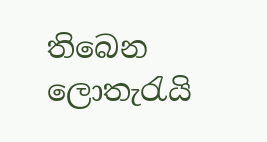තිබෙන ලොතැරැයි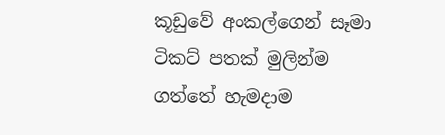කූඩුවේ අංකල්ගෙන් සෑමා ටිකට් පතක් මුලින්ම ගත්තේ හැමදාම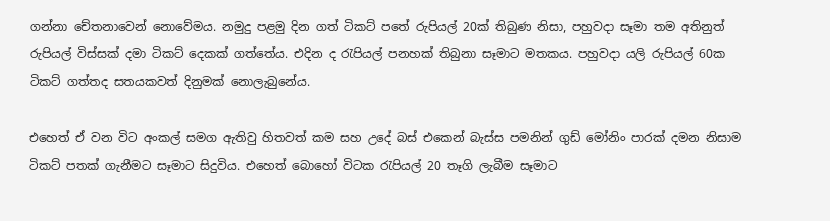ගන්නා චේතනාවෙන් නොවේමය. නමුදු පළමු දින ගත් ටිකට් පතේ රුපියල් 20ක් තිබුණ නිසා, පහුවදා සෑමා තම අතිනුත් රුපියල් විස්සක් දමා ටිකට් දෙකක් ගත්තේය. එදින ද රැපියල් පනහක් තිබුනා සෑමාට මතකය. පහුවදා යලි රුපියල් 60ක ටිකට් ගත්තද සතයකවත් දිනුමක් නොලැබුනේය.

එහෙත් ඒ වන විට අංකල් සමග ඇතිවු හිතවත් කම සහ උදේ බස් එකෙන් බැස්ස පමනින් ගුඩ් මෝනිං පාරක් දමන නිසාම ටිකට් පතක් ගැනීමට සෑමාට සිදුවිය. එහෙත් බොහෝ විටක රැපියල් 20 තෑගි ලැබීම සෑමාට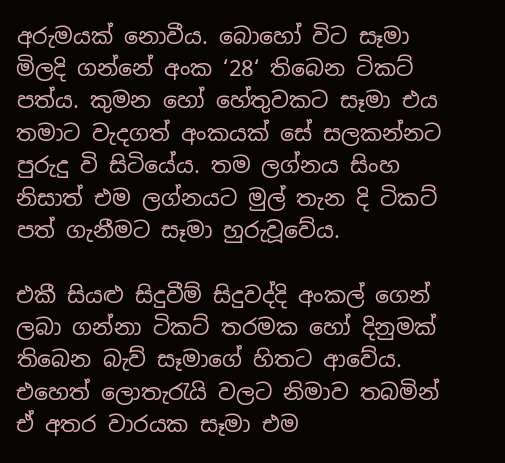අරුමයක් නොවීය. බොහෝ විට සෑමා මිලදි ගන්නේ අංක ‘28‘ තිබෙන ටිකට් පත්ය. කුමන හෝ හේතුවකට සෑමා එය තමාට වැදගත් අංකයක් සේ සලකන්නට පුරුදු වි සිටියේය. තම ලග්නය සිංහ නිසාත් එම ලග්නයට මුල් තැන දි ටිකට් පත් ගැනීමට සෑමා හුරුවූවේය.

එකී සියළු සිදුවීම් සිදුවද්දි අංකල් ගෙන් ලබා ගන්නා ටිකට් තරමක හෝ දිනුමක් තිබෙන බැව් සෑමාගේ හිතට ආවේය. එහෙත් ලොතැරැයි වලට නිමාව තබමින් ඒ අතර වාරයක සෑමා එම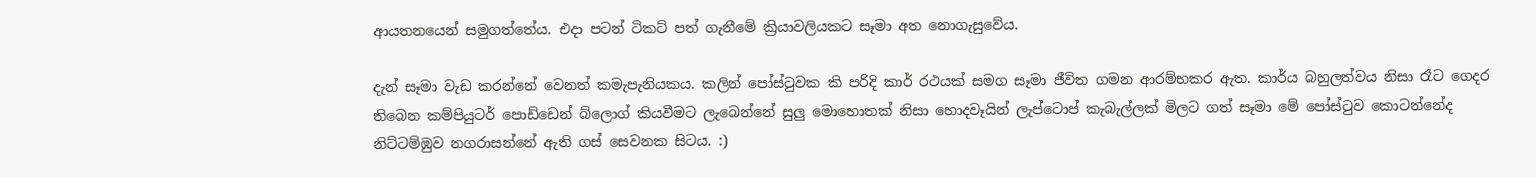ආයතනයෙන් සමුගත්තේය. එදා පටන් ටිකට් පත් ගැනීමේ ක්‍රියාවලියකට සෑමා අත නොගැසුවේය.

දැන් සෑමා වැඩ කරන්නේ වෙනත් කමැපැනියකය. කලින් පෝස්ටුවක කි පරිදි කාර් රථයක් සමග සෑමා ජීවිත ගමන ආරම්භකර ඇත. කාර්ය බහුලත්වය නිසා රෑට ගෙදර තිබෙන කම්පියුටර් පොඩ්ඩෙන් බ්ලොග් කියවීමට ලැබෙන්නේ සුලු මොහොතක් නිසා හොදවෑයින් ලැප්ටොප් කැබැල්ලක් මිලට ගත් සෑමා මේ පෝස්ටුව කොටන්නේද නිට්ටම්ඹුව නගරාසන්නේ ඇති ගස් සෙවනක සිටය. :)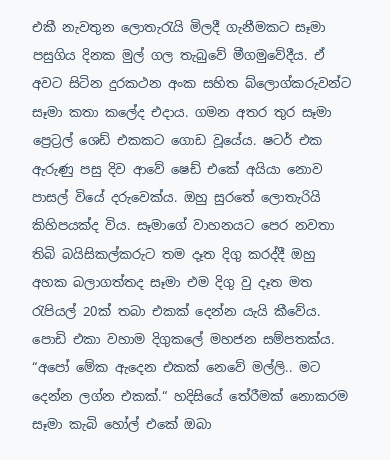එකී නැවතුන ලොතැරැයි මිලදී ගැනීමකට සෑමා පසුගිය දිනක මුල් ගල තැබුවේ මීගමුවේදීය. ඒ අවට සිටින දුරකථන අංක සහිත බ්ලොග්කරුවන්ට සෑමා කතා කලේද එදාය. ගමන අතර තුර සෑමා ප්‍රෙට්‍රල් ශෙඩ් එකකට ගොඩ වූයේය. ෂටර් එක ඇරුණු පසු දිව ආවේ ෂෙඩ් එකේ අයියා නොව පාසල් වියේ දරුවෙක්ය. ඔහු සුරතේ ලොතැරියි කිහිපයක්ද විය. සෑමාගේ වාහනයට පෙර නවතා තිබි බයිසිකල්කරුට තම දෑත දිගු කරද්දී ඔහු අහක බලාගත්තද සෑමා එම දිගු වු දෑත මත රැපියල් 20ක් තබා එකක් දෙන්න යැයි කීවේය. පොඩි එකා වහාම දිගුකලේ මහජන සම්පතක්ය. “අපෝ මේක ඇදෙන එකක් නෙවේ මල්ලි.. මට දෙන්න ලග්න එකක්.“ හදිසියේ තේරීමක් නොකරම සෑමා කැබි හෝල් එකේ ඔබා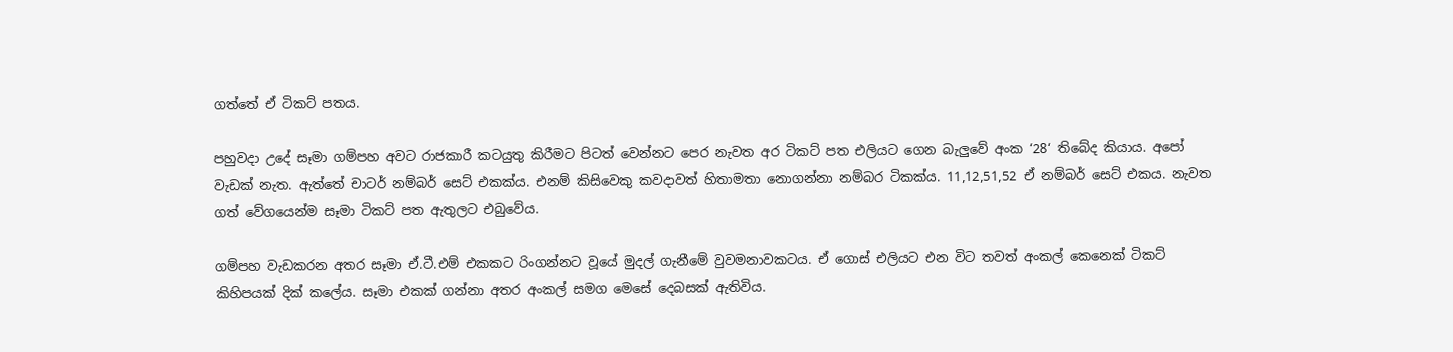ගත්තේ ඒ ටිකට් පතය.

පහුවදා උදේ සෑමා ගම්පහ අවට රාජකාරී කටයුතු කිරීමට පිටත් වෙන්නට පෙර නැවත අර ටිකට් පත එලියට ගෙන බැලුවේ අංක ‘28‘ තිබේද කියාය. අපෝ වැඩක් නැත. ඇත්තේ චාටර් නම්බර් සෙට් එකක්ය. එනම් කිසිවෙකු කවදාවත් හිතාමතා නොගන්නා නම්බර ටිකක්ය. 11,12,51,52 ඒ නම්බර් සෙට් එකය. නැවත ගත් වේගයෙන්ම සෑමා ටිකට් පත ඇතුලට එබුවේය.

ගම්පහ වැඩකරන අතර සෑමා ඒ.ටී.එම් එකකට රිංගන්නට වූයේ මුදල් ගැනීමේ වුවමනාවකටය. ඒ ගොස් එලියට එන විට තවත් අංකල් කෙනෙක් ටිකට් කිහිපයක් දික් කලේය. සෑමා එකක් ගන්නා අතර අංකල් සමග මෙසේ දෙබසක් ඇතිවිය.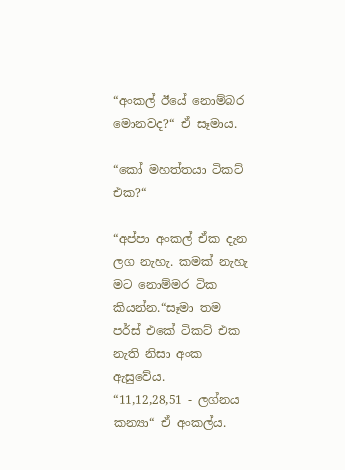“අංකල් ඊයේ නොම්බර මොනවද?“ ඒ සෑමාය.

“කෝ මහත්තයා ටිකට් එක?“

“අප්පා අංකල් ඒක දැන ලග නැහැ. කමක් නැහැ මට නොම්මර ටික කියන්න.“සෑමා තම පර්ස් එකේ ටිකට් එක නැති නිසා අංක ඇසුවේය.
“11,12,28,51 - ලග්නය කන්‍යා“ ඒ අංකල්ය.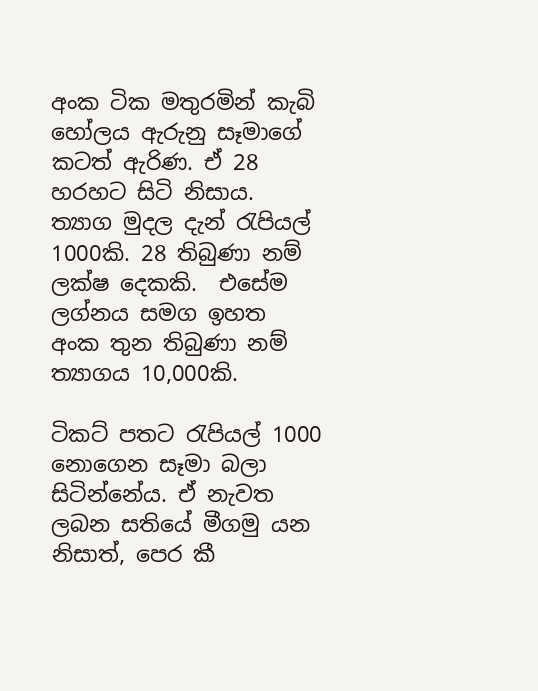අංක ටික මතුරමින් කැබි හෝලය ඇරුනු සෑමාගේ කටත් ඇරිණ. ඒ 28 හරහට සිටි නිසාය. ත්‍යාග මුදල දැන් රැපියල් 1000කි. 28 තිබුණා නම් ලක්ෂ දෙකකි.  එසේම ලග්නය සමග ඉහත අංක තුන තිබුණා නම් ත්‍යාගය 10,000කි.

ටිකට් පතට රැපියල් 1000 නොගෙන සෑමා බලා සිටින්නේය. ඒ නැවත ලබන සතියේ මීගමු යන නිසාත්, පෙර කී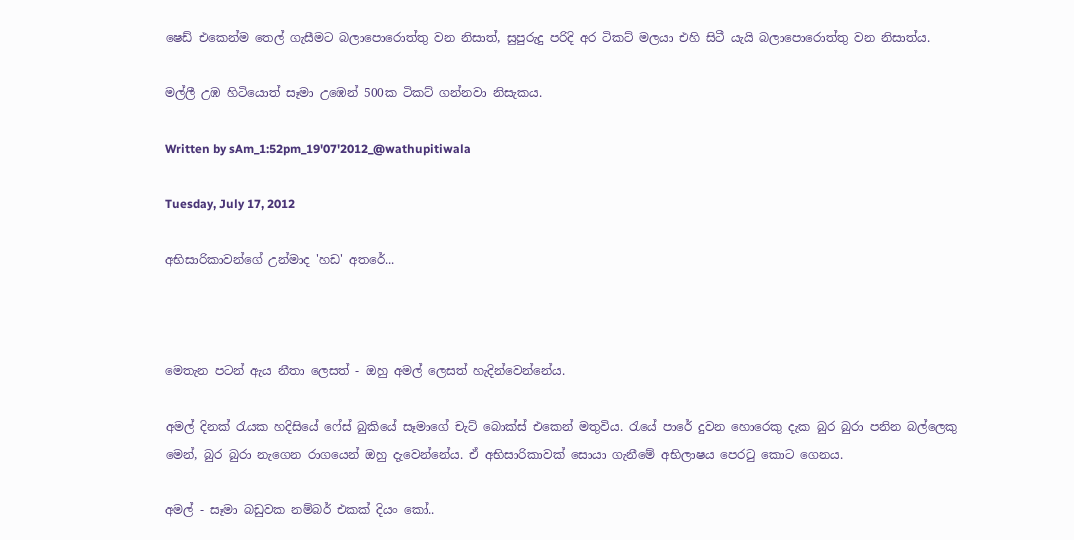ෂෙඩ් එකෙන්ම තෙල් ගැසීමට බලාපොරොත්තු වන නිසාත්, සුපුරුදු පරිදි අර ටිකට් මලයා එහි සිටී යැයි බලාපොරොත්තු වන නිසාත්ය.

මල්ලී උඹ හිටියොත් සෑමා උඹෙන් 500ක ටිකට් ගන්නවා නිසැකය.

Written by sAm_1:52pm_19'07'2012_@wathupitiwala

Tuesday, July 17, 2012

අභිසාරිකාවන්ගේ උන්මාද 'හඩ' අතරේ...



මෙතැන පටන් ඇය නීතා ලෙසත් - ඔහු අමල් ලෙසත් හැදින්වෙන්නේය.

අමල් දිනක් රැයක හදිසියේ ෆේස් බුකියේ සෑමාගේ චැට් බොක්ස් එකෙන් මතුවිය. රැයේ පාරේ දුවන හොරෙකු දැක බුර බුරා පනින බල්ලෙකු මෙන්, බුර බුරා නැගෙන රාගයෙන් ඔහු දැවෙන්නේය. ඒ අභිසාරිකාවක් සොයා ගැනීමේ අභිලාෂය පෙරටු කොට ගෙනය.

අමල් - සෑමා බඩුවක නම්බර් එකක් දියං කෝ..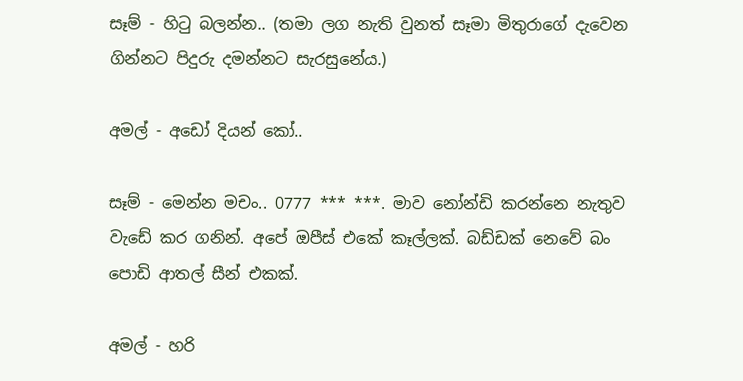සෑම් - හිටු බලන්න.. (තමා ලග නැති වුනත් සෑමා මිතුරාගේ දැවෙන ගින්නට පිදුරු දමන්නට සැරසුනේය.)

අමල් - අඩෝ දියන් කෝ..

සෑම් - මෙන්න මචං.. 0777 *** ***. මාව නෝන්ඩි කරන්නෙ නැතුව වැඩේ කර ගනින්. අපේ ඔපීස් එකේ කෑල්ලක්. බඩ්ඩක් නෙවේ බං පොඩි ආතල් සීන් එකක්.

අමල් - හරි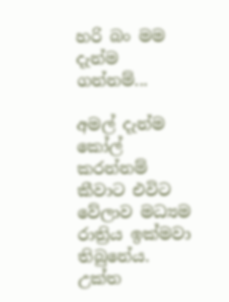හරි බං මම දැන්ම ගන්නම්...

අමල් දැන්ම කෝල් කරන්නම් කීවාට එවිට වේලාව මධ්‍යම රාත්‍රිය ඉක්මවා තිබුනේය. උක්ත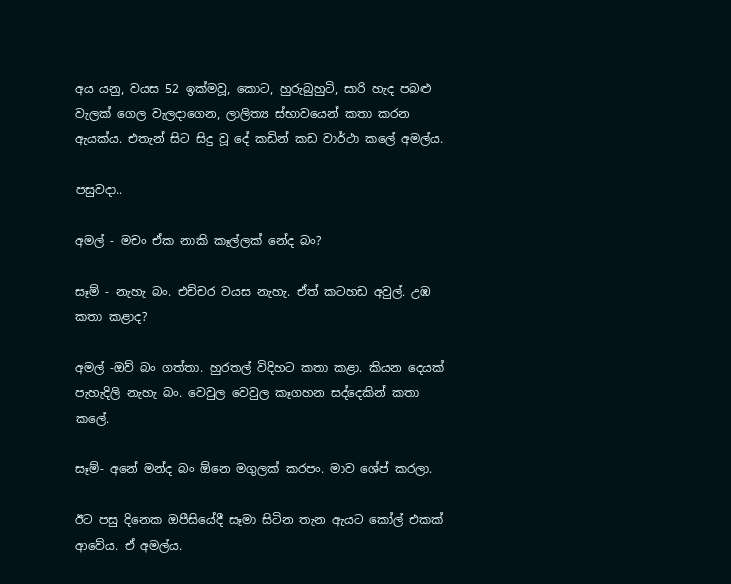අය යනු, වයස 52 ඉක්මවූ, කොට, හුරුබුහුටි, සාරි හැද පබළු වැලක් ගෙල වැලදාගෙන, ලාලිත්‍ය ස්භාවයෙන් කතා කරන ඇයක්ය. එතැන් සිට සිදු වූ දේ කඩින් කඩ වාර්ථා කලේ අමල්ය.

පසුවදා..

අමල් - මචං ඒක නාකි කෑල්ලක් නේද බං?

සෑම් - නැහැ බං. එච්චර වයස නැහැ. ඒත් කටහඩ අවුල්. උඹ කතා කළාද?

අමල් -ඔව් බං ගත්තා. හුරතල් විදිහට කතා කළා. කියන දෙයක් පැහැදිලි නැහැ බං. වෙවුල වෙවුල කෑගහන සද්දෙකින් කතා කලේ.

සෑම්- අනේ මන්ද බං ඕනෙ මගුලක් කරපං. මාව ශේප් කරලා.

ඊට පසු දිනෙක ඔපීසියේදී සෑමා සිටින තැන ඇයට කෝල් එකක් ආවේය. ඒ අමල්ය.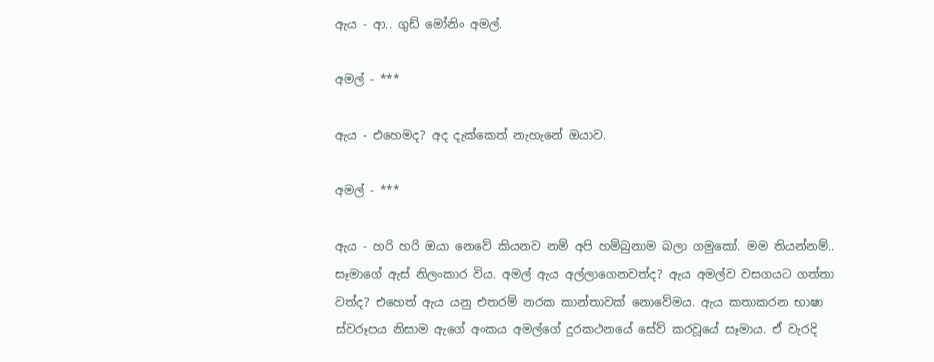ඇය - ආ.. ගුඩ් මෝනිං අමල්.

අමල් - ***

ඇය - එහෙමද? අද දැක්කෙත් නැහැනේ ඔයාව.

අමල් - ***

ඇය - හරි හරි ඔයා නෙවේ කියනව නම් අපි හම්බුනාම බලා ගමුකෝ. මම තියන්නම්..
සෑමාගේ ඇස් නිලංකාර විය. අමල් ඇය අල්ලාගෙනවත්ද? ඇය අමල්ව වසගයට ගත්තා වත්ද? එහෙත් ඇය යනු එතරම් නරක කාන්තාවක් නොවේමය. ඇය කතාකරන භාෂා ස්වරූපය නිසාම ඇගේ අංකය අමල්ගේ දුරකථනයේ සේව් කරවූයේ සෑමාය. ඒ වැරදි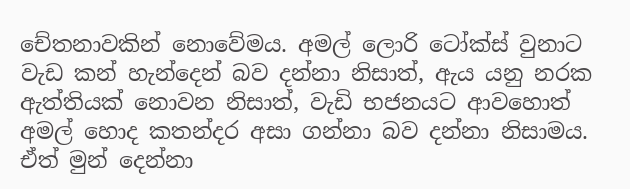චේතනාවකින් නොවේමය. අමල් ලොරි ටෝක්ස් වුනාට වැඩ කන් හැන්දෙන් බව දන්නා නිසාත්, ඇය යනු නරක ඇත්තියක් නොවන නිසාත්, වැඩි භජනයට ආවහොත් අමල් හොද කතන්දර අසා ගන්නා බව දන්නා නිසාමය. ඒත් මුන් දෙන්නා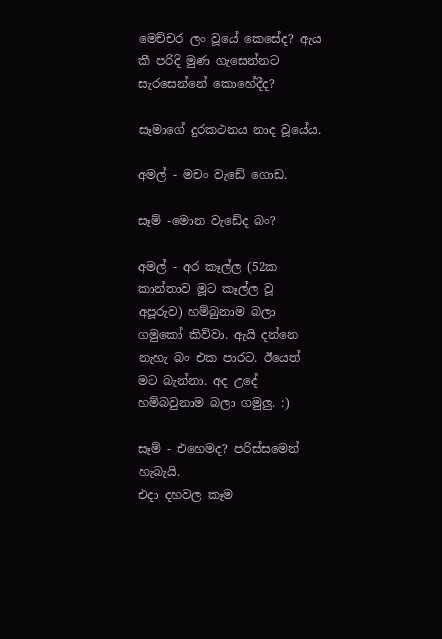මෙච්චර ලං වූයේ කෙසේද? ඇය කී පරිදි මුණ ගැසෙන්නට සැරසෙන්නේ කොහේදීද?

සෑමාගේ දුරකථනය නාද වූයේය.

අමල් - මචං වැඩේ ගොඩ.

සෑම් -මොන වැඩේද බං?

අමල් - අර කෑල්ල (52ක කාන්තාව මූට කෑල්ල වූ අපූරුව) හම්බුනාම බලා ගමුකෝ කිව්වා. ඇයි දන්නෙ නැහැ බං එක පාරට. ඊයෙත් මට බැන්නා. අද උදේ හම්බවුනාම බලා ගමුලු. :)

සෑම් - එහෙමද? පරිස්සමෙන් හැබැයි.
එදා දහවල කෑම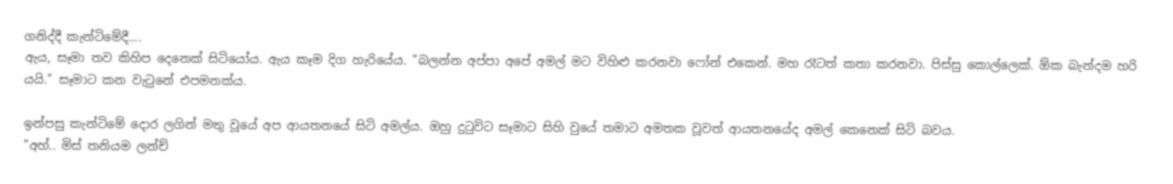ගනිද්දී කැන්ටිමේදී....
ඇය, සෑමා තව කිහිප දෙනෙක් සිටියෝය. ඇය කෑම දිග හැරියේය. "බලන්න අප්පා අපේ අමල් මට විහිළු කරනවා ෆෝන් එකෙන්. මහ රෑටත් කතා කරනවා. පිස්සු කොල්ලෙක්. ඕක බැන්දම හරි යයි." සෑමාට කන වැටුනේ එපමනක්ය.

ඉන්පසු කැන්ටිමේ දොර ලගින් මතු වූයේ අප ආයතනයේ සිටි අමල්ය. ඔහු දුටුවිට සෑමාට සිහි වුයේ තමාට අමතක වූවත් ආයතනයේද අමල් කෙනෙක් සිටි බවය.
"අහ්.. මිස් තනියම ලන්ච්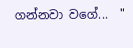ගන්නවා වගේ...  "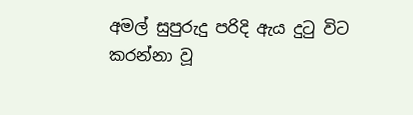අමල් සුපුරුදු පරිදි ඇය දුටු විට කරන්නා වූ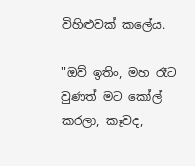විහිළුවක් කලේය.

"ඔව් ඉතිං, මහ රෑට වුණත් මට කෝල් කරලා, කෑවද,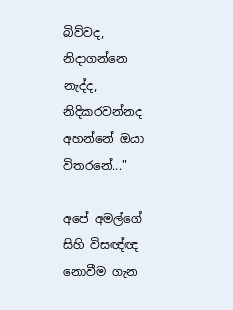බිව්වද, නිදාගන්නෙ නැද්ද, නිදිකරවන්නද අහන්නේ ඔයා විතරනේ..."

අපේ අමල්ගේ සිහි විසඥ්ඥ නොවීම ගැන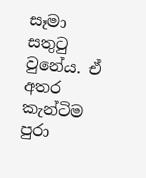සෑමා සතුටු වුනේය. ඒ අතර කැන්ටිම පුරා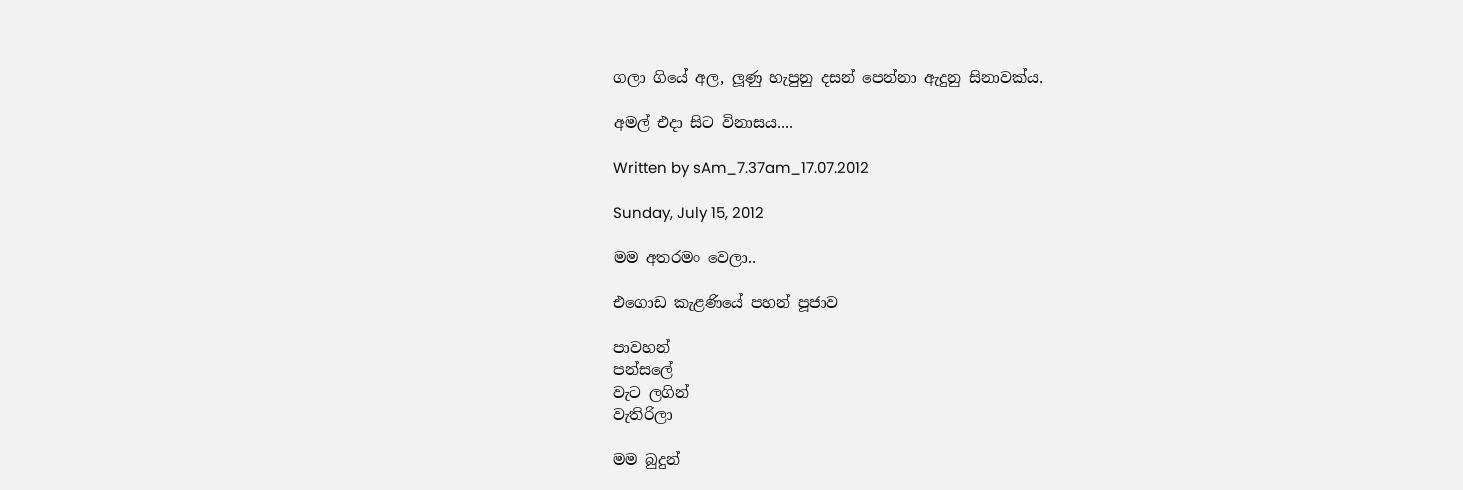ගලා ගියේ අල, ලූණු හැපුනු දසන් පෙන්නා ඇදුනු සිනාවක්ය.

අමල් එදා සිට විනාසය....

Written by sAm_7.37am_17.07.2012

Sunday, July 15, 2012

මම අතරමං වෙලා..

එගොඩ කැළණියේ පහන් පූජාව

පාවහන්
පන්සලේ
වැට ලගින්
වැතිරිලා

මම බුදුන්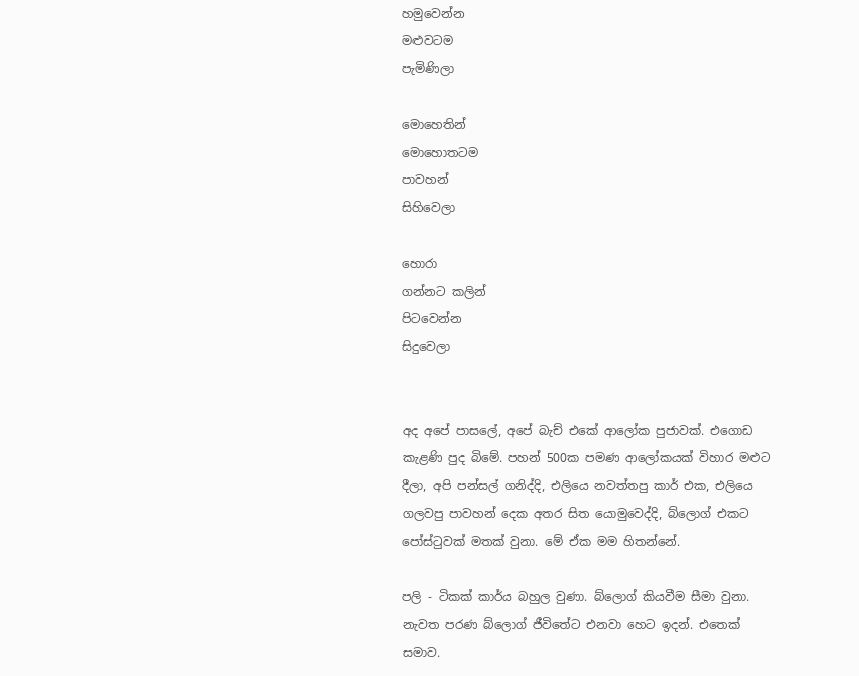හමුවෙන්න
මළුවටම
පැමිණිලා

මොහෙතින්
මොහොතටම
පාවහන්
සිහිවෙලා

හොරා
ගන්නට කලින්
පිටවෙන්න
සිදුවෙලා


අද අපේ පාසලේ, අපේ බැච් එකේ ආලෝක පුජාවක්. එගොඩ කැළණි පුද බිමේ. පහන් 500ක පමණ ආලෝකයක් විහාර මළුට දීලා, අපි පන්සල් ගනිද්දි, එලියෙ නවත්තපු කාර් එක, එලියෙ ගලවපු පාවහන් දෙක අතර සිත යොමුවෙද්දි, බ්ලොග් එකට පෝස්ටුවක් මතක් වුනා. මේ ඒක මම හිතන්නේ.

පලි - ටිකක් කාර්ය බහුල වුණා. බ්ලොග් කියවීම සීමා වුනා. නැවත පරණ බ්ලොග් ජීවිතේට එනවා හෙට ඉදන්. එතෙක් සමාව.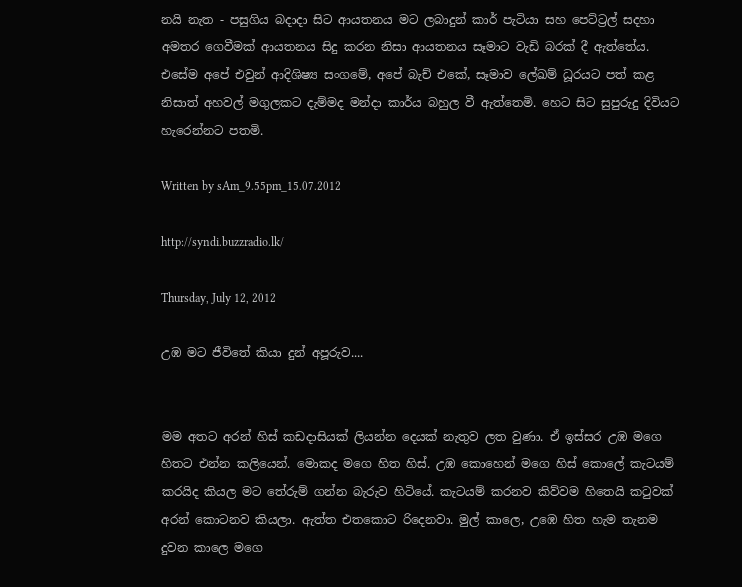නයි නැත - පසුගිය බදාදා සිට ආයතනය මට ලබාදුන් කාර් පැටියා සහ පෙට්ට්‍රල් සදහා අමතර ගෙවීමක් ආයතනය සිදු කරන නිසා ආයතනය සෑමාට වැඩි බරක් දී ඇත්තේය. එසේම අපේ එවුන් ආදිශිෂ්‍ය සංගමේ, අපේ බැච් එකේ, සෑමාව ලේඛම් ධූරයට පත් කළ නිසාත් අහවල් මගුලකට දැම්මද මන්දා කාර්ය බහුල වී ඇත්තෙමි. හෙට සිට සුපුරුදු දිවියට හැරෙන්නට පතමි.

Written by sAm_9.55pm_15.07.2012

http://syndi.buzzradio.lk/

Thursday, July 12, 2012

උඹ මට ජීවිතේ කියා දුන් අපූරුව....


මම අතට අරන් හිස් කඩදාසියක් ලියන්න දෙයක් නැතුව ලත වුණා. ඒ ඉස්සර උඹ මගෙ හිතට එන්න කලියෙන්. මොකද මගෙ හිත හිස්. උඹ කොහෙන් මගෙ හිස් කොලේ කැටයම් කරයිද කියල මට තේරුම් ගන්න බැරුව හිටියේ. කැටයම් කරනව කිව්වම හිතෙයි කටුවක් අරන් කොටනව කියලා. ඇත්ත එතකොට රිදෙනවා. මුල් කාලෙ, උඹෙ හිත හැම තැනම දුවන කාලෙ මගෙ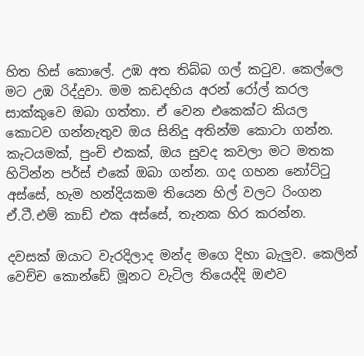හිත හිස් කොලේ. උඹ අත තිබ්බ ගල් කටුව. කෙල්ලෙ මට උඹ රිද්දුවා. මම කඩදහිය අරන් රෝල් කරල සාක්කුවෙ ඔබා ගත්තා. ඒ වෙන එකෙක්ට කියල කොටව ගන්නැතුව ඔය සිනිදු අතින්ම කොටා ගන්න. කැටයමක්, පුංචි එකක්, ඔය සුවද කවලා මට මතක හිටින්න පර්ස් එකේ ඔබා ගන්න. ගද ගහන නෝට්ටු අස්සේ, හැම හන්දියකම තියෙන හිල් වලට රිංගන ඒ.ටී.එම් කාඩ් එක අස්සේ, තැනක හිර කරන්න.

දවසක් ඔයාට වැරදිලාද මන්ද මගෙ දිහා බැලුව. කෙලින් වෙච්ච කොන්ඩේ මූනට වැටිල තියෙද්දි ඔළුව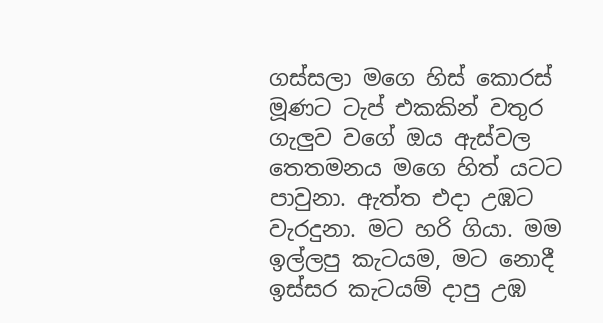ගස්සලා ‍මගෙ හිස් කොරස් මූණට ටැප් එකකින් වතුර ගැලුව වගේ ඔය ඇස්වල තෙතමනය මගෙ හිත් යටට පාවුනා. ඇත්ත එදා උඹට වැරදුනා. මට හරි ගියා. මම ඉල්ලපු කැටයම, මට නොදී ඉස්සර කැටයම් දාපු උඹ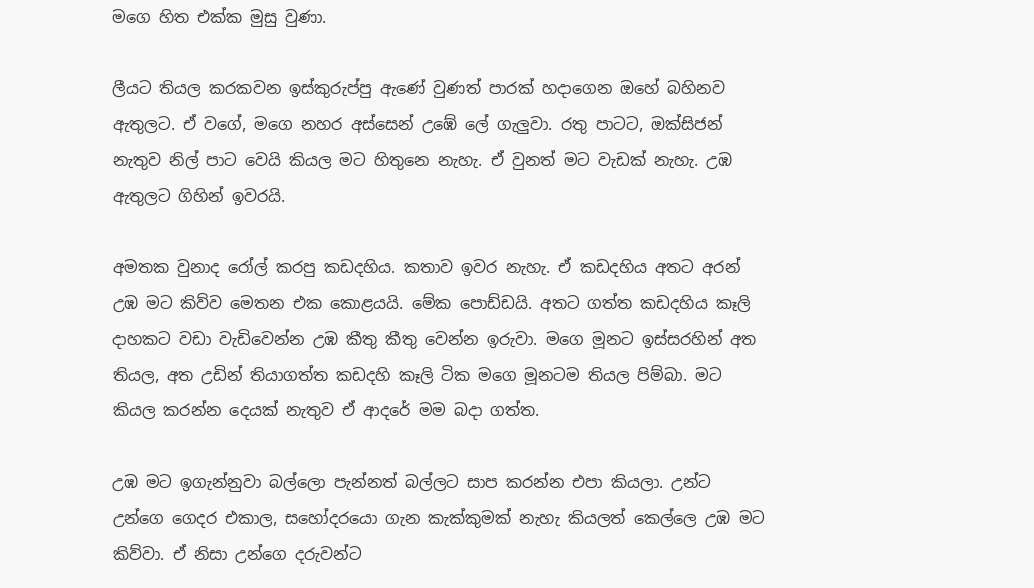මගෙ හිත එක්ක මුසු වුණා.

ලීයට තියල කරකවන ඉස්කුරුප්පු ඇණේ වුණත් පාරක් හදාගෙන ඔහේ බහිනව ඇතුලට. ඒ වගේ, මගෙ නහර අස්සෙන් උඹේ ලේ ගැලුවා. රතු පාටට, ඔක්සිජන් නැතුව නිල් පාට වෙයි කියල මට හිතුනෙ නැහැ. ඒ වුනත් මට වැඩක් නැහැ. උඹ ඇතුලට ගිහින් ඉවරයි.

අමතක වුනාද රෝල් කරපු කඩදහිය. කතාව ඉවර නැහැ. ඒ කඩදහිය අතට අරන් උඹ මට කිව්ව මෙතන එක කොළයයි. මේක පොඩ්ඩයි. අතට ගත්ත කඩදහිය කෑලි දාහකට වඩා වැඩිවෙන්න උඹ කීතු කීතු වෙන්න ඉරුවා. මගෙ මූනට ඉස්සරහින් අත තියල, අත උඩින් තියාගත්ත කඩදහි කෑලි ටික මගෙ මූනටම තියල පිම්බා. මට කියල කරන්න දෙයක් නැතුව ඒ ආදරේ මම බදා ගත්ත.

උඹ මට ඉගැන්නුවා බල්ලො පැන්නත් බල්ලට සාප කරන්න එපා කියලා. උන්ට උන්ගෙ ගෙදර එකාල, සහෝදරයො ගැන කැක්කුමක් නැහැ කියලත් කෙල්ලෙ උඹ මට කිව්වා. ඒ නිසා උන්ගෙ දරුවන්ට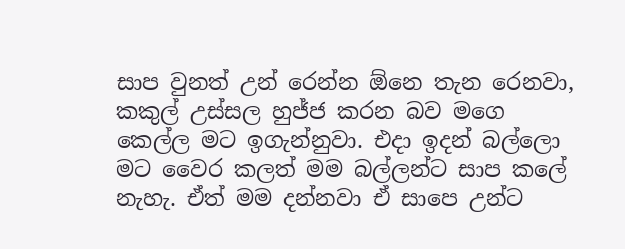සාප වුනත් උන් රෙන්න ඕනෙ තැන රෙනවා, කකුල් උස්සල හුජ්ජ කරන බව මගෙ කෙල්ල මට ඉගැන්නුවා. එදා ඉදන් බල්ලො මට වෛර කලත් මම බල්ලන්ට සාප කලේ නැහැ. ඒත් මම දන්නවා ඒ සාපෙ උන්ට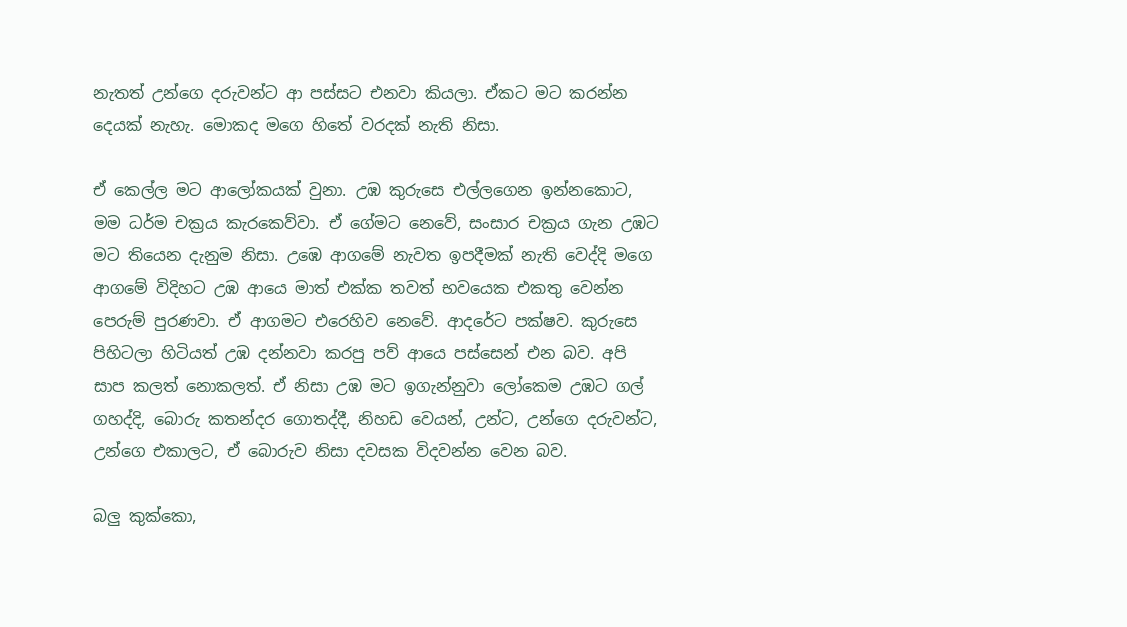නැතත් උන්ගෙ දරුවන්ට ආ පස්සට එනවා කියලා. ඒකට මට කරන්න දෙයක් නැහැ. මොකද මගෙ හිතේ වරදක් නැති නිසා.

ඒ කෙල්ල මට ආලෝකයක් වුනා. උඹ කුරුසෙ එල්ලගෙන ඉන්නකොට, මම ධර්ම චක්‍රය කැරකෙව්වා. ඒ ගේමට නෙවේ, සංසාර චක්‍රය ගැන උඹට මට තියෙන දැනුම නිසා. උඹෙ ආගමේ නැවත ඉපදීමක් නැති වෙද්දි මගෙ ආගමේ විදිහට උඹ ආයෙ මාත් එක්ක තවත් භවයෙක එකතු වෙන්න පෙරුම් පුරණවා. ඒ ආගමට එරෙහිව නෙවේ. ආදරේට පක්ෂව. කුරුසෙ පිහිටලා හිටියත් උඹ දන්නවා කරපු පව් ආයෙ පස්සෙන් එන බව. අපි සාප කලත් නොකලත්. ඒ නිසා උඹ මට ඉගැන්නුවා ලෝකෙම උඹට ගල් ගහද්දි, බොරු කතන්දර ගොතද්දී, නිහඩ වෙයන්, උන්ට, උන්ගෙ දරුවන්ට, උන්ගෙ එකාලට, ඒ බොරුව නිසා දවසක විදවන්න වෙන බව.

බලු කුක්කො,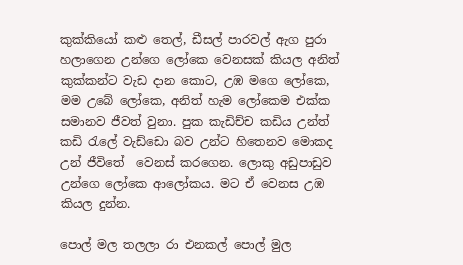කුක්කියෝ කළු තෙල්, ඩීසල් පාරවල් ඇග පුරා හලාගෙන උන්ගෙ ලෝකෙ වෙනසක් කියල අනිත් කුක්කන්ට වැඩ දාන කොට, උඹ මගෙ ලෝකෙ, මම උබේ ලෝකෙ, අනිත් හැම ලෝකෙම එක්ක සමානව ජීවත් වුනා. පුක කැඩිච්ච කඩිය උන්ත් කඩි රැලේ වැඩ්ඩො බව උන්ට හිතෙනව මොකද උන් ජී‍විතේ  වෙනස් කරගෙන. ලොකු අඩුපාඩුව උන්ගෙ ලෝකෙ ආලෝකය. මට ඒ වෙනස උඹ කියල දුන්න.

පොල් මල තලලා රා එනකල් පොල් මුල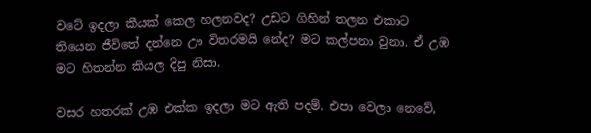වටේ ඉදලා කීයක් කෙල හලනවද? උඩට ගිහින් තලන එකාට තියෙන ජීවි‍තේ දන්නෙ ඌ විතරමයි නේද? මට කල්පනා වුනා. ඒ උඹ මට හිතන්න කියල දිපු නිසා.

වසර හතරක් උඹ එක්ක ඉදලා මට ඇති පදම්. එපා වෙලා නෙවේ,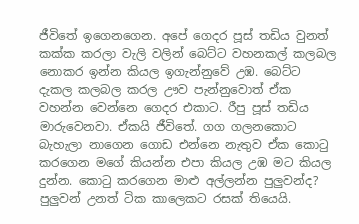ජීවිතේ ඉගෙනගෙන. අපේ ගෙදර පූස් තඩිය වුනත් කක්ක කරලා වැලි වලින් බෙට්ට වහනකල් කලබල නොකර ඉන්න කියල ඉගැන්නුවේ උඹ. බෙට්ට දැකල කලබල කරල ඌව පැන්නුවොත් ඒක වහන්න වෙන්නෙ ගෙදර එකාට. රීපු පූස් තඩිය මාරුවෙනවා. ඒකයි ජීවිතේ. ගග ගලනකොට බැහැලා නාගෙන ගොඩ එන්නෙ නැතුව ඒක කොටු කරගෙන මගේ කියන්න එපා කියල උඹ මට කියල දුන්න. කොටු කරගෙන මාළු අල්ලන්න පුලුවන්ද? පුලුවන් උනත් ටික කාලෙකට රසක් තියෙයි.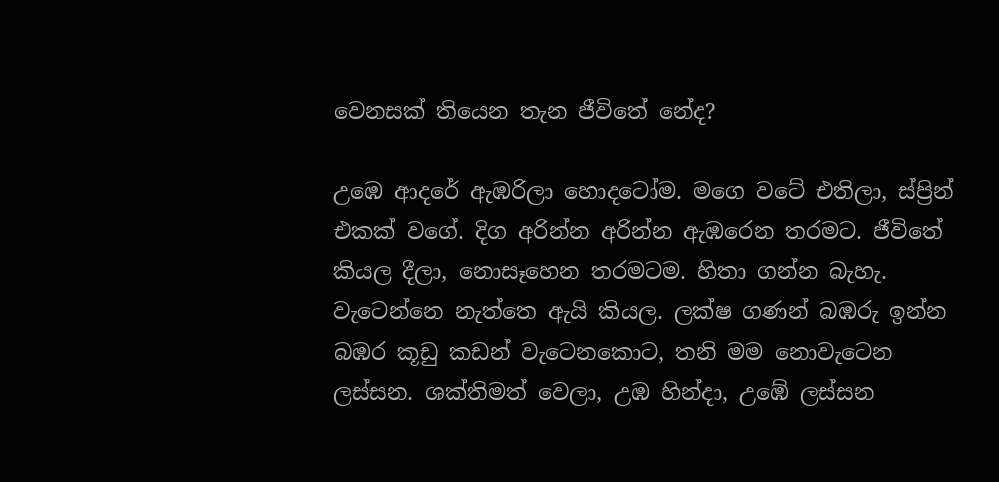වෙනසක් තියෙන තැන ජීවිතේ නේද?

උඹෙ ආදරේ ඇඹරිලා හොදටෝම. මගෙ වටේ එතිලා, ස්ප්‍රින් එකක් වගේ. දිග අරින්න අරින්න ඇ‍ඹරෙන තරමට. ජීවිතේ කියල දීලා, නොසෑහෙන තරමටම. හිතා ගන්න බැහැ. වැටෙන්නෙ නැත්තෙ ඇයි කියල. ලක්ෂ ගණන් බඹරු ඉන්න බඹර කූඩු කඩන් වැටෙනකොට, තනි මම නොවැටෙන ලස්සන. ශක්තිමත් වෙලා, උඹ හින්දා, උ‍ඹේ ලස්සන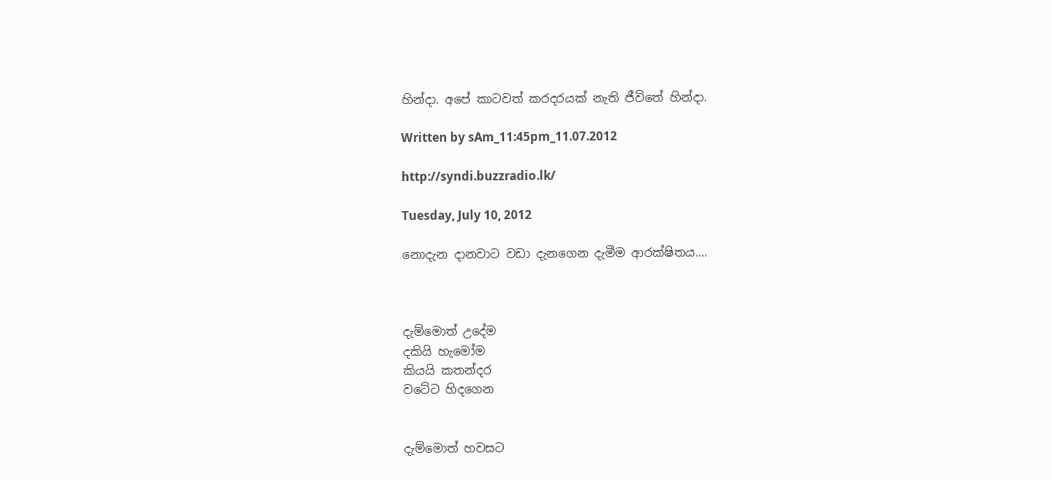හින්දා. අපේ කාටවත් කරදරයක් නැති ජීවිතේ හින්දා.

Written by sAm_11:45pm_11.07.2012

http://syndi.buzzradio.lk/

Tuesday, July 10, 2012

නොදැන දානවාට වඩා දැනගෙන දැමීම ආරක්ෂිතය....



දැම්මොත් උදේම
දකියි හැමෝම
කියයි කතන්දර
වටේට හිදගෙන


දැම්මොත් හවසට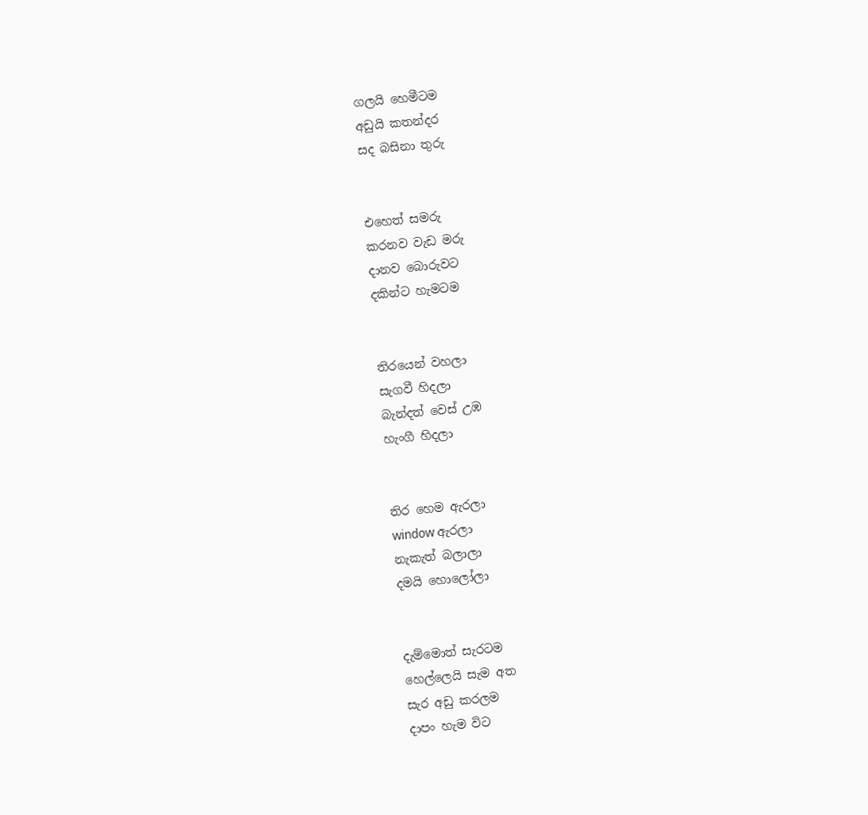ගලයි හෙමීටම
අඩුයි කතන්දර
සද බසිනා තුරු


එහෙත් සමරු
කරනව වැඩ මරු
දානව බොරුවට
දකින්ට හැමටම


තිරයෙන් වහලා
සැගවී හිදලා
බැන්දත් වෙස් උඹ
හැංගී හිදලා


තිර හෙම ඇරලා
window ඇරලා
නැකැත් බලාලා
දමයි හොලෝලා


දැම්මොත් සැරටම
හෙල්ලෙයි සැම අත
සැර අඩු කරලම
දාපං හැම විට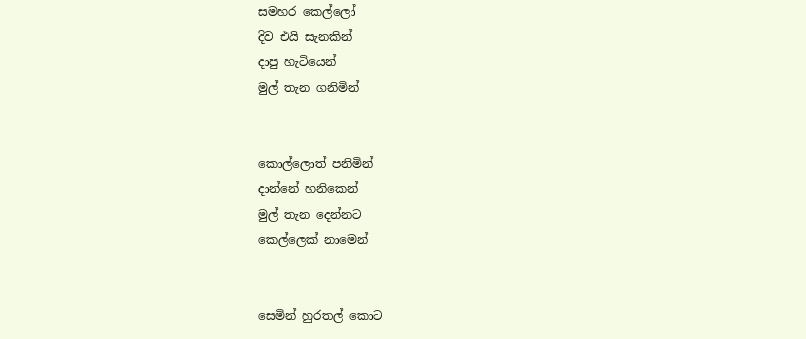සමහර කෙල්ලෝ
දිව එයි සැනකින්
දාපු හැටියෙන්
මුල් තැන ගනිමින්


කොල්ලොත් පනිමින්
දාන්නේ හනිකෙන්
මුල් තැන දෙන්නට
කෙල්ලෙක් නාමෙන්


සෙමින් හුරතල් කොට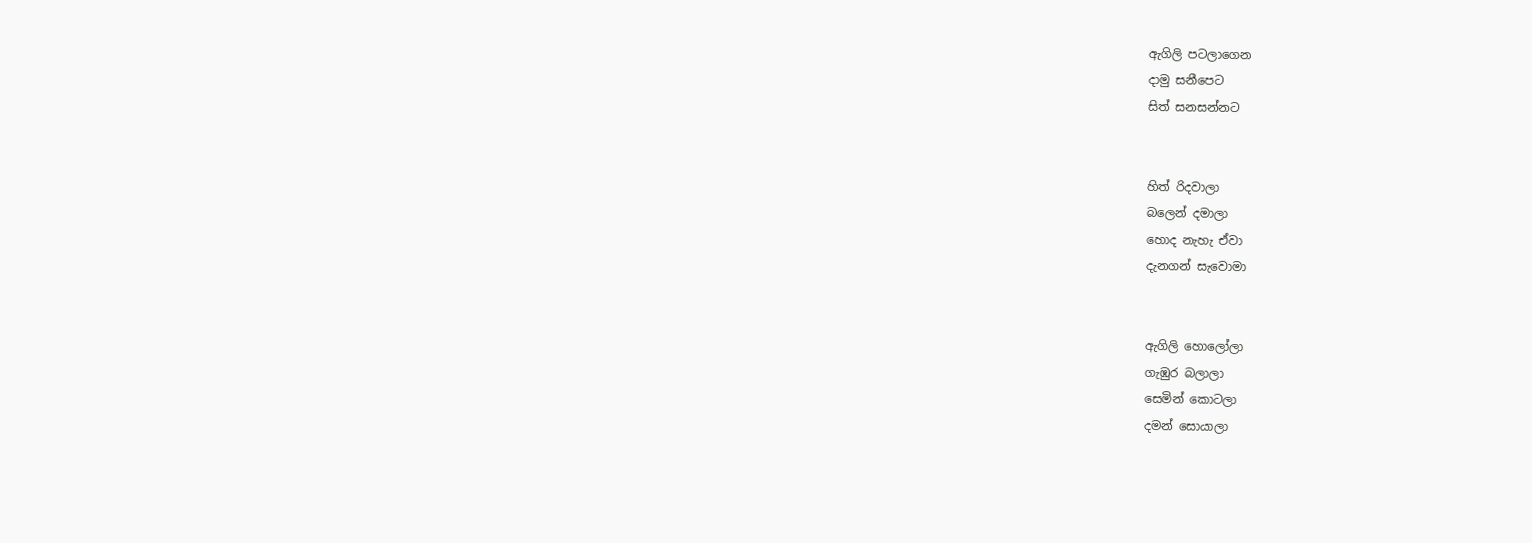ඇගිලි පටලාගෙන
දාමු සනීපෙට
සිත් සනසන්නට


හිත් රිදවාලා
බලෙන් දමාලා
හොද නැහැ ඒවා
දැනගන් සැවොමා


ඇගිලි හොලෝලා
ගැඹුර බලාලා
සෙමින් කොටලා
දමන් සොයාලා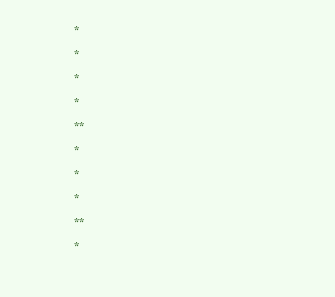*
*
*
*
**
*
*
*
**
*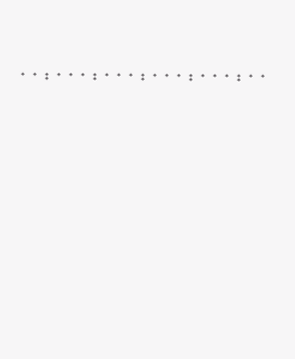*
*
**
*
*
*
**
*
*
*
**
*
*
*
**
*
*
*
**
*
*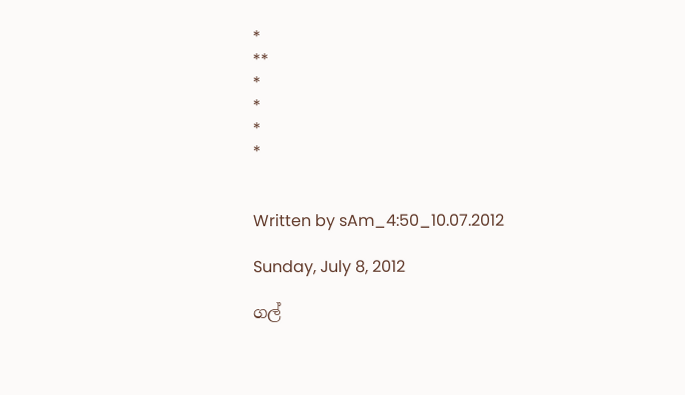*
**
*
*
*
*


Written by sAm_4:50_10.07.2012

Sunday, July 8, 2012

ගල්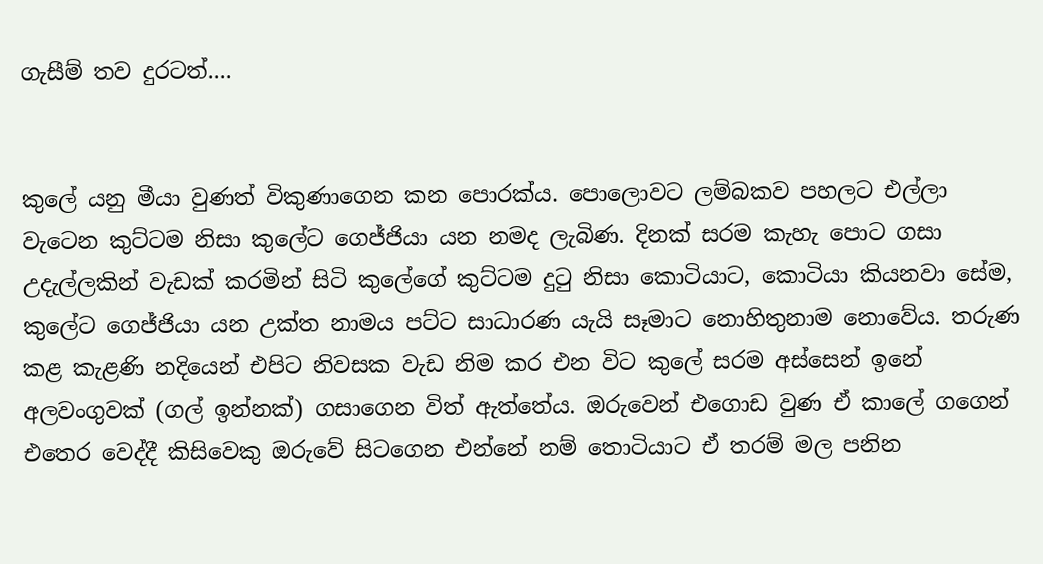ගැසීම් තව දුරටත්....


කුලේ යනු මීයා වුණත් විකුණාගෙන කන පොරක්ය. පොලොවට ලම්බකව පහලට එල්ලා වැටෙන කුට්ටම නිසා කුලේට ගෙජ්ජියා යන නමද ලැබිණ. දිනක් සරම කැහැ පොට ගසා උදැල්ලකින් වැඩක් කරමින් සිටි කුලේගේ කුට්ටම දුටු නිසා කොටියාට, කොටියා කියනවා සේම, කුලේට ගෙජ්ජියා යන උක්ත නාමය පට්ට සාධාරණ යැයි සෑමාට නොහිතුනාම නොවේය. තරුණ කළ කැළණි නදියෙන් එපිට නිවසක වැඩ නිම කර එන විට කුලේ සරම අස්සෙන් ඉනේ අලවංගුවක් (ගල් ඉන්නක්) ගසාගෙන විත් ඇත්තේය. ඔරුවෙන් එගොඩ වුණ ඒ කාලේ ගගෙන් එතෙර වෙද්දී කිසිවෙකු ඔරුවේ සිටගෙන එන්නේ නම් තොටියාට ඒ තරම් මල පනින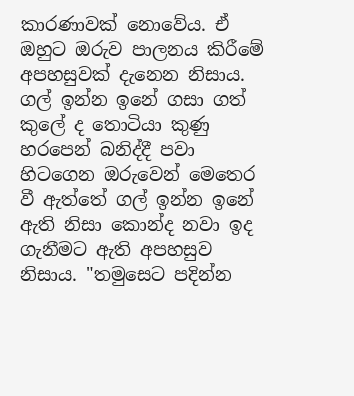කාරණාවක් නොවේය. ඒ ඔහුට ඔරුව පාලනය කිරීමේ අපහසුවක් දැනෙන නිසාය. ගල් ඉන්න ඉනේ ගසා ගත් කුලේ ද තොටියා කුණු හරපෙන් බනිද්දී පවා හිටගෙන ඔරුවෙන් මෙතෙර වී ඇත්තේ ගල් ඉන්න ඉනේ ඇති නිසා කොන්ද නවා ඉද ගැනීමට ඇති අපහසුව නිසාය. "තමුසෙට පදින්න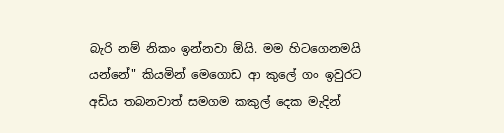බැරි නම් නිකං ඉන්නවා ඕයි. මම හිටගෙනමයි යන්නේ" කියමින් මෙගොඩ ආ කුලේ ගං ඉ‍වුරට අඩිය තබනවාත් සමගම කකුල් දෙක මැදින්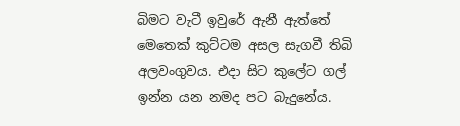බිමට වැටී ඉවුරේ ඇනී ඇත්තේ මෙතෙක් කුට්ටම අසල සැගවී තිබි අලවංගුවය. එදා සිට කුලේට ගල් ඉන්න යන නමද පට බැදුනේය.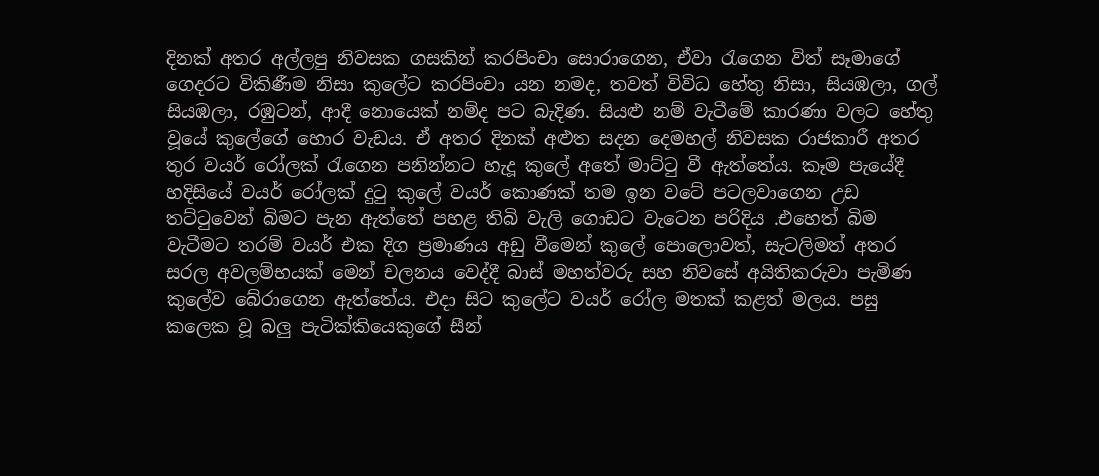දිනක් අතර අල්ලපු නිවසක ගසකින් කරපිංචා සොරාගෙන, ඒවා රැගෙන විත් සෑමාගේ ගෙදරට විකිණීම නිසා කුලේට කරපිංචා යන නමද, තවත් විවිධ හේතු නිසා, සියඹලා, ගල් සියඹලා, රඹුටන්, ආදී නොයෙක් නම්ද පට බැදිණ. සියළු නම් වැටීමේ කාරණා වලට හේතු වූයේ කුලේගේ හොර වැඩය. ඒ අතර දිනක් අළුත සදන දෙමහල් නිවසක රාජකාරී අතර තුර වයර් රෝලක් රැගෙන පනින්නට හැදූ කුලේ අතේ මාට්ටු වී ඇත්තේය. කෑම පැයේදී හදිසියේ වයර් රෝලක් දුටු කුලේ වයර් කොණක් තම ඉන වටේ පටලවාගෙන උඩ තට්ටුවෙන් බිමට පැන ඇත්තේ පහළ තිබි වැලි ගොඩට වැටෙන පරිදිය .එහෙත් බිම වැටීමට තරම් වයර් ‍එක දිග ප්‍රමාණය අඩු වීමෙන් කුලේ පොලොවත්, සැටලිමත් අතර සරල අවලම්භයක් මෙන් චලනය වෙද්දී බාස් මහත්වරු සහ නිවසේ අයිතිකරුවා පැමිණ කුලේව බේරාගෙන ඇත්තේය. එදා සිට කුලේට වයර් රෝල මතක් කළත් මලය. පසු කලෙක වූ බලු පැටික්කියෙකුගේ සීන්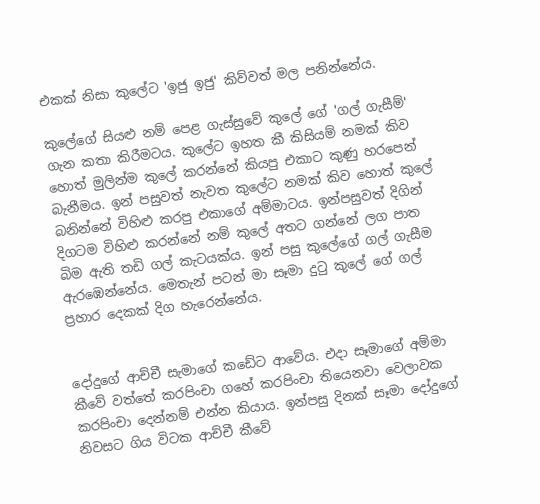එකක් නිසා කුලේට 'ඉජු ඉජු' කිව්වත් මල පනින්නේය.

කුලේගේ සියළු නම් පෙළ ගැස්සුවේ කුලේ ගේ 'ගල් ගැසීම්' ගැන කතා කිරීමටය. කුලේට ඉහත කී කිසියම් නමක් කිව හොත් මුලින්ම කුලේ කරන්නේ කියපු එකාට කුණු හරපෙන් බැනීමය. ඉන් පසුවත් නැවත කුලේට නමක් කිව හොත් කුලේ බනින්නේ විහිළු කරපු එකාගේ අම්මාටය. ඉන්පසුවත් දිගින් දිගටම විහිළු කරන්නේ නම් කුලේ අතට ගන්නේ ලග පාත බිම ඇති තඩි ගල් කැටයක්ය. ඉන් පසු කුලේගේ ගල් ගැසීම ඇරඹෙන්නේය. මෙතැන් පටන් මා සෑමා දුටු කුලේ ගේ ගල් ප්‍රහාර දෙකක් දිග හැරෙන්නේය.


දෝදුගේ ආච්චී සැමාගේ කඩේට ආවේය. එදා සෑමාගේ අම්මා කීවේ වත්තේ කරපිංචා ගහේ කරපිංචා තියෙනවා වෙලාවක කරපිංචා දෙන්නම් එන්න කියාය. ඉන්පසු දිනක් සෑමා දෝදුගේ නිවසට ගිය විටක ආච්චී කීවේ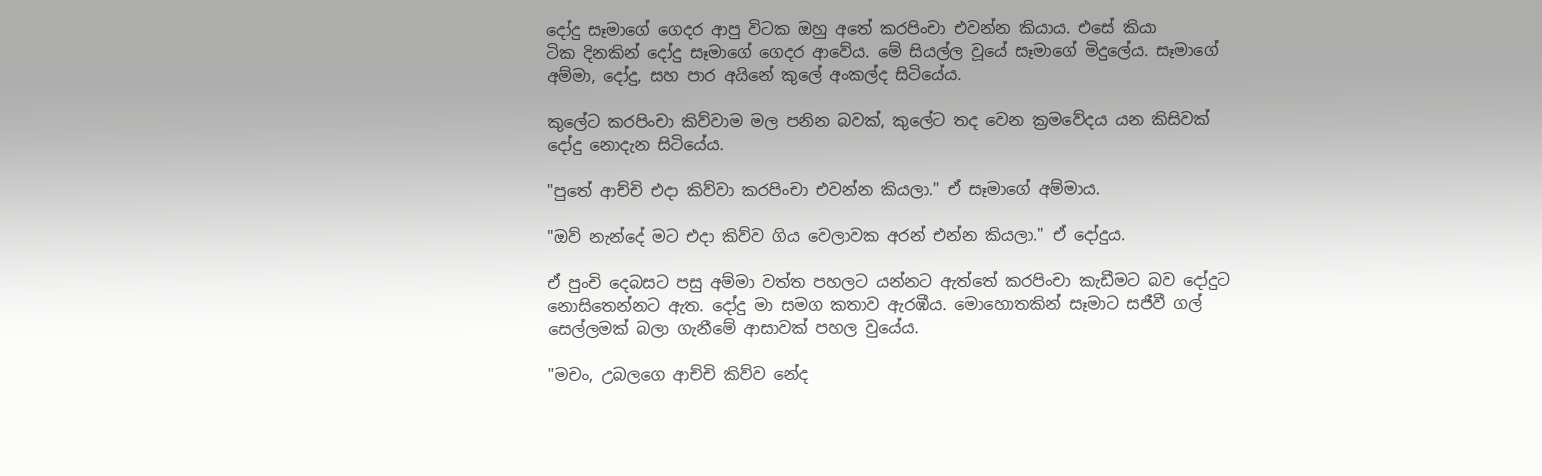දෝදු සෑමාගේ ගෙදර ආපු විටක ඔහු අතේ කරපිංචා එවන්න කියාය. එසේ කියා ටික ‍දිනකින් දෝදු සෑමාගේ ගෙදර ආවේය. මේ සියල්ල වූයේ සෑමාගේ මිදුලේය. සෑමාගේ අම්මා, දෝදු, සහ පාර අයිනේ කුලේ අංකල්ද සිටියේය.

කුලේට කරපිංචා කිව්වාම මල පනින බවක්, කුලේට තද වෙන ක්‍රමවේදය යන කිසිවක් දෝදු නොදැන සිටියේය.

"පුතේ ආච්චි එදා කිව්වා කරපිංචා එවන්න කියලා." ඒ සෑමාගේ අම්මාය.

"ඔව් නැන්දේ මට එදා කිව්ව ගිය වෙලාවක අරන් එන්න කියලා." ඒ දෝදුය.

ඒ පුංචි දෙබසට පසු අම්මා වත්ත පහලට යන්නට ඇත්තේ කරපිංචා කැඩීමට බව දෝදුට නොසිතෙන්නට ඇත. දෝදු මා සමග කතාව ඇරඹීය. මොහොතකින් සෑමාට සජීවී ගල් සෙල්ලමක් බලා ගැනීමේ ආසාවක් පහල වුයේය.

"මචං, උබලගෙ ආච්චි කිව්ව නේද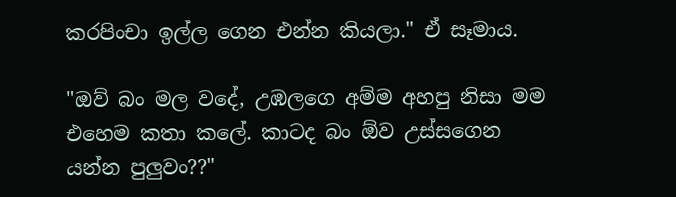කරපිංචා ඉල්ල ගෙන එන්න කියලා." ඒ සෑමාය.

"ඔව් බං මල වදේ, උඹලගෙ අම්ම අහපු නිසා මම එහෙම කතා කලේ. කාටද බං ඕව උස්සගෙන යන්න පුලුවං??"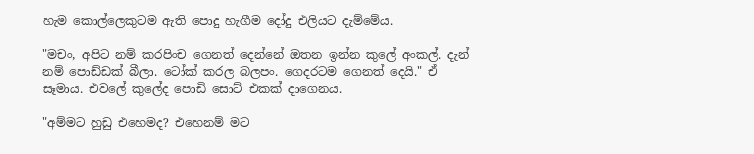හැම කොල්ලෙකුටම ඇති පොදු හැගීම දෝදු එලියට දැම්මේය.

"මචං, අපිට නම් කරපිංච ගෙනත් දෙන්නේ ඔතන ඉන්න කුලේ අංකල්. දැන් නම් පොඩ්ඩක් බීලා. ටෝක් කරල බලපං. ගෙදරටම ගෙනත් දෙයි." ඒ සෑමාය. එවලේ කුලේද පොඩි සොට් එකක් දාගෙනය.

"අම්මට හුඩු එහෙමද? එහෙනම් මට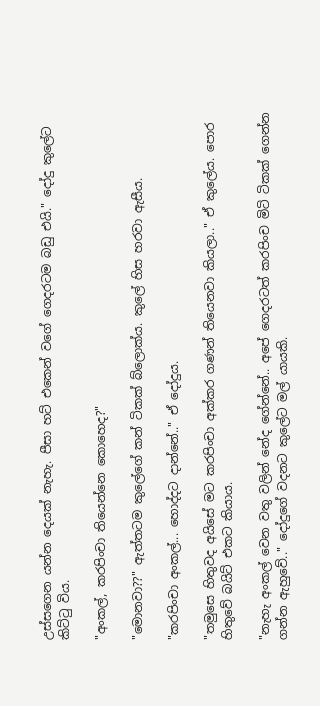උස්‍සගෙන යන්න දෙයක් නැහැ. පීසා හට් එකෙන් වගේ ගෙදරටම බඩු එයි." දෝදු කුලේට කිට්ටු විය.

"අංකල්, කරපිංචා තියෙන්නෙ කොහෙද?"

"මොනවා??" ඇත්තටම කුලේගේ කන් ටිකක් බ්ලොක්ය. කුලේ හිස හරවා ඇසීය.

"කරපිංචා අංකල්... හොද්දට දාන්නේ.." ඒ ‍දෝදුය.

"තමුසෙ හිතුවද අයිසේ මට කරපිංචා අක්කර ගණන් තියෙනවා කියලා.." ඒ කුලේය. පොර හිතුවේ බයිට් එකට කියාය.

"නැහැ අංකල් වෙන වතු වලින් නේද ගේන්නේ.. අපේ ගෙදරටත් කරපිංච මිටි ටිකක් ගෙන්න ගන්න ඇහුවේ.." දෝදුගේ වදනට කුලේට මල් යායකි.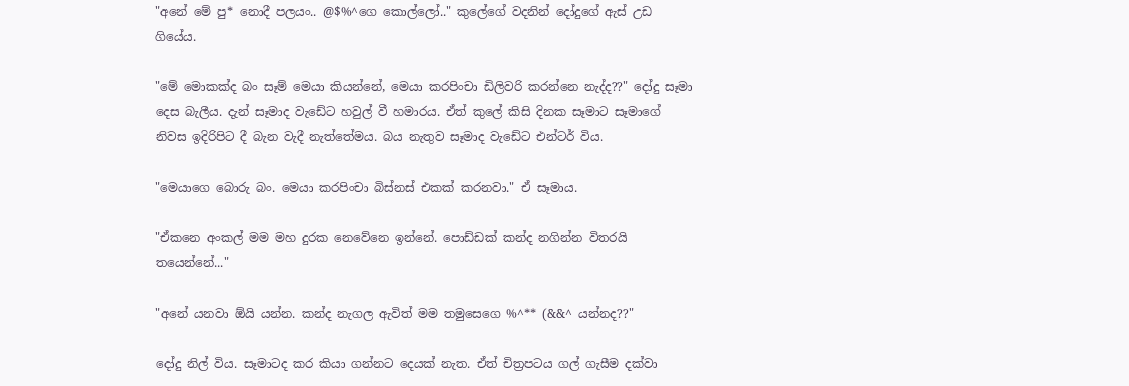"අනේ මේ පු* නොදී පලයං.. @$%^ගෙ ‍කොල්ලෝ.." කුලේගේ වදනින් දෝදුගේ ඇස් උඩ ගියේය.

"මේ මොකක්ද බං සෑම් මෙයා කියන්නේ, මෙයා කරපිංචා ඩිලිවරි කරන්නෙ නැද්ද??" දෝදු සෑමා දෙස බැලීය. දැන් සෑමාද වැඩේට හවුල් වී හමාරය. ඒත් කුලේ කිසි දිනක සෑමාට සෑමාගේ නිවස ඉදිරිපිට දී බැන වැදී නැත්තේමය. බය නැතුව සෑමාද වැඩේට එන්ටර් විය.

"මෙයාගෙ බොරු බං. මෙයා කරපිංචා බිස්නස් එකක් කරනවා." ඒ සෑමාය.

"ඒකනෙ අංකල් මම මහ දුරක නෙවේනෙ ඉන්නේ. පොඩ්ඩක් කන්ද නගින්න විතරයි තයෙන්නේ..."

"අනේ යනවා ඕයි යන්න. කන්ද නැගල ඇවිත් මම තමුසෙගෙ %^** (&&^ යන්නද??"

දෝදු නිල් විය. සෑමාටද කර කියා ගන්නට දෙයක් නැත. ඒත් චිත්‍රපටය ගල් ගැසීම දක්වා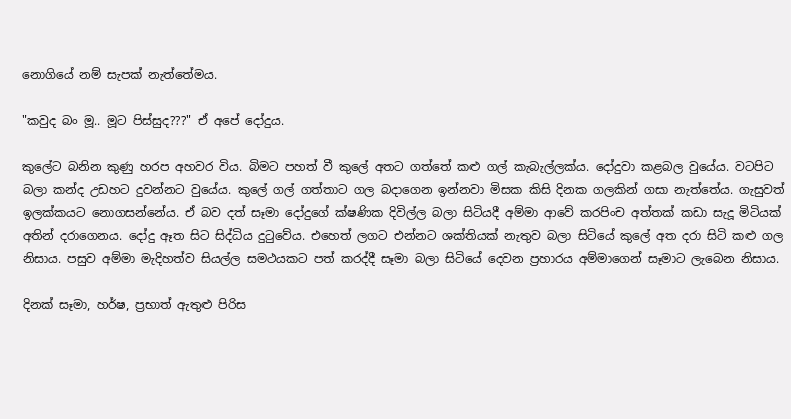නොගියේ නම් සැපක් නැත්තේමය.

"කවුද බං මූ.. මූට පිස්සුද???" ඒ අපේ දෝදුය.

කුලේට බනින කුණු හරප අහවර විය. බිමට පහත් වී කුලේ අතට ගත්තේ කළු ගල් කැබැල්ලක්ය. දෝදුවා කළබල වුයේය. වටපිට බලා කන්ද උඩහට දුවන්නට වුයේය. කුලේ ගල් ගත්තාට ගල බදාගෙන ඉන්නවා මිසක කිසි දිනක ගලකින් ගසා නැත්තේය. ගැසුවත් ඉලක්කයට නොගසන්නේය. ඒ බව දත් සෑමා දෝදුගේ ක්ෂණික දිවිල්ල බලා සිටියදී අම්මා ආවේ කරපිංච අත්තක් කඩා සැදූ මිටියක් අතින් දරාගෙනය. දෝදු ඈත සිට සිද්ධිය දුටුවේය. එහෙත් ලගට එන්නට ශක්තියක් නැතුව බලා සිටියේ කුලේ අත දරා සිටි කළු ගල නිසාය. පසුව අම්මා මැදිහත්ව සියල්ල සමථයකට පත් කරද්දී සෑමා බලා සිටියේ දෙවන ප්‍රහාරය අම්මාගෙන් සෑමාට ලැබෙන නිසාය.

දිනක් සෑමා, හර්ෂ, ප්‍රභාත් ඇතුළු පිරිස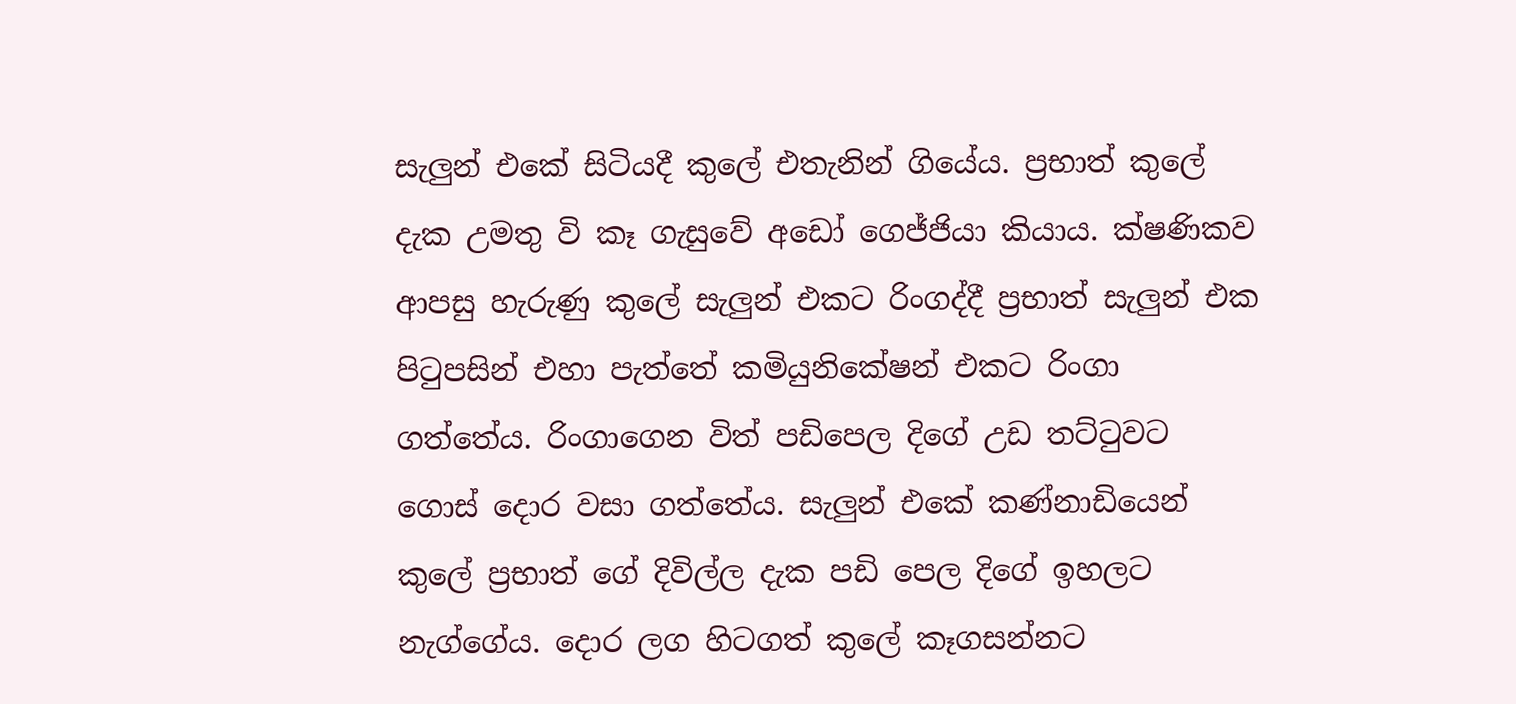සැලුන් එකේ සිටියදී කුලේ එතැනින් ගියේය. ප්‍රභාත් කුලේ දැක උමතු වි කෑ ගැසුවේ අඩෝ ගෙජ්ජියා කියාය. ක්ෂණිකව ආපසු හැරුණු කුලේ සැලුන් එකට රිංගද්දී ප්‍රභාත් සැලුන් එක පිටුපසින් එහා පැත්තේ කමියුනිකේෂන් එකට රිංගා ගත්තේය. රිංගාගෙන විත් පඩිපෙල දිගේ උඩ තට්ටුවට ගොස් දොර වසා ගත්තේය. සැලුන් එකේ කණ්නාඩියෙන් කුලේ ප්‍රභාත් ගේ දිවිල්ල දැක පඩි පෙල දිගේ ඉහලට නැග්ගේය. දොර ලග හිටගත් කුලේ කෑගසන්නට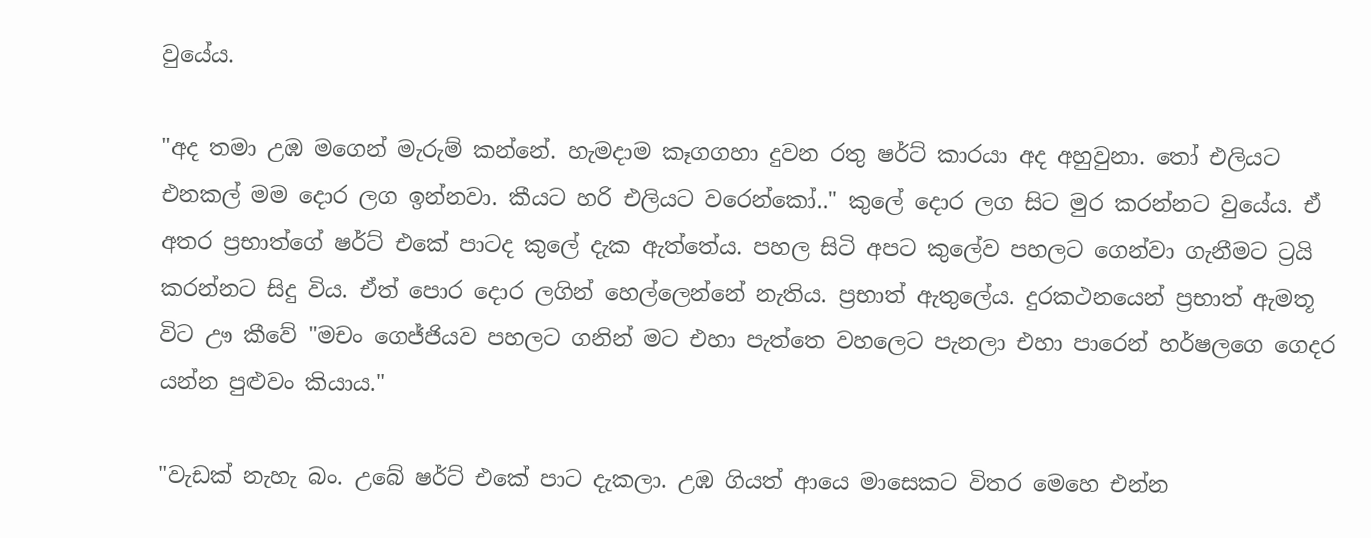වුයේය.

"අද තමා උඹ මගෙන් මැරුම් කන්නේ. හැමදාම කෑගගහා දුවන රතු ෂර්ට් කාරයා අද අහුවුනා. තෝ එලියට එනකල් මම දොර ලග ඉන්නවා. කීයට හරි එලියට වරෙන්කෝ.." කුලේ දොර ලග සිට මුර කරන්නට වුයේය. ඒ අතර ප්‍රභාත්ගේ ෂර්ට් එකේ පාටද කුලේ දැක ඇත්තේය. පහල සිටි අපට කුලේව පහලට ගෙන්වා ගැනීමට ට්‍රයි කරන්නට සිදු විය. ඒත් පොර දොර ලගින් හෙල්ලෙන්නේ නැතිය. ප්‍රභාත් ඇතුලේය. දුරකථනයෙන් ප්‍රභාත් ඇමතූ විට ඌ කීවේ "මචං ගෙජ්ජියව පහලට ගනින් මට එහා පැත්තෙ වහලෙට පැනලා එහා පාරෙන් හර්ෂලගෙ ගෙදර යන්න පුළුවං කියාය."

"වැඩක් නැහැ බං. උබේ ෂර්ට් එකේ පාට දැකලා. උඹ ගියත් ආයෙ මාසෙකට විතර මෙහෙ එන්න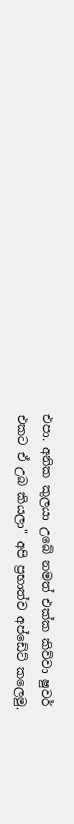එපා. අනික කුලයා උබේ නමත් එක්ක කිව්වා ෂුවර් එකට ඒ උබ කියලා" අපි ප්‍රභාත්ව අප්ඩේට් කලෙමු.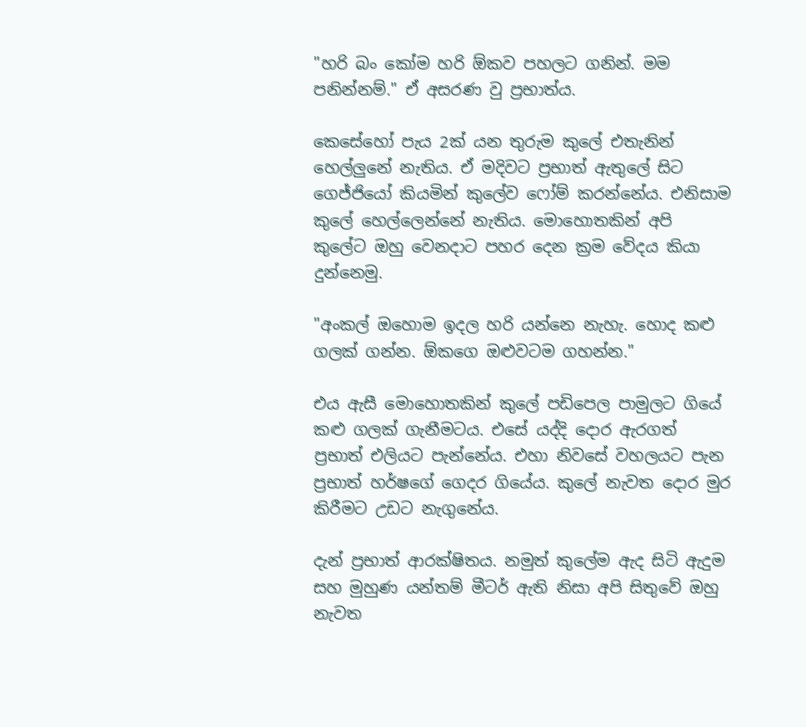"හරි බං කෝම හරි ඕකව පහලට ගනින්. මම පනින්නම්." ඒ අසරණ වු ප්‍රභාත්ය.

කෙසේහෝ පැය 2ක් යන තුරුම කුලේ එතැනින් හෙල්ලුනේ නැතිය. ඒ මදිවට ප්‍රභාත් ඇතුලේ සිට ගෙජ්ජියෝ කියමින් කුලේව ෆෝම් කරන්නේය. එනිසාම කුලේ හෙල්ලෙන්නේ නැතිය. මොහොතකින් අපි කුලේට ඔහු වෙනදාට පහර දෙන ක්‍රම වේදය කියා දුන්නෙමු.

"අංකල් ඔහොම ඉදල හරි යන්නෙ නැහැ. හොද කළු ගලක් ගන්න. ඕකගෙ ඔළුවටම ගහන්න."

එය ඇසී මොහොතකින් කුලේ පඩිපෙල පාමුලට ගියේ කළු ගලක් ගැනීමටය. එසේ යද්දි දොර ඇරගත් ප්‍රභාත් එලියට පැන්නේය. එහා නිවසේ වහලයට පැන ප්‍රභාත් හර්ෂගේ ගෙදර ගියේය. කුලේ නැවත ‍දොර මුර කිරීමට උඩට නැගුනේය.

දැන් ප්‍රභාත් ආරක්ෂිතය. නමුත් කුලේම ඇද සිටි ඇදුම සහ මුහුණ යන්තම් මීටර් ඇති නිසා අපි සිතුවේ ඔහු නැවත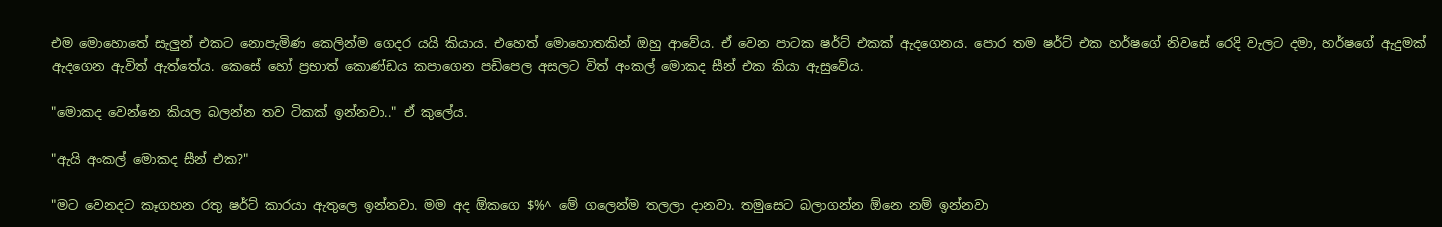එම මොහොතේ සැලුන් එකට නොපැමිණ කෙලින්ම ගෙදර යයි කියාය. එහෙත් මොහොතකින් ඔහු ආවේය. ඒ වෙන පාටක ෂර්ට් එකක් ඇදගෙනය. පොර තම ෂර්ට් එක හර්ෂගේ නිවසේ රෙදි වැලට දමා, හර්ෂගේ ඇදුමක් ඇදගෙන ඇවිත් ඇත්තේය. කෙසේ හෝ ප්‍රභාත් කොණ්ඩය කපාගෙන පඩිපෙල අසලට විත් අංකල් මොකද සීන් එක කියා ඇසුවේය.

"මොකද වෙන්නෙ කියල බලන්න තව ටිකක් ඉන්නවා.." ඒ කුලේය.

"ඇයි අංකල් මොකද සීන් එක?"

"මට වෙනදට කෑගහන රතු ෂර්ට් කාරයා ඇතුලෙ ඉන්නවා. මම අද ඕකගෙ $%^ මේ ගලෙන්ම තලලා දානවා. තමුසෙට බලාගන්න ඕනෙ නම් ඉන්නවා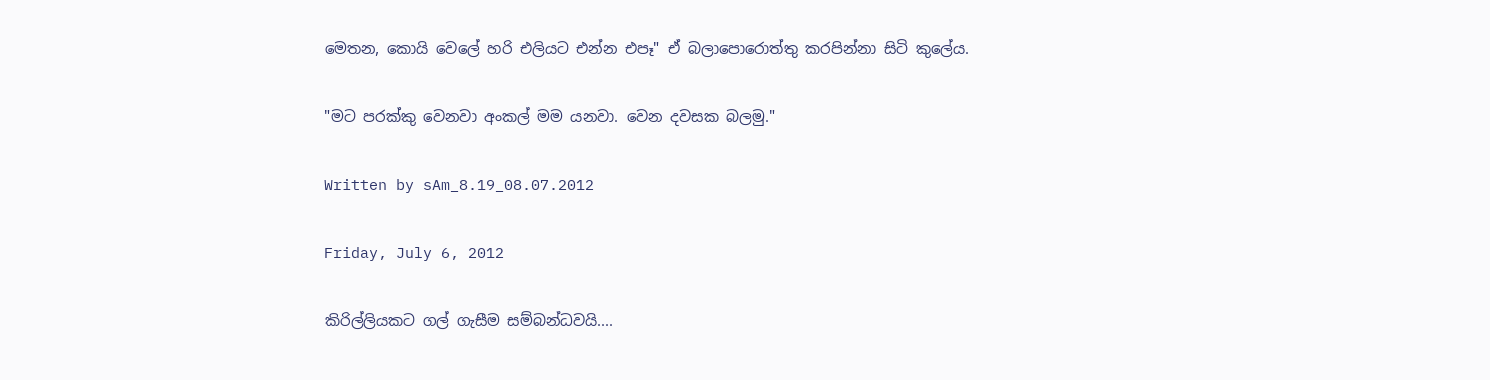මෙතන, කොයි වෙලේ හරි එලියට එන්න එපෑ" ඒ බලාපොරොත්තු කරපින්නා සිටි කුලේය.

"මට පරක්කු වෙනවා අංකල් මම යනවා. වෙන දවසක බලමු."

Written by sAm_8.19_08.07.2012

Friday, July 6, 2012

කිරිල්ලියකට ගල් ගැසීම සම්බන්ධවයි....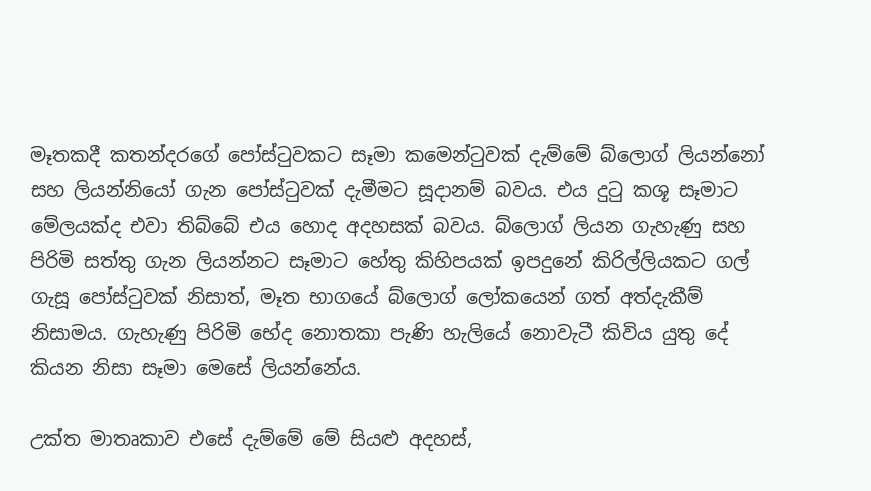මෑතකදී කතන්දරගේ පෝස්ටුවකට සෑමා කමෙන්ටුවක් දැම්මේ බ්ලොග් ලියන්නෝ සහ ලියන්නියෝ ගැන පෝස්ටුවක් දැමීමට සූදානම් බවය. එය දුටු කශූ සෑමාට මේලයක්ද එවා තිබ්බේ එය හොද අදහසක් බවය. බ්ලොග් ලියන ගැහැණු සහ පිරිමි සත්තු ගැන ලියන්නට සෑමාට හේතු කිහිපයක් ඉපදුනේ කිරිල්ලියකට ගල් ගැසූ පෝස්ටුවක් නිසාත්, මෑත භාගයේ බ්ලොග් ලෝකයෙන් ගත් අත්දැකීම් නිසාමය. ගැහැණු පිරිමි භේද නොතකා පැණි හැලියේ නොවැටී කිවිය යුතු දේ කියන නිසා සෑමා මෙසේ ලියන්නේය.

උක්ත මාතෘකාව එසේ දැම්මේ මේ සියළු අදහස්,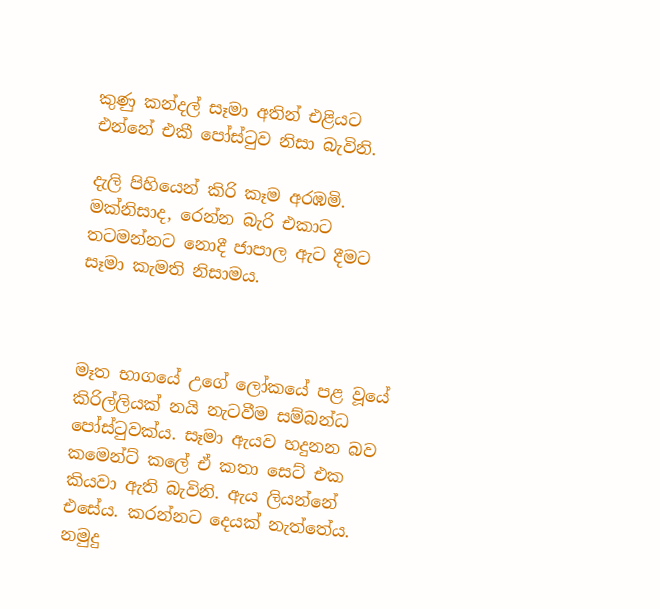කුණු කන්දල් සෑමා අතින් එළියට එන්නේ එකී පෝස්ටුව නිසා බැවිනි.

දැලි පිහියෙන් කිරි කෑම අරඹමි. මක්නිසාද, රෙන්න බැරි එකාට තටමන්නට නොදී ජාපාල ඇට දීමට සෑමා කැමති නිසාමය.



මෑත භාගයේ උගේ ලෝකයේ පළ වූයේ කිරිල්ලියක් නයි නැටවීම සම්බන්ධ පෝස්ටුවක්ය. සෑමා ඇයව හදුනන බව කමෙන්ට් කලේ ඒ කතා සෙට් එක කියවා ඇති බැවිනි. ඇය ලියන්නේ එසේය. කරන්නට දෙයක් නැත්තේය. නමුදු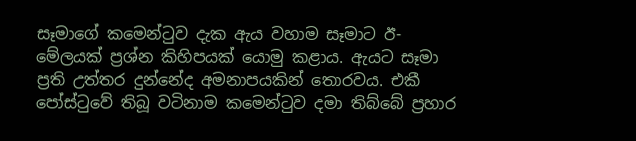සෑමාගේ කමෙන්ටුව දැක ඇය වහාම සෑමාට ඊ-මේලයක් ප්‍රශ්න කිහිපයක් යොමු කළාය. ඇයට සෑමා ප්‍රති උත්තර දුන්නේද අමනාපයකින් තොරවය. එකී පෝස්ටුවේ තිබූ වටිනාම කමෙන්ටුව දමා තිබ්බේ ප්‍රහාර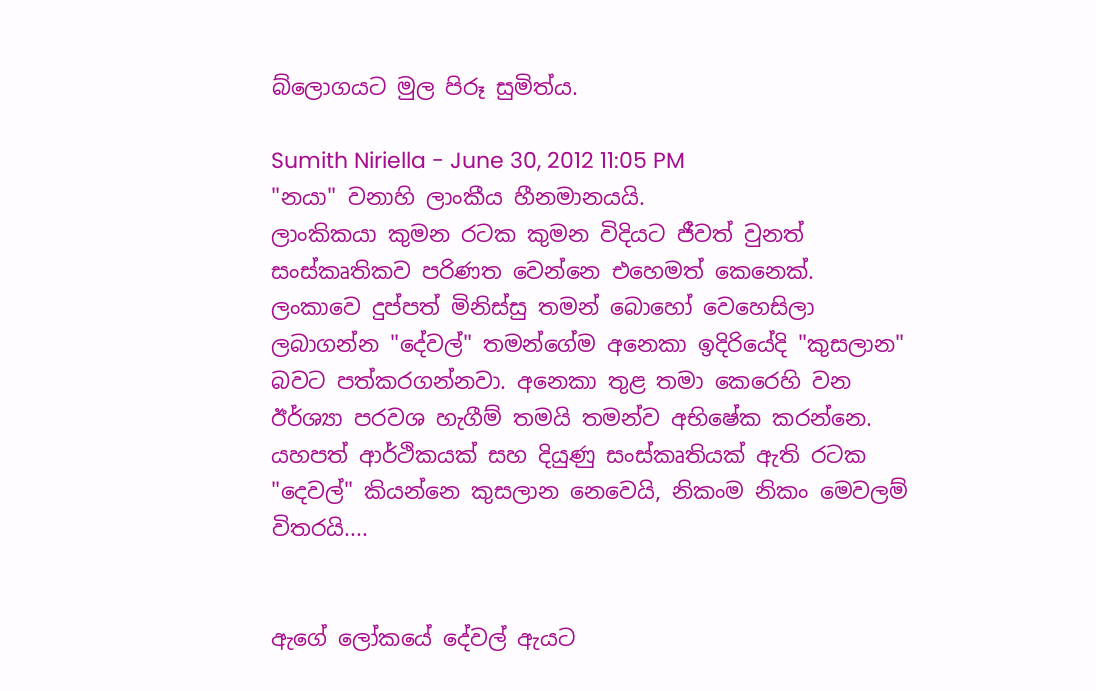බ්ලොගයට මුල පිරූ සුමිත්ය.

Sumith Niriella - June 30, 2012 11:05 PM
"නයා" වනාහි ලාංකීය හීනමානයයි.
ලාංකිකයා කුමන රටක කුමන විදියට ජීවත් වුනත් සංස්කෘතිකව පරිණත වෙන්නෙ එහෙමත් කෙනෙක්.
ලංකාවෙ දුප්පත් මිනිස්සු තමන් බොහෝ වෙහෙසිලා ලබාගන්න "දේවල්" තමන්ගේම අනෙකා ඉදිරියේදි "කුසලාන" බවට පත්කරගන්නවා. අනෙකා තුළ තමා කෙරෙහි වන ඊර්ශ්‍යා පරවශ හැගීම් තමයි තමන්ව අභිෂේක කරන්නෙ.
යහපත් ආර්ථිකයක් සහ දියුණු සංස්කෘතියක් ඇති රටක "දෙවල්" කියන්නෙ කුසලාන නෙවෙයි, නිකංම නිකං මෙවලම් විතරයි....


ඇගේ ලෝකයේ දේවල් ඇයට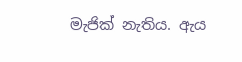මැජික් නැතිය. ඇය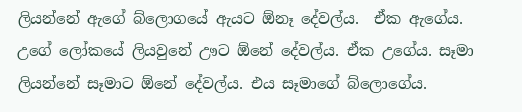ලියන්නේ ඇගේ බ්ලොගයේ ඇයට ඕනෑ දේවල්ය.  ඒක ඇගේය. උගේ ලෝකයේ ලියවුනේ ඌට ඕනේ දේවල්ය. ඒක උගේය. සෑමා ලියන්නේ සෑමාට ඕනේ දේවල්ය. එය සෑමාගේ බ්ලොගේය.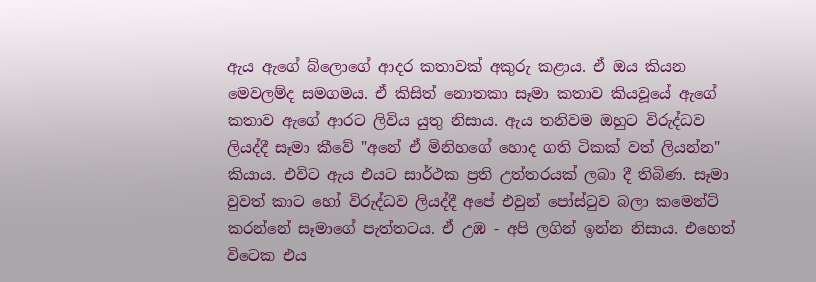ඇය ඇගේ ‍බ්ලොගේ ආදර කතාවක් අකුරු කළාය. ඒ ඔය කියන මෙවලම්ද සමගමය. ඒ කිසිත් නොතකා සෑමා කතාව කියවූයේ ඇගේ කතාව ඇගේ ආරට ලිවිය යුතු නිසාය. ඇය තනිවම ඔහුට විරුද්ධව ලියද්දී සෑමා කීවේ "අනේ ඒ මිනිහගේ හොද ගති ටිකක් වත් ලියන්න" කියාය. එවිට ඇය එයට සාර්ථක ප්‍රති උත්තරයක් ලබා දී තිබිණ. සෑමා වුවත් කාට හෝ විරුද්ධව ලියද්දී අපේ එවුන් පෝස්ටුව බලා කමෙන්ට් කරන්නේ සෑමාගේ පැත්තටය. ඒ උඹ - අපි ලගින් ඉන්න නිසාය. එහෙත් විටෙක එය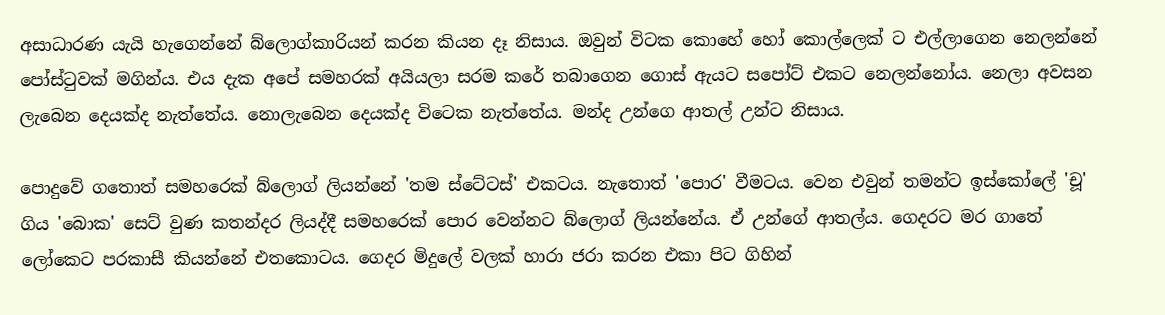අසාධාරණ යැයි හැගෙන්නේ බ්ලොග්කාරියන් කරන කියන දෑ නිසාය. ඔවුන් විටක කොහේ හෝ කොල්ලෙක් ට එල්ලාගෙන නෙලන්නේ පෝස්ටුවක් මගින්ය. එය දැක අපේ සමහරක් අයියලා සරම කරේ තබාගෙන ගොස් ඇයට සපෝට් එකට නෙලන්නෝය. නෙලා අවසන ලැබෙන දෙයක්ද නැත්තේය. නොලැබෙන දෙයක්ද විටෙක නැත්තේය. මන්ද උන්ගෙ ආතල් උන්ට නිසාය.

පොදුවේ ගතොත් සමහරෙක් බ්ලොග් ලියන්නේ 'තම ස්ටේටස්' එකටය. නැතොත් 'පොර' වීමටය. වෙන එවුන් තමන්ට ඉස්කෝලේ 'චූ' ගිය 'බොක' සෙට් වුණ කතන්දර ලියද්දී සමහරෙක් පොර වෙන්නට බ්ලොග් ලියන්නේය. ඒ උන්ගේ ආතල්ය. ගෙදරට මර ගාතේ ලෝකෙට පරකාසී කියන්නේ එතකොටය. ගෙදර මිදුලේ වලක් හාරා ජරා කරන එකා පිට ගිහින්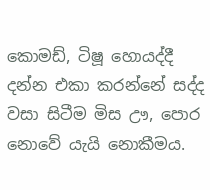කොමඩ්, ටිෂූ හොයද්දී දන්න එකා කරන්නේ සද්ද වසා සිටීම මිස ඌ, පොර නොවේ යැයි නොකීමය.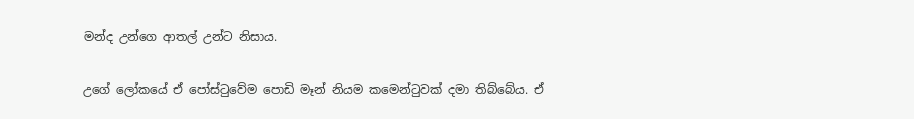මන්ද උන්ගෙ ආතල් උන්ට නිසාය.

උගේ ලෝකයේ ඒ පෝස්ටුවේම පොඩි මෑන් නියම ‍කමෙන්ටුවක් දමා තිබ්බේය. ඒ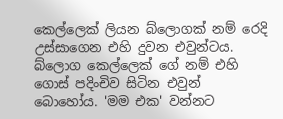කෙල්ලෙක් ලියන බ්ලොගක් නම් රෙදි උස්සාගෙන එහි දුවන එවුන්ටය. බ්ලොග කෙල්ලෙක් ගේ නම් එහි ගොස් පදිංචිව සිටින එවුන් බොහෝය. 'මම එක' වන්නට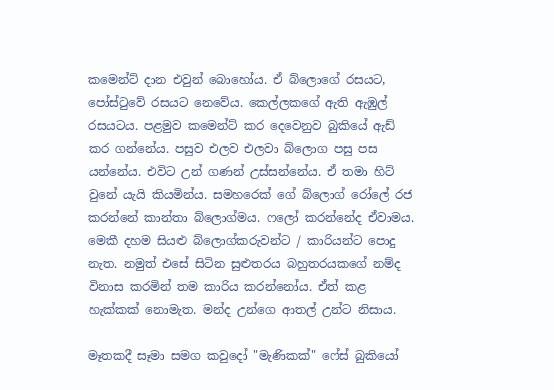කමෙන්ට් දාන එවුන් බොහෝය. ඒ බ්ලොගේ රසයට, පෝස්ටුවේ රසයට නෙවේය. කෙල්ලකගේ ඇති ඇඹුල් රසයටය. පළමුව කමෙන්ට් කර දෙවෙනුව බුකියේ ඇඩ් කර ගන්නේය. පසුව එලව එලවා බ්ලොග පසු පස යන්නේය. එවිට උන් ගණන් උස්සන්නේය. ඒ තමා හිට් වුනේ යැයි කියමින්ය. සමහරෙක් ගේ බ්ලොග් රෝලේ රජ කරන්නේ කාන්තා බ්ලොග්මය. ෆලෝ කරන්නේද ඒවාමය. මෙකී දහම සියළු බ්ලොග්කරුවන්ට / කාරියන්ට පොදු නැත. නමුත් එසේ සිටින සුළුතරය බහුතරයකගේ නම්ද විනාස කරමින් තම කාරිය කරන්නෝය. ඒත් කළ හැක්කක් නොමැත. මන්ද උන්ගෙ ආතල් උන්ට නිසාය.

මෑතකදී සෑමා සමග කවුදෝ "මැණිකක්" ෆේස් බුකියෝ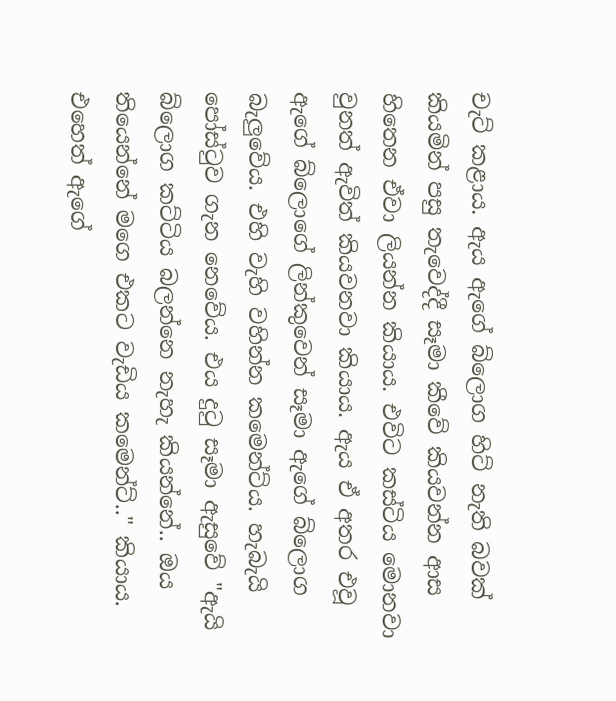චැට් කළාය. ඇය ඇගේ බ්ලොග හිට් නැති බවක් කියමින් පසු තැවෙද්දී සෑමා කීවේ කියවන්න ආස හිතෙන ඒවා ලියන්න කියාය. එවිට කස්ටිය මොනවා වුනත් ඇවිත් කියවනවා කියාය. ඇය ඒ අතර එවූ ඇගේ බ්ලොගේ ලින්කුවෙන් සෑමා ඇගේ බ්ලොග බැලුවේය. එහි වැහි වහින්න කමෙන්ට්ය. හැබැයි පෝස්ටුව ගැන නෙවේය. එය දුටු සෑමා ඇසුවේ "ඇයි බ්ලොග කට්ටිය බලන්නෙ නැහැ කියන්නේ.. ඔය තියෙන්නේ මගෙ එකට වැඩිය කමෙන්ට්.." කියාය. එහෙත් ඇගේ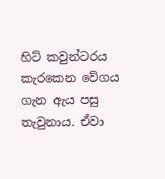හිට් කවුන්ටරය කැරකෙන වේගය ගැන ඇය පසු තැවුනාය. ඒවා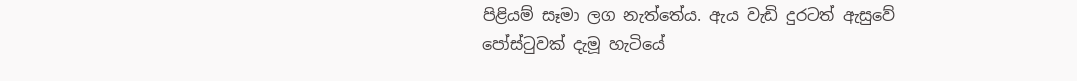පිළියම් සෑමා ලග නැත්තේය. ඇය වැඩි දුරටත් ඇසුවේ පෝස්ටුවක් දැමූ හැටියේ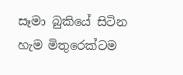සෑමා බුකියේ සිටින හැම මිතුරෙක්ටම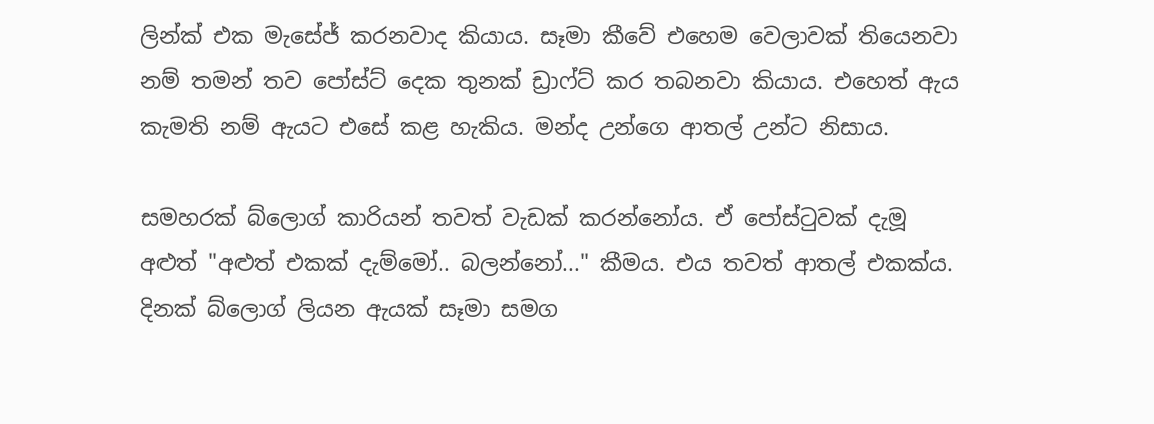ලින්ක් එක මැසේජ් කරනවාද කියාය. සෑමා කීවේ එහෙම වෙලාවක් තියෙනවා නම් තමන් තව පෝස්ට් දෙක තුනක් ඩ්‍රාෆ්ට් කර තබනවා කියාය. එහෙත් ඇය කැමති නම් ඇයට එසේ කළ හැකිය. මන්ද උන්ගෙ ආතල් උන්ට නිසාය.

සමහරක් බ්ලොග් කාරියන් තවත් වැඩක් කරන්නෝය. ඒ ‍පෝස්ටුවක් දැමූ අළුත් "අළුත් එකක් දැම්මෝ.. බලන්නෝ..." කීමය. එය තවත් ආතල් එකක්ය. දිනක් බ්ලොග් ලියන ඇයක් සෑමා සමග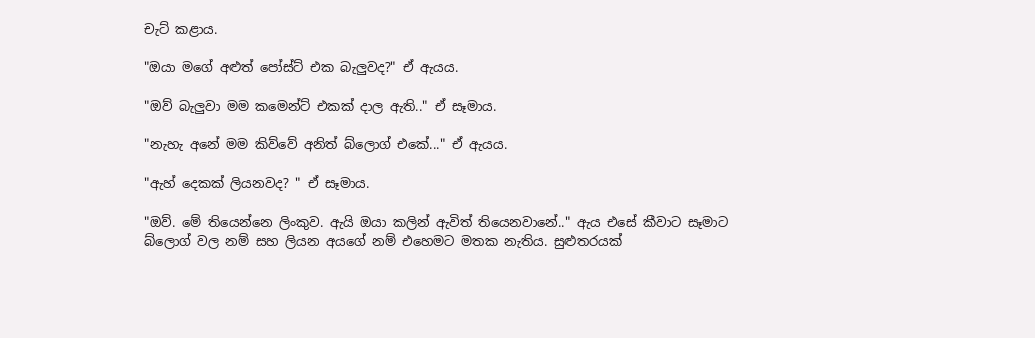චැට් කළාය.

"ඔයා මගේ අළුත් ‍පෝස්ට් එක බැලුවද?" ඒ ඇයය.

"ඔව් බැලුවා මම කමෙන්ට් එකක් දාල ඇති.." ඒ සෑමාය.

"නැහැ අනේ මම කිව්වේ අනිත් බ්ලොග් එකේ..." ඒ ඇයය.

"ඇහ් දෙකක් ලියනවද? " ඒ සෑමාය.

"ඔව්. මේ තියෙන්නෙ ලිංකුව. ඇයි ඔයා කලින් ඇවිත් තියෙනවානේ.." ඇය එසේ කීවාට සෑමාට බ්ලොග් වල නම් සහ ලියන අයගේ නම් එහෙමට මතක නැතිය. සුළුතරයක්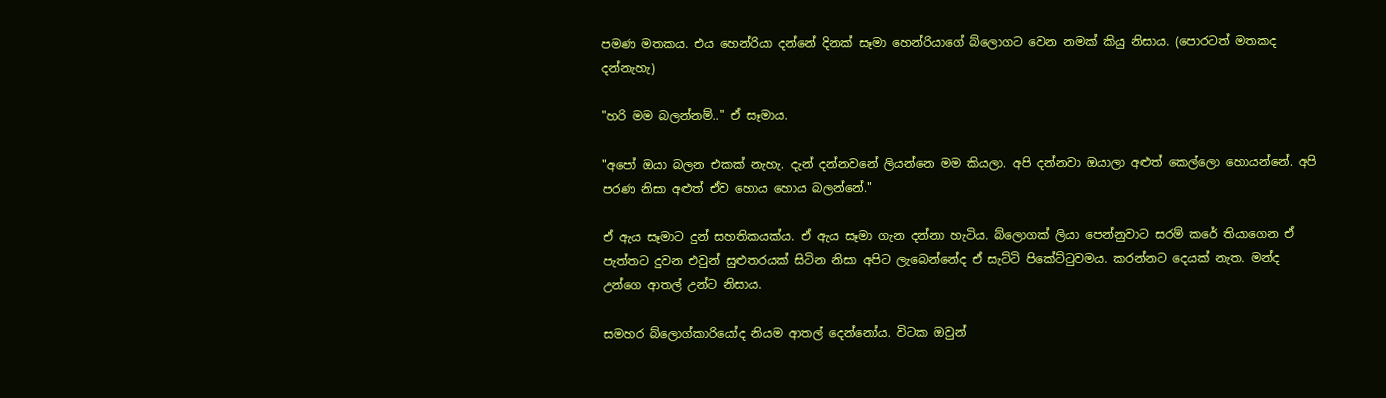පමණ මතකය. එය හෙන්රියා දන්නේ දිනක් සෑමා හෙන්රියාගේ බ්ලොගට වෙන නමක් කියු නිසාය. (පොරටත් මතකද දන්නැහැ)

"හරි මම බලන්නම්.." ඒ සෑමාය.

"අපෝ ඔයා බලන එකක් නැහැ. දැන් දන්නවනේ ලියන්නෙ මම කියලා. අපි දන්නවා ඔයාලා අළුත් කෙල්ලො හොයන්නේ. අපි පරණ නිසා අළුත් ඒව හොය හොය බලන්නේ."

ඒ ඇය සෑමාට දුන් සහතිකයක්ය. ඒ ඇය සෑමා ගැන දන්නා හැටිය. බ්ලොගක් ලියා පෙන්නුවාට සරම් කරේ තියාගෙන ඒ පැත්තට දුවන එවුන් සුළුතරයක් සිටින නිසා අපිට ලැබෙන්නේද ඒ සැට්ටි පිකේට්ටුවමය. කරන්නට දෙයක් නැත. මන්ද උන්ගෙ ආතල් උන්ට නිසාය.

සමහර බ්ලොග්කාරියෝද නියම ආතල් දෙන්නෝය. විටක ඔවුන්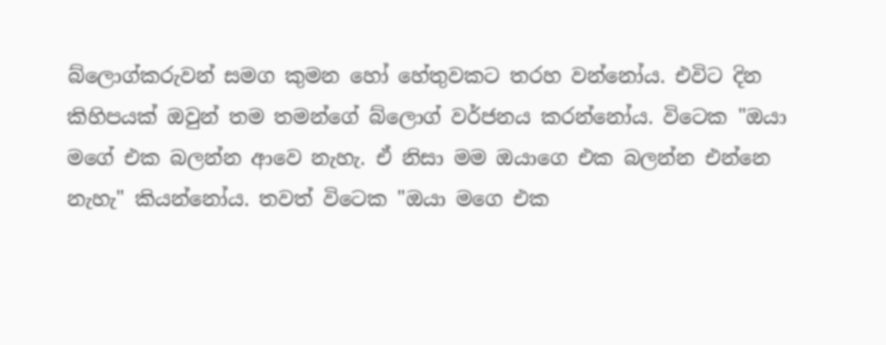බ්ලොග්කරුවන් සමග කුමන හෝ හේතුවකට තරහ වන්නෝය. එවිට දින කිහිපයක් ඔවුන් තම තමන්ගේ බ්ලොග් වර්ජනය කරන්නෝය. විටෙක "ඔයා මගේ එක බලන්න ආවෙ නැහැ. ඒ නිසා මම ඔයාගෙ එක බලන්න එන්නෙ නැහැ" කියන්නෝය. තවත් විටෙක "ඔයා මගෙ එක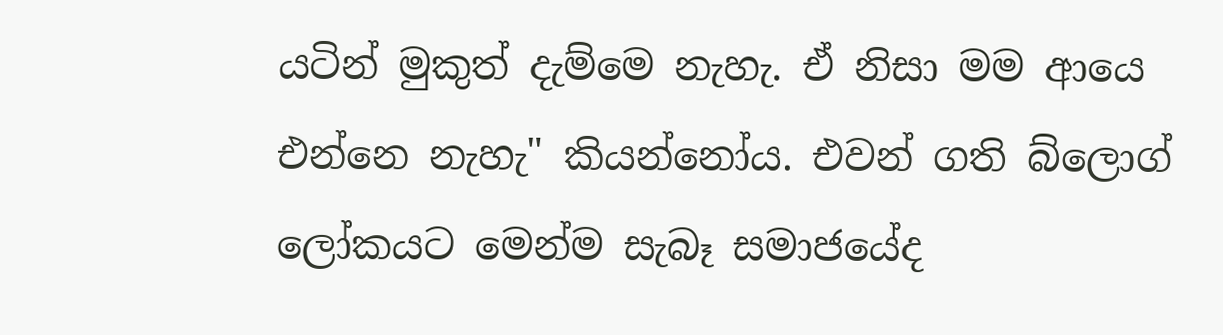යටින් මුකුත් දැම්මෙ නැහැ. ඒ නිසා මම ආයෙ එන්නෙ නැහැ" කියන්නෝය. එවන් ගති බ්ලොග් ලෝකයට මෙන්ම සැබෑ සමාජයේද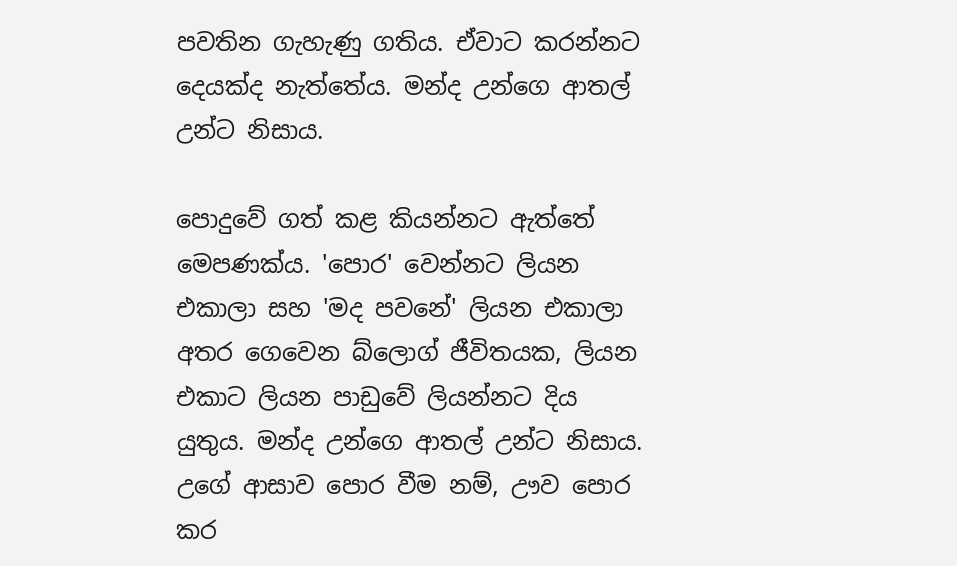පවතින ගැහැණු ගතිය. ඒවාට කරන්නට දෙයක්ද නැත්තේය. මන්ද උන්ගෙ ආතල් උන්ට නිසාය.

පොදුවේ ගත් කළ කියන්නට ඇත්තේ මෙපණක්ය. 'පොර' වෙන්නට ලියන එකාලා සහ 'මද පවනේ' ලියන එකාලා අතර ගෙවෙන බ්ලොග් ජීවිතයක, ලියන එකාට ලියන පාඩුවේ ලියන්නට දිය යුතුය. මන්ද උන්ගෙ ආතල් උන්ට නිසාය. උගේ ආසාව පොර වීම නම්, ඌව පොර කර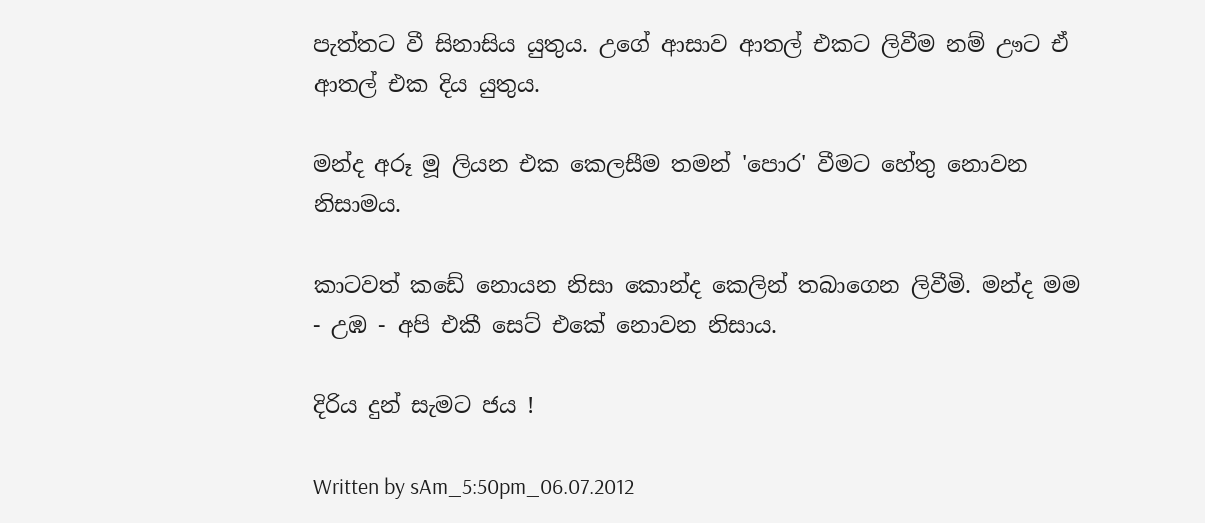පැත්තට වී සිනාසිය යුතුය. උගේ ආසාව ආතල් එකට ලිවීම නම් ඌට ඒ ආතල් එක දිය යුතුය.

මන්ද අරූ මූ ලියන එක කෙලසීම තමන් 'පොර' වීමට හේතු නොවන නිසාමය.

කාටවත් කඩේ නොයන නිසා කොන්ද කෙලින් තබාගෙන ලිවීමි. මන්ද මම - උඹ - අපි එකී සෙට් එකේ නොවන නිසාය.

දිරිය දුන් සැමට ජය !

Written by sAm_5:50pm_06.07.2012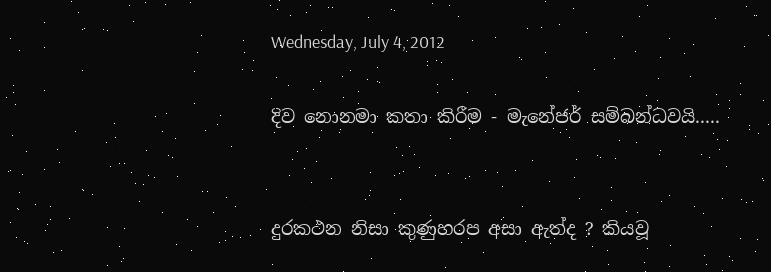Wednesday, July 4, 2012

දිව නොනමා කතා කිරීම - මැනේජර් සම්බන්ධවයි.....


දුරකථන නිසා කුණුහරප අසා ඇත්ද ? කියවූ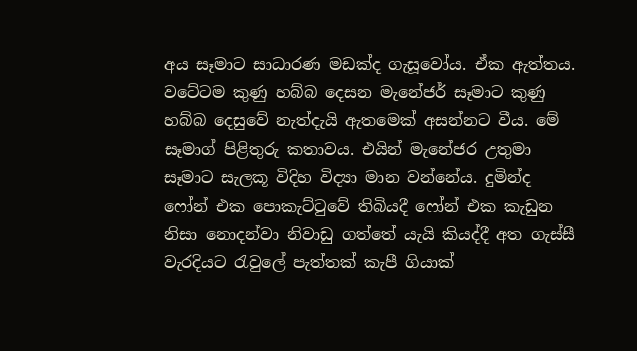අය සෑමාට සාධාරණ මඩක්ද ගැසූවෝය. ඒක ඇත්තය. වටේටම කුණු හබ්බ දෙසන මැනේජර් සෑමාට කුණු හබ්බ දෙසුවේ නැත්දැයි ඇතමෙක් අසන්නට වීය. මේ සෑමාග් පිළිතුරු කතාවය. එයින් මැනේජර උතුමා සෑමාට සැලකූ විදිහ විද්‍යා මාන වන්නේය. දුමින්ද ෆෝන් එක පොකැට්ටුවේ තිබියදී ෆෝන් එක කැඩුන නිසා නොදන්වා නිවාඩු ගත්තේ යැයි කියද්දී අත ගැස්සී වැරදියට රැවුලේ පැත්තක් කැපී ගියාක්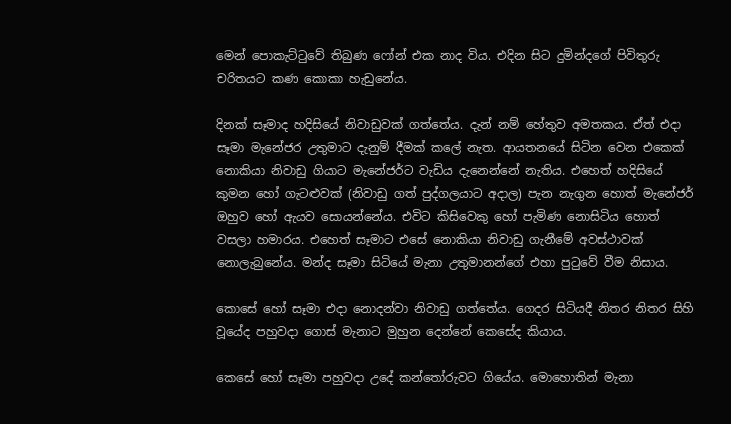මෙන් පොකැට්ටුවේ තිබුණ ෆෝන් එක නාද විය. එදින සිට දුමින්දගේ පිවිතුරු චරිතයට කණ කොකා හැඩුනේය.

දිනක් සෑමාද හදිසියේ නිවාඩුවක් ගත්තේය. දැන් නම් හේතුව අමතකය. ඒත් එදා සෑමා මැනේජර උතුමාට දැනුම් දීමක් කලේ නැත. ආයතනයේ සිටින වෙන එකෙක් නොකියා නිවාඩු ගියාට මැනේජර්ට වැඩිය දැනෙන්නේ නැතිය. එහෙත් හදිසියේ කුමන හෝ ගැටළුවක් (නිවාඩු ගත් පුද්ගලයාට අදාල) පැන නැගුන හොත් මැනේජර් ඔහුව හෝ ඇයව සොයන්නේය. එවිට කිසිවෙකු හෝ පැමිණ නොසිටිය හොත් වසලා හමාරය. එහෙත් සෑමාට එසේ නොකියා නිවාඩු ගැනීමේ අවස්ථාවක් නොලැබුනේය. මන්ද සෑමා සිටියේ මැනා උතුමානන්ගේ එහා පුටුවේ වීම නිසාය.

කොසේ හෝ සෑමා එදා නොදන්වා නිවාඩු ගත්තේය. ගෙදර සිටියදී නිතර නිතර සිහි වූයේද පහුවදා ගොස් මැනාට මුහුන දෙන්නේ කෙසේද කියාය.

කෙසේ හෝ සෑමා පහුවදා උදේ කන්තෝරුවට ගියේය. මොහොතින් මැනා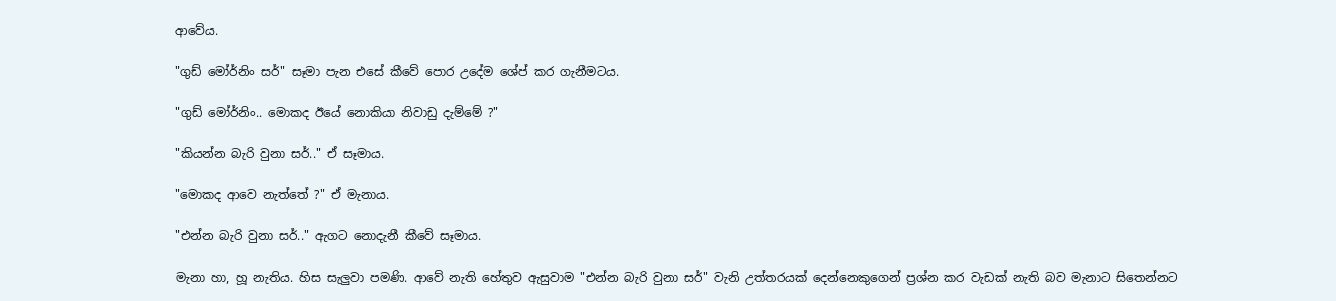ආවේය.

"ගුඩ් මෝර්නිං සර්" සෑමා පැන එසේ කීවේ පොර ‍උදේම ශේප් කර ගැනීමටය.

"ගුඩ් මෝර්නිං.. මොකද ඊයේ නොකියා නිවාඩු දැම්මේ ?"

"කියන්න බැරි වුනා සර්.." ඒ සෑමාය.

"මොකද ආවෙ නැත්තේ ?" ඒ මැනාය.

"එන්න බැරි වුනා සර්.." ඇගට නොදැනී කීවේ සෑමාය.

මැනා හා, හූ නැතිය. හිස සැලුවා පමණි. ආවේ නැති හේතුව ඇසුවාම "එන්න බැරි වුනා සර්" වැනි උත්තරයක් දෙන්නෙකුගෙන් ප්‍රශ්න කර වැඩක් නැති බව මැනාට සිතෙන්නට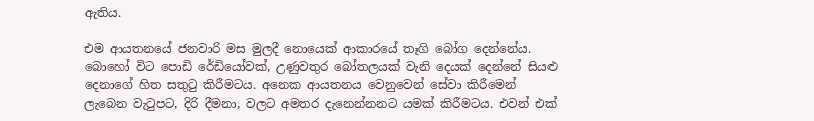ඇතිය.

එම ආයතනයේ ජනවාරි මස මුලදී නොයෙක් ආකාරයේ තෑගි බෝග දෙන්නේය. බොහෝ විට පොඩි රේඩියෝවක්, උණුවතුර බෝතලයක් වැනි දෙයක් දෙන්නේ සියළු දෙනාගේ හිත සතුටු කිරීමටය. අනෙක ආයතනය වෙනුවෙන් සේවා කිරීමෙන් ලැබෙන වැටුපට, දිරි දීමනා, වලට අමතර දැනෙන්නනට යමක් කිරීමටය. එවන් එක්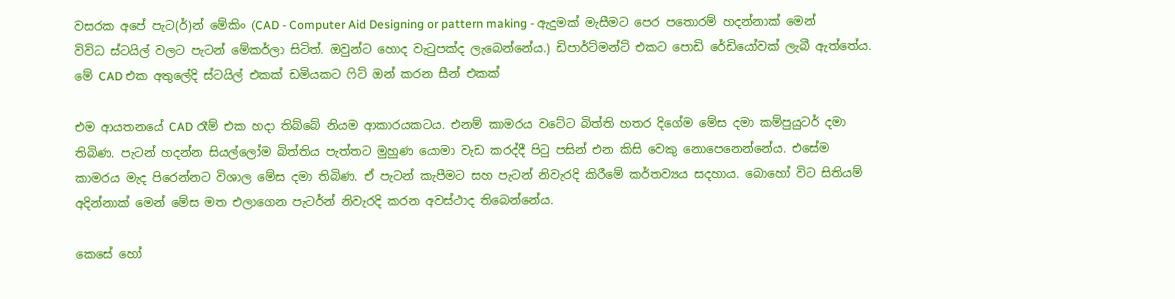වසරක අපේ පැට(ර්)න් මේකිං (CAD - Computer Aid Designing or pattern making - ඇදුමක් මැසීමට පෙර පතොරම් හදන්නාක් මෙන් විවිධ ස්ටයිල් වලට පැටන් මේකර්ලා සිටිත්. ඔවුන්ට හොද වැටුපක්ද ලැබෙන්නේය.) ඩිපාර්ට්මන්ට් එකට පොඩි රේඩියෝවක් ලැබී ඇත්තේය.
මේ CAD එක අතුලේදි ස්ටයිල් එකක් ඩමියකට ෆිට් ඔන් කරන සීන් එකක්

එම ආයතනයේ CAD රෑම් එක හදා තිබ්බේ නියම ආකාරයකටය. එනම් කාමරය වටේට බිත්ති හතර දිගේම මේස දමා කම්පුයුටර් දමා තිබිණ. පැටන් හදන්න සියල්ලෝම බිත්තිය පැත්තට මුහුණ යොමා වැඩ කරද්දී පිටු පසින් එන කිසි වෙකු නොපෙනෙන්නේය. එසේම කාමරය මැද පිරෙන්නට විශාල මේස දමා තිබිණ. ඒ පැටන් කැපීමට සහ පැටන් නිවැරදි කිරීමේ කර්තව්‍යය සදහාය. බොහෝ විට සිතියම් අදින්නාක් මෙන් මේස මත එලාගෙන පැටර්න් නිවැරදි කරන අවස්ථාද තිබෙන්නේය.

කෙසේ හෝ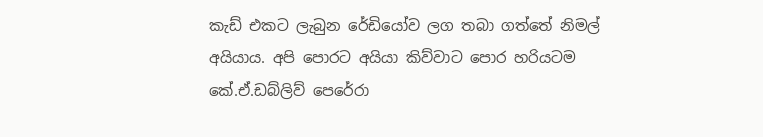කැඩ් එකට ලැබුන රේඩියෝව ලග තබා ගත්තේ නිමල් අයියාය. අපි පොරට අයියා කිව්වාට පොර හරියටම කේ.ඒ.ඩබ්ලිව් පෙරේරා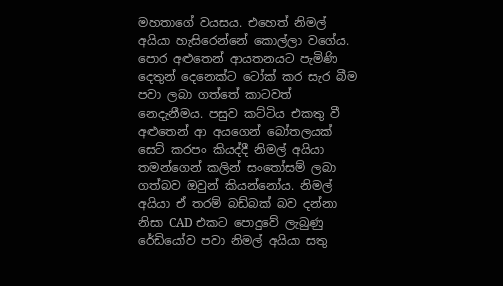මහතාගේ වයසය. එහෙත් නිමල් අයියා හැසිරෙන්නේ කොල්ලා වගේය. පොර අළුතෙන් ආයතනයට පැමිණි දෙතුන් දෙනෙක්ට ටෝක් කර සැර බීම පවා ලබා ගත්තේ කාටවත් නෙදැනීමය. පසුව කට්ටිය එකතු වී අළුතෙන් ආ අයගෙන් බෝතලයක් සෙට් කරපං කියද්දී නිමල් අයියා තමන්ගෙන් කලින් සංතෝසම් ලබා ගත්බව ඔවුන් කියන්නෝය. නිමල් අයියා ඒ තරම් බඩ්බක් බව දන්නා නිසා CAD එකට පොදුවේ ලැබුණු රේඩියෝව පවා නිමල් අයියා සතු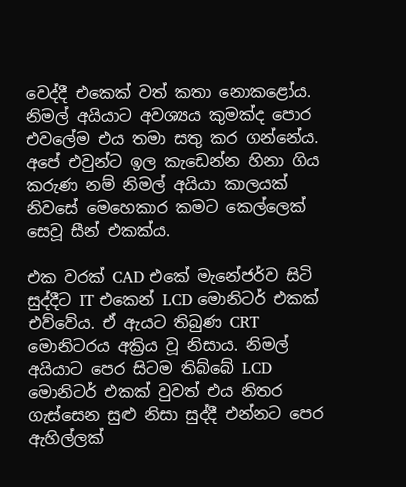වෙද්දී එකෙක් වත් කතා නොකළෝය. නිමල් අයියාට අවශ්‍යය කුමක්ද පොර එවලේම එය තමා සතු කර ගන්නේය. අපේ එවුන්ට ඉල කැඩෙන්න හිනා ගිය කරුණ නම් නිමල් අයියා කාලයක් නිවසේ මෙහෙකාර කමට කෙල්ලෙක් සෙවූ සීන් එකක්ය.

එක වරක් CAD එකේ මැනේජර්ව සිටි සුද්දීට IT එකෙන් LCD මොනිටර් එකක් එව්වේය. ඒ ඇයට තිබුණ CRT මොනිටරය අක්‍රිය වූ නිසාය. නිමල් අයියාට පෙර සිටම තිබ්බේ LCD මොනිටර් එකක් වුවත් එය නිතර ගැස්සෙන සුළු නිසා සුද්දී එන්නට පෙර ඇහිල්ලක්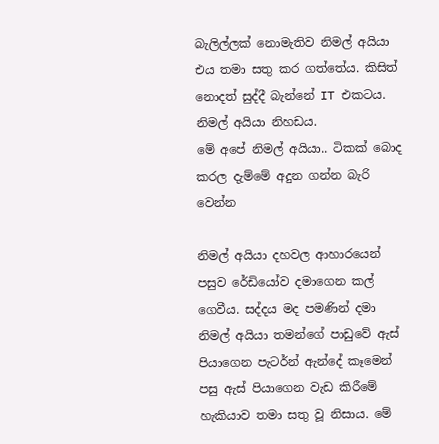බැලිල්ලක් නොමැතිව නිමල් අයියා එය තමා සතු කර ගත්තේය. කිසිත් නොදත් සුද්දී බැන්නේ IT එකටය. නිමල් අයියා නිහඩය.
මේ අපේ නිමල් අයියා.. ටිකක් බොද කරල දැම්මේ අදුන ගන්න බැරි වෙන්න

නිමල් අයියා දහවල ආහාරයෙන් පසුව රේඩියෝව දමාගෙන කල් ගෙවීය. සද්දය මද පමණින් ‍දමා නිමල් අයියා තමන්ගේ පාඩුවේ ඇස් පියාගෙන පැටර්න් ඇන්දේ කෑමෙන් පසු ඇස් පියාගෙන වැඩ කිරීමේ හැකියාව තමා සතු වූ නිසාය. මේ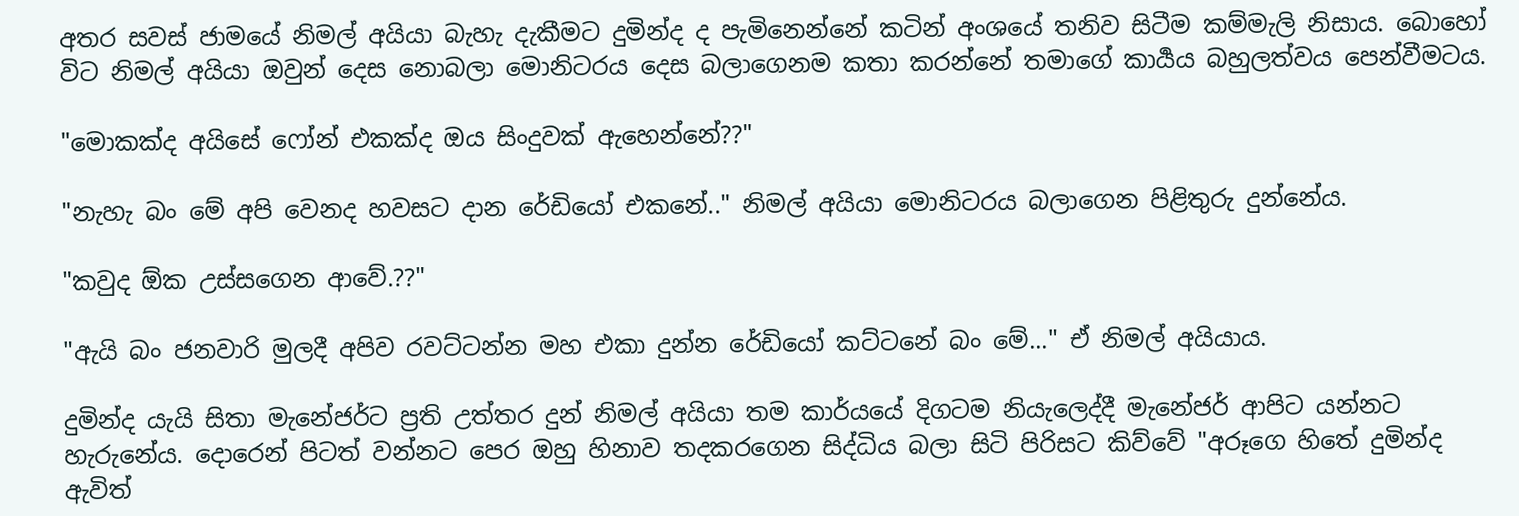අතර සවස් ජාමයේ නිමල් අයියා බැහැ දැකීමට දුමින්ද ද පැමිනෙන්නේ කටින් අංශයේ තනිව සිටීම කම්මැලි නිසාය. බොහෝ විට නිමල් අයියා ඔවුන් දෙස නොබලා මොනිටරය දෙස බලාගෙනම කතා කරන්නේ තමාගේ කාර්‍යය බහුලත්වය පෙන්වීමටය.

"මොකක්ද අයිසේ ෆෝන් එකක්ද ඔය සිංදුවක් ඇහෙන්නේ??"

"නැහැ බං මේ අපි වෙනද හවසට දාන රේඩියෝ එකනේ.." නිමල් අයියා මොනිටරය බලාගෙන පිළිතුරු දුන්නේය.

"කවුද ඕක උස්සගෙන ආවේ.??"

"ඇයි බං ජනවාරි මුලදී අපිව රවට්ටන්න මහ එකා දුන්න රේඩියෝ කට්ටනේ බං මේ..." ඒ නිමල් අයියාය.

දුමින්ද යැයි සිතා මැනේජර්ට ප්‍රති උත්තර දුන් නිමල් අයියා තම කාර්යයේ දිගටම නියැලෙද්දී මැනේජර් ආපිට යන්නට හැරුනේය. දොරෙන් පිටත් වන්නට පෙර ඔහු හිනාව තදකරගෙන සිද්ධිය බලා සිටි පිරිසට කිව්වේ "අරූගෙ හිතේ දුමින්ද ඇවිත්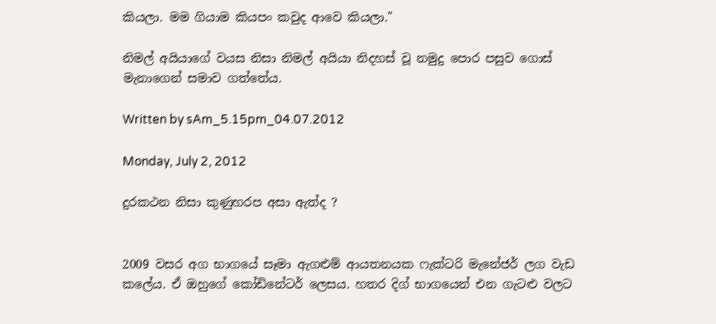කියලා. මම ගියාම කියපං කවුද ආවෙ කියලා."

නිමල් අයියාගේ වයස නිසා නිමල් අයියා නිදහස් වූ නමුදු පොර පසුව ගොස් මැනාගෙන් සමාව ගත්තේය.

Written by sAm_5.15pm_04.07.2012

Monday, July 2, 2012

දුරකථන නිසා කුණුහරප අසා ඇත්ද ?


2009 වසර අග භාගයේ සෑමා ඇගළුම් ආයතනයක ෆැක්ටරි මැනේජර් ලග වැඩ කලේය. ඒ ඔහුගේ කෝඩිනේටර් ලෙසය. හතර දිග් භාගයෙන් එන ගැටළු වලට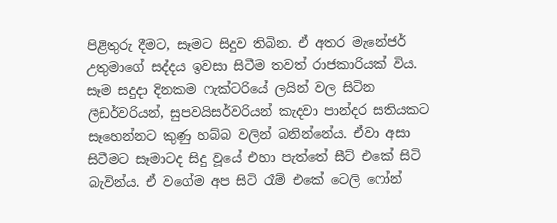පිළිතුරු දීමට, සෑමට සිදුව තිබින. ඒ අතර මැනේජර් උතුමාගේ සද්දය ඉවසා සිටීම තවත් රාජකාරියක් විය. සෑම සදුදා දිනකම ෆැක්ටරි‍යේ ලයින් වල සිටින ලීඩර්වරියන්, සුපවයිසර්වරියන් ‍කැදවා පාන්දර සතියකට සෑහෙන්නට කුණු හබ්බ වලින් බනින්නේය. ඒවා අසා සිටීමට සෑමාටද සිදු වූයේ එහා පැත්තේ සීට් එකේ සිටි බැවින්ය. ඒ වගේම අප සිටි රෑම් එකේ ටෙලි ෆෝන්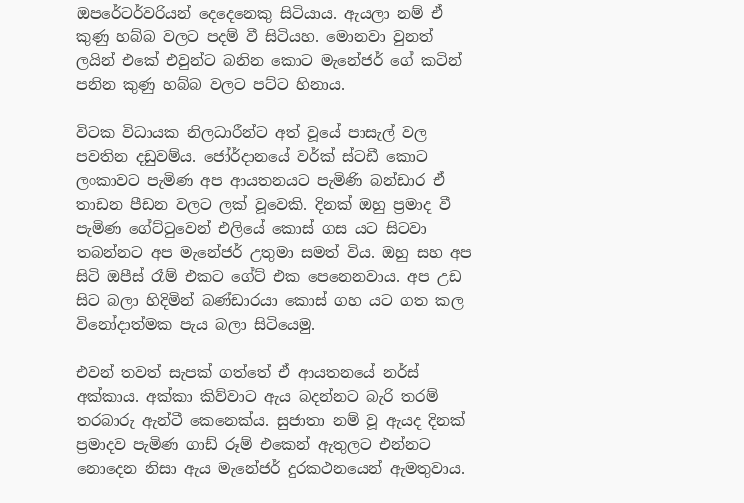ඔපරේටර්වරියන් දෙදෙනෙකු සිටියාය. ඇයලා නම් ඒ කුණු හබ්බ වලට පදම් වී සිටියහ. මොනවා වුනත් ලයින් එකේ එවුන්ට බනින කොට මැනේජර් ගේ කටින් පනින කුණු හබ්බ වලට පට්ට හිනාය.

විටක විධායක නිලධාරීන්ට අත් වූයේ පාසැල් වල පවතින දඩුවම්ය. ජෝර්දානයේ වර්ක් ස්ටඩී කොට ලංකාවට පැමිණ අප ආයතනයට පැමිණි බන්ඩාර ඒ තාඩන පීඩන වලට ලක් වූවෙකි. දිනක් ඔහු ප්‍රමාද වී පැමිණ ගේට්ටුවෙන් එලියේ කොස් ගස යට සිටවා තබන්නට අප මැනේජර් උතුමා සමත් විය. ඔහු සහ අප සිටි ඔපීස් රෑම් එකට ගේට් එක පෙනෙනවාය. අප උඩ සිට බලා හිදිමින් බණ්ඩාරයා කොස් ගහ යට ගත කල විනෝදාත්මක පැය බලා සිටියෙමු.

එවන් තවත් සැපක් ගත්තේ ඒ ආයතනයේ නර්ස් අක්කාය. අක්කා කිව්වාට ඇය බදන්නට බැරි තරම් තරබාරු ඇන්ටී කෙනෙක්ය. සුජාතා නම් වූ ඇයද දිනක් ප්‍රමාදව පැමිණ ගාඩ් රූම් එකෙන් ඇතුලට එන්නට නොදෙන නිසා ඇය මැනේජර් දුරකථනයෙන් ඇමතුවාය.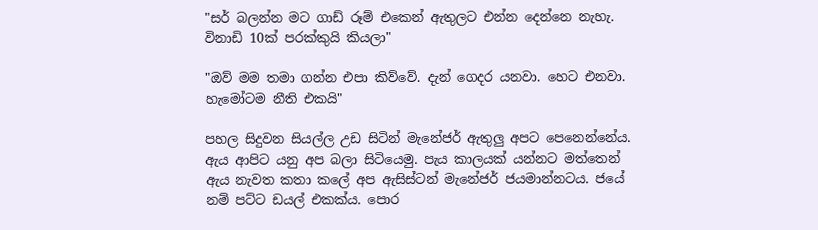"සර් බලන්න මට ගාඩ් රූම් එකෙන් ඇතුලට එන්න දෙන්නෙ නැහැ. විනාඩි 10ක් පරක්කුයි කියලා"

"ඔව් මම තමා ගන්න එපා කිව්වේ. දැන් ගෙදර යනවා. හෙට එනවා. හැමෝටම නීති එකයි"

පහල සිදුවන සියල්ල උඩ සිටින් මැනේජර් ඇතුලු අපට පෙනෙන්නේය. ඇය ආපිට යනු අප බලා සිටියෙමු. පැය කාලයක් යන්නට මත්තෙන් ඇය නැවත කතා කලේ අප ඇසිස්ටන් මැනේජර් ජයමාන්නටය. ජයේ නම් පට්ට ඩයල් එකක්ය. පොර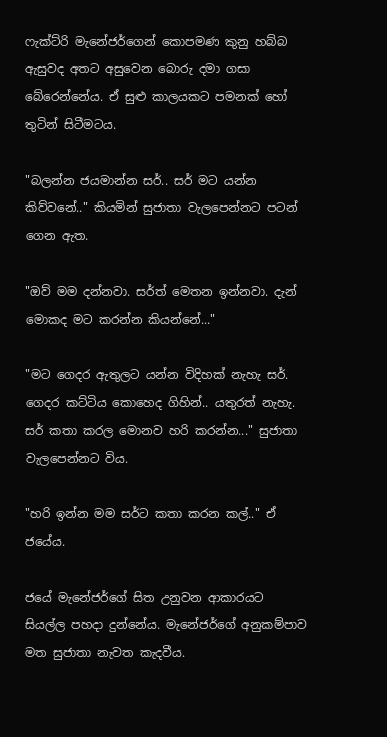ෆැක්ට්රි මැනේජර්ගෙන් කොපමණ කුනු හබ්බ ඇසුවද අතට අසුවෙන බොරු දමා ගසා බේරෙන්නේය. ඒ සුළු කාලයකට පමනක් හෝ තුටින් සිටීමටය.

"බලන්න ජයමාන්න සර්.. සර් මට යන්න කිව්වනේ.." කියමින් සුජාතා වැලපෙන්නට පටන් ගෙන ඇත.

"ඔව් මම දන්නවා. සර්ත් මෙතන ඉන්නවා. දැන් මොකද මට කරන්න කියන්නේ..."

"මට ගෙදර ඇතුලට යන්න විදිහක් නැහැ සර්. ගෙදර කට්ටිය කොහෙද ගිහින්.. යතුරත් නැහැ. සර් කතා කරල මොනව හරි කරන්න..." සුජාතා වැලපෙන්නට විය.

"හරි ඉන්න මම සර්ට කතා කරන කල්.." ඒ ජයේය.

ජයේ මැනේජර්ගේ සිත උනුවන ආකාරයට සියල්ල පහදා දුන්නේය. මැනේජර්ගේ අනුකම්පාව මත සුජාතා නැවත කැදවීය.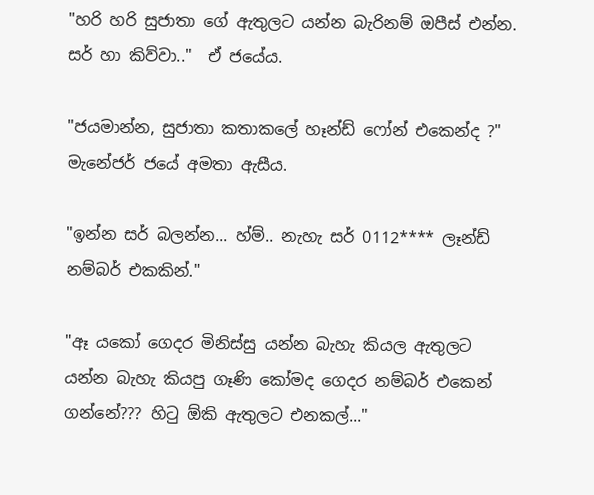"හරි හරි සුජාතා ගේ ඇතුලට යන්න බැරිනම් ඔපීස් එන්න. සර් හා කිව්වා.."  ඒ ජයේය.

"ජයමාන්න, සුජාතා කතාකලේ හෑන්ඩ් ‍ෆෝන් එකෙන්ද ?" මැනේජර් ජයේ අමතා ඇසීය.

"ඉන්න සර් බලන්න... හ්ම්.. නැහැ සර් 0112**** ලෑන්ඩ් නම්බර් එකකින්."

"ඈ යකෝ ගෙදර මිනිස්සු යන්න බැහැ කියල ඇතුලට යන්න බැහැ කියපු ගෑණි කෝමද ගෙදර නම්බර් එකෙන් ගන්නේ??? හිටු ඕකි ඇතුලට එනකල්..."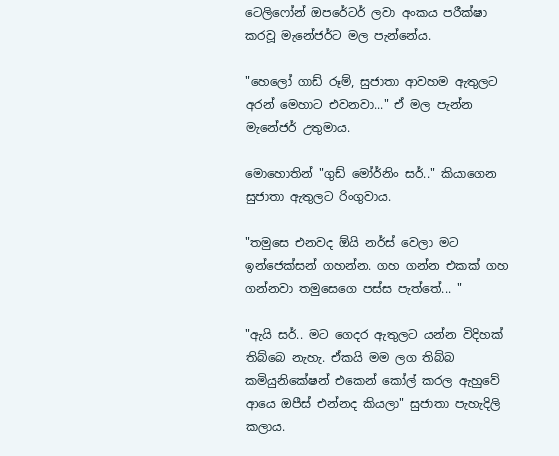ටෙලිෆෝන් ඔපරේටර් ලවා අංකය පරීක්ෂා කරවූ මැනේජර්ට මල පැන්නේය.

"හෙලෝ ගාඩ් රූම්, සුජාතා ආවහම ඇතුලට අරන් මෙහාට එවනවා..." ඒ මල පැන්න මැනේජර් උතුමාය.

මොහොතින් "ගුඩ් මෝර්නිං සර්.." කියාගෙන සුජාතා ඇතුලට රිංගුවාය.

"තමුසෙ එනවද ඕයි නර්ස් වෙලා මට ඉන්ජෙක්සන් ගහන්න. ගහ ගන්න එකක් ගහ ගන්නවා තමුසෙගෙ පස්ස පැත්තේ... "

"ඇයි සර්.. මට ගෙදර ඇතුලට යන්න විදිහක් තිබ්බෙ නැහැ. ඒකයි මම ලග තිබ්බ කමියුනිකේෂන් එකෙන් කෝල් කරල ඇහුවේ ආයෙ ඔපීස් එන්නද කියලා" සුජාතා පැහැදිලි කලාය.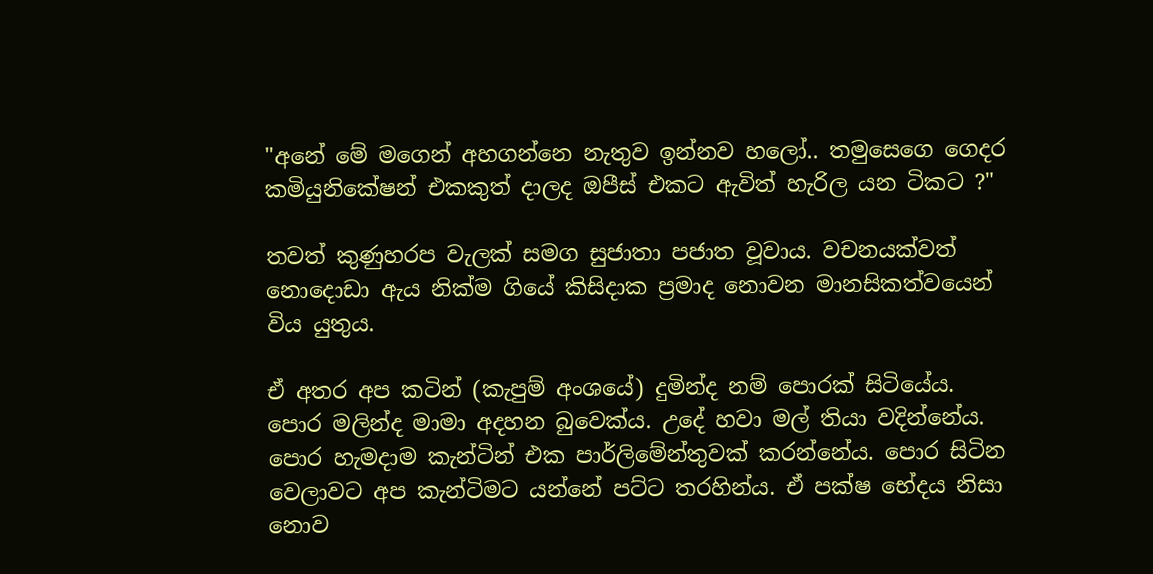"අනේ මේ මගෙන් අහගන්නෙ නැතුව ඉන්නව හලෝ.. තමුසෙගෙ ගෙදර කමියුනිකේෂන් එකකුත් දාලද ඔපීස් එකට ඇවිත් හැරිල යන ටිකට ?"

තවත් කුණුහරප වැලක් සමග සුජාතා පජාත වූවාය. වචනයක්වත් නොදොඩා ඇය නික්ම ගියේ කිසිදාක ප්‍රමාද නොවන මානසිකත්වයෙන් විය යුතුය.

ඒ අතර අප කටින් (කැපුම් අංශයේ) දුමින්ද නම් පොරක් සිටියේය. පොර මලින්ද මාමා අදහන බුවෙක්ය. උදේ හවා මල් තියා වදින්නේය. පොර හැමදාම කැන්ටින් එක පාර්ලිමේන්තුවක් කරන්නේය. පොර සිටින වෙලාවට අප කැන්ටිමට යන්නේ ‍පට්ට තරහින්ය. ඒ පක්ෂ භේදය නිසා නොව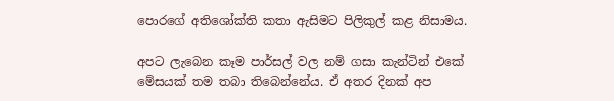පොරගේ අතිශෝක්ති කතා ඇසිමට පිලිකුල් කළ නිසාමය.

අපට ලැබෙන කෑම පාර්සල් වල නම් ගසා කැන්ටින් එකේ මේසයක් තම තබා තිබෙන්නේය. ඒ අතර දිනක් අප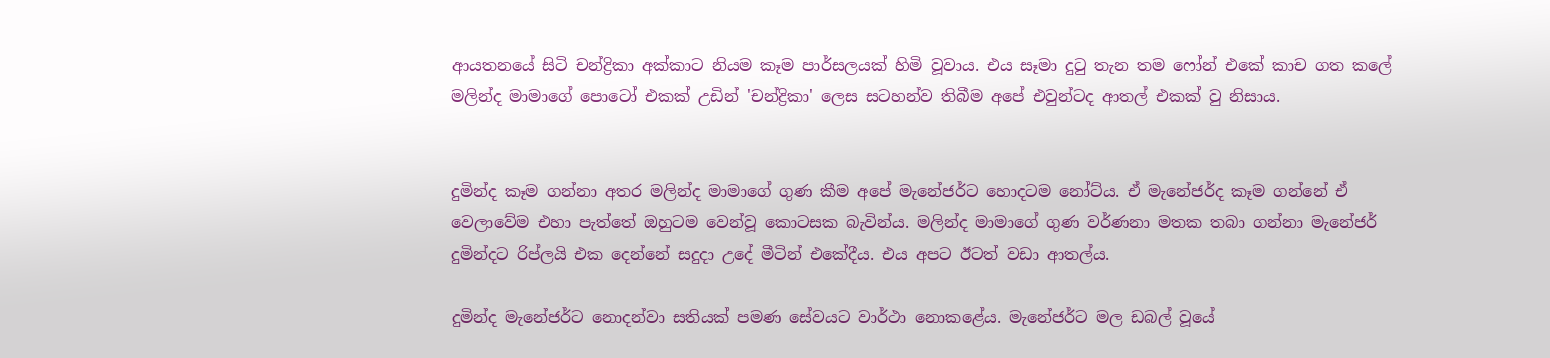ආයතනයේ සිටි චන්ද්‍රිකා අක්කාට නියම කෑම පාර්සලයක් හිමි වූවාය. එය සෑමා දුටු තැන තම ෆෝන් එකේ කාච ගත කලේ මලින්ද මාමාගේ පොටෝ එකක් උඩින් 'චන්ද්‍රිකා' ලෙස සටහන්ව තිබීම අපේ එවුන්ටද ආතල් එකක් වු නිසාය.


දුමින්ද කෑම ගන්නා අතර මලින්ද මාමාගේ ගුණ කීම අපේ මැනේජර්ට හොදටම නෝට්ය. ඒ මැනේජර්ද කෑම ගන්නේ ඒ වෙලාවේම එහා පැත්තේ ඔහුටම වෙන්වූ කොටසක බැවින්ය. මලින්ද මාමාගේ ගුණ වර්ණනා මතක තබා ගන්නා මැනේජර් දුමින්දට රිප්ලයි එක දෙන්නේ සදුදා උදේ මීටින් එකේදීය. එය අපට ඊටත් වඩා ආතල්ය.

දුමින්ද මැනේජර්ට නොදන්වා සතියක් පමණ සේවයට වාර්ථා නොකළේය. මැනේජර්ට මල ඩබල් වූයේ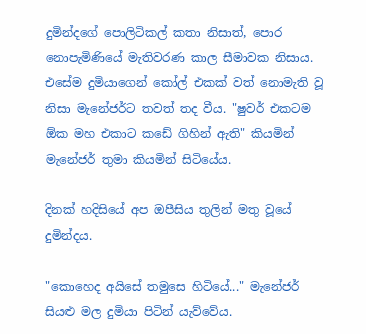දුමින්දගේ පොලිටිකල් කතා නිසාත්, පොර නොපැමිණියේ මැතිවරණ කාල සීමාවක නිසාය. එසේම දුමියාගෙන් කෝල් එකක් වත් නොමැති වූ නිසා මැනේජර්ට තවත් තද වීය. "ෂුවර් එකටම ඕක මහ එකාට කඩේ ගිහින් ඇති" කියමින් මැනේජර් තුමා කියමින් සිටියේය.

දිනක් හදිසියේ අප ඔපීසිය තුලින් මතු වූයේ දුමින්දය.

"කොහෙද අයිසේ තමුසෙ හිටියේ..." මැනේජර් සියළු මල දුමියා පිටින් යැව්වේය.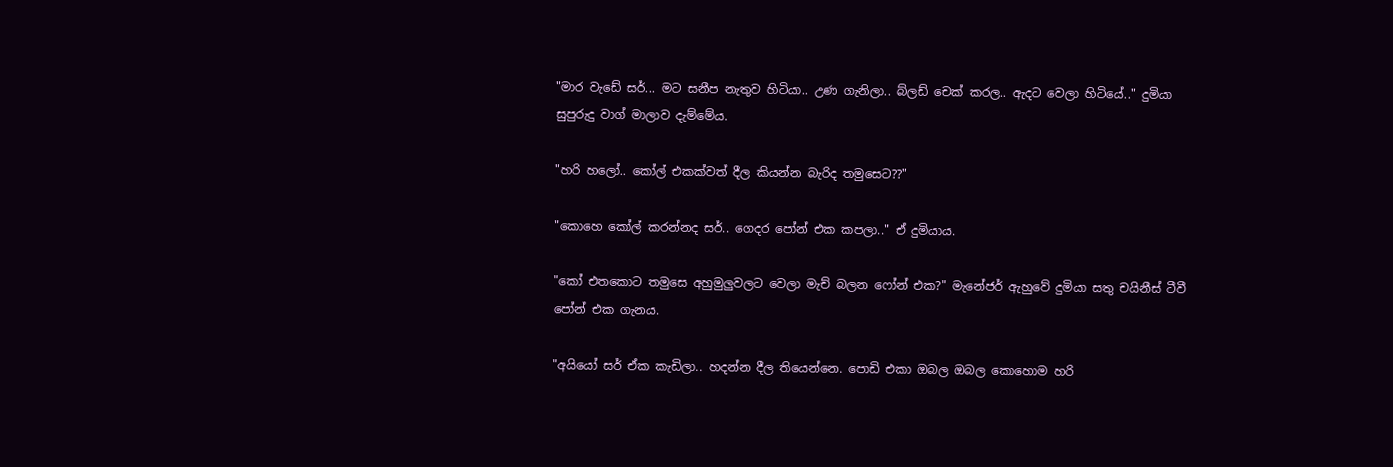"මාර වැඩේ සර්... මට සනීප නැතුව හිටියා.. උණ ගැනිලා.. බ්ලඩ් චෙක් කරල.. ඇදට වෙලා හිටියේ.." දුමියා සුපුරුදු වාග් මාලාව දැම්මේය.

"හරි හලෝ.. කෝල් එකක්වත් දීල කියන්න බැරිද තමුසෙට??"

"කොහෙ කෝල් කරන්නද සර්.. ගෙදර පෝන් එක කපලා.." ඒ දුමියාය.

"කෝ එ‍තකොට තමුසෙ අහුමුලුවලට වෙලා මැච් බලන ෆෝන් එක?" මැනේජර් ඇහුවේ දුමියා සතු චයිනීස් ටීවී පෝන් එක ගැනය.

"අයියෝ සර් ඒක කැඩිලා.. හදන්න දීල තියෙන්නෙ. පොඩි එකා ඔබල ඔබල කොහොම හරි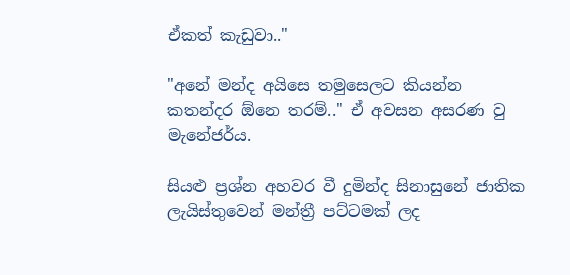ඒකත් කැඩුවා.."

"අනේ මන්ද අයිසෙ තමුසෙලට කියන්න කතන්දර ඕනෙ තරම්.." ඒ අවසන අසරණ වු  මැනේජර්ය.

සියළු ප්‍රශ්න අහවර වී දුමින්ද සිනාසුනේ ජාතික ලැයිස්තුවෙන් මන්ත්‍රී පට්ටමක් ලද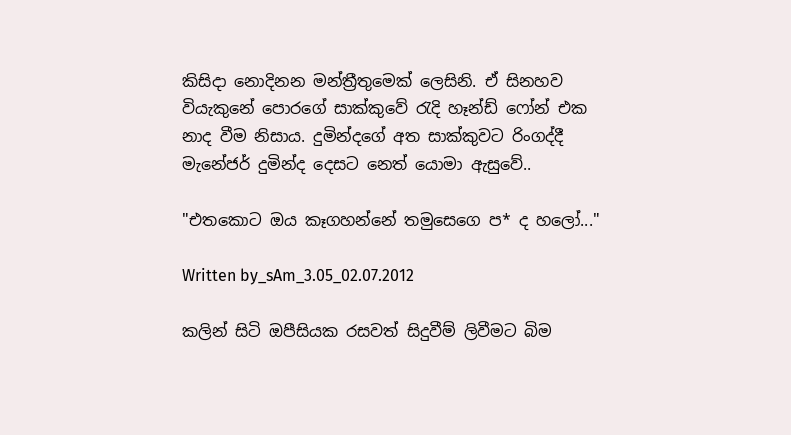කිසිදා නොදිනන මන්ත්‍රීතුමෙක් ලෙසිනි. ඒ සිනහව වියැකුනේ පොරගේ සාක්කුවේ රැදි ‍හෑන්ඩ් ෆෝන් එක නාද වීම නිසාය. දුමින්දගේ අත සාක්කුවට රිංගද්දී මැනේජර් දුමින්ද දෙසට නෙත් යොමා ඇසුවේ..

"එතකොට ඔය කෑගහන්නේ තමුසෙගෙ ප* ද හලෝ..."

Written by_sAm_3.05_02.07.2012

කලින් සිටි ඔපීසියක රසවත් සිදුවීම් ලිවීමට බිම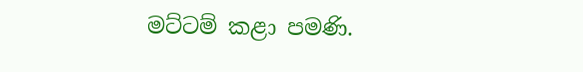මට්ටම් කළා පමණි.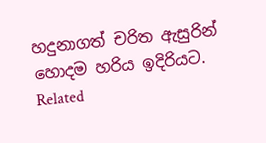හදුනාගත් චරිත ඇසුරින් හොදම හරිය ඉදිරියට.
Related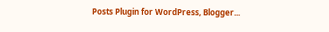Posts Plugin for WordPress, Blogger...